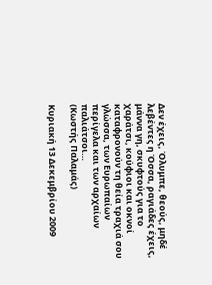Δεν έχεις, Όλυμπε, θεούς, μηδέ λεβέντες η Όσσα, ραγιάδες έχεις, μάννα γη, σκυφτούς για το χαράτσι, κούφιοι και οκνοί καταφρονούν τη θεία τραχιά σου γλώσσα, των Ευρωπαίων περίγελα και των αρχαίων παλιάτσοι…
(Κωστής Παλαμάς)

Κυριακή 13 Δεκεμβρίου 2009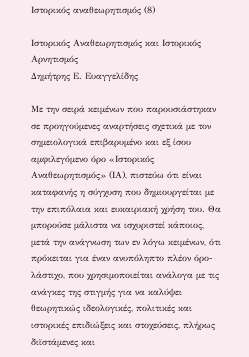Ιστορικός αναθεωρητισμός (8)

Ιστορικός Αναθεωρητισμός και Ιστορικός Αρνητισμός
Δημήτρης Ε. Ευαγγελίδης

Με την σειρά κειμένων που παρουσιάστηκαν σε προηγούμενες αναρτήσεις σχετικά με τον σημειολογικά επιβαρυμένο και εξ ίσου αμφιλεγόμενο όρο «Ιστορικός Αναθεωρητισμός» (ΙΑ), πιστεύω ότι είναι καταφανής η σύγχυση που δημιουργείται με την επιπόλαια και ευκαιριακή χρήση του. Θα μπορούσε μάλιστα να ισχυριστεί κάποιος, μετά την ανάγνωση των εν λόγω κειμένων, ότι πρόκειται για έναν ανυπόληπτο πλέον όρο-λάστιχο, που χρησιμοποιείται ανάλογα με τις ανάγκες της στιγμής για να καλύψει θεωρητικώς ιδεολογικές, πολιτικές και ιστορικές επιδιώξεις και στοχεύσεις, πλήρως διϊστάμενες και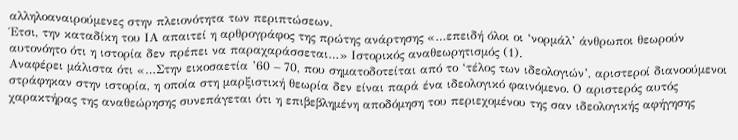αλληλοαναιρούμενες στην πλειονότητα των περιπτώσεων.
Έτσι, την καταδίκη του ΙΑ απαιτεί η αρθρογράφος της πρώτης ανάρτησης «…επειδή όλοι οι ‘νορμάλ’ άνθρωποι θεωρούν αυτονόητο ότι η ιστορία δεν πρέπει να παραχαράσσεται…» Ιστορικός αναθεωρητισμός (1).
Αναφέρει μάλιστα ότι «…Στην εικοσαετία ’60 – 70, που σηματοδοτείται από το ‘τέλος των ιδεολογιών’, αριστεροί διανοούμενοι στράφηκαν στην ιστορία, η οποία στη μαρξιστική θεωρία δεν είναι παρά ένα ιδεολογικό φαινόμενο. Ο αριστερός αυτός χαρακτήρας της αναθεώρησης συνεπάγεται ότι η επιβεβλημένη αποδόμηση του περιεχομένου της σαν ιδεολογικής αφήγησης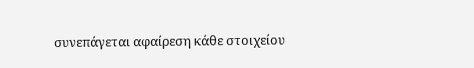συνεπάγεται αφαίρεση κάθε στοιχείου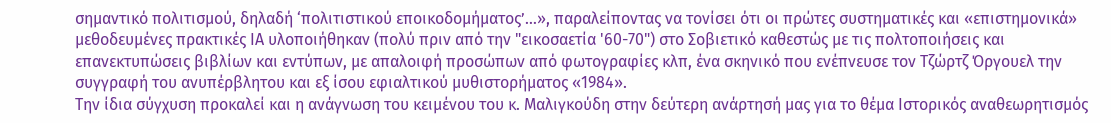σημαντικό πολιτισμού, δηλαδή ‘πολιτιστικού εποικοδομήματος’…», παραλείποντας να τονίσει ότι οι πρώτες συστηματικές και «επιστημονικά» μεθοδευμένες πρακτικές ΙΑ υλοποιήθηκαν (πολύ πριν από την "εικοσαετία '60-70") στο Σοβιετικό καθεστώς με τις πολτοποιήσεις και επανεκτυπώσεις βιβλίων και εντύπων, με απαλοιφή προσώπων από φωτογραφίες κλπ, ένα σκηνικό που ενέπνευσε τον Τζώρτζ Όργουελ την συγγραφή του ανυπέρβλητου και εξ ίσου εφιαλτικού μυθιστορήματος «1984».
Την ίδια σύγχυση προκαλεί και η ανάγνωση του κειμένου του κ. Μαλιγκούδη στην δεύτερη ανάρτησή μας για το θέμα Ιστορικός αναθεωρητισμός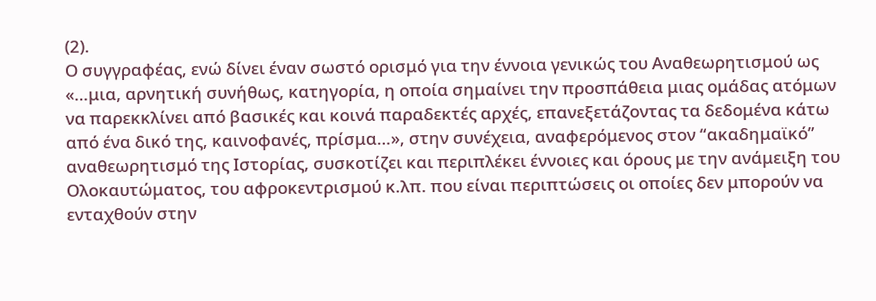(2).
Ο συγγραφέας, ενώ δίνει έναν σωστό ορισμό για την έννοια γενικώς του Αναθεωρητισμού ως «…μια, αρνητική συνήθως, κατηγορία, η οποία σημαίνει την προσπάθεια μιας ομάδας ατόμων να παρεκκλίνει από βασικές και κοινά παραδεκτές αρχές, επανεξετάζοντας τα δεδομένα κάτω από ένα δικό της, καινοφανές, πρίσμα…», στην συνέχεια, αναφερόμενος στον “ακαδημαϊκό” αναθεωρητισμό της Ιστορίας, συσκοτίζει και περιπλέκει έννοιες και όρους με την ανάμειξη του Ολοκαυτώματος, του αφροκεντρισμού κ.λπ. που είναι περιπτώσεις οι οποίες δεν μπορούν να ενταχθούν στην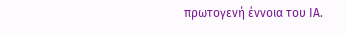πρωτογενή έννοια του ΙΑ.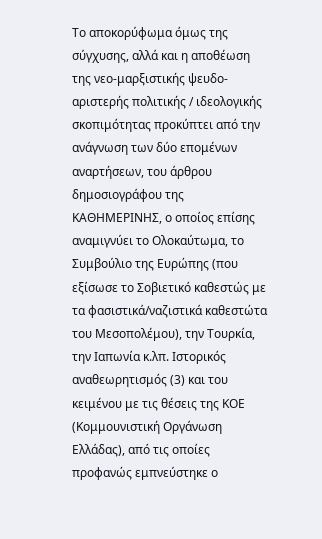Το αποκορύφωμα όμως της σύγχυσης, αλλά και η αποθέωση της νεο-μαρξιστικής ψευδο-αριστερής πολιτικής / ιδεολογικής σκοπιμότητας προκύπτει από την ανάγνωση των δύο επομένων αναρτήσεων, του άρθρου δημοσιογράφου της ΚΑΘΗΜΕΡΙΝΗΣ, ο οποίος επίσης αναμιγνύει το Ολοκαύτωμα, το Συμβούλιο της Ευρώπης (που εξίσωσε το Σοβιετικό καθεστώς με τα φασιστικά/ναζιστικά καθεστώτα του Μεσοπολέμου), την Τουρκία, την Ιαπωνία κ.λπ. Ιστορικός αναθεωρητισμός (3) και του κειμένου με τις θέσεις της ΚΟΕ (Κομμουνιστική Οργάνωση Ελλάδας), από τις οποίες προφανώς εμπνεύστηκε ο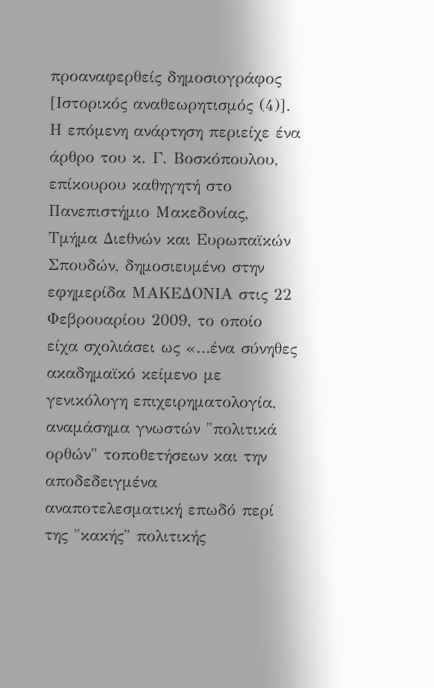προαναφερθείς δημοσιογράφος [Ιστορικός αναθεωρητισμός (4)].
Η επόμενη ανάρτηση περιείχε ένα άρθρο του κ. Γ. Βοσκόπουλου, επίκουρου καθηγητή στο Πανεπιστήμιο Μακεδονίας, Τμήμα Διεθνών και Ευρωπαϊκών Σπουδών, δημοσιευμένο στην εφημερίδα ΜΑΚΕΔΟΝΙΑ στις 22 Φεβρουαρίου 2009, το οποίο είχα σχολιάσει ως «…ένα σύνηθες ακαδημαϊκό κείμενο με γενικόλογη επιχειρηματολογία, αναμάσημα γνωστών "πολιτικά ορθών" τοποθετήσεων και την αποδεδειγμένα αναποτελεσματική επωδό περί της "κακής" πολιτικής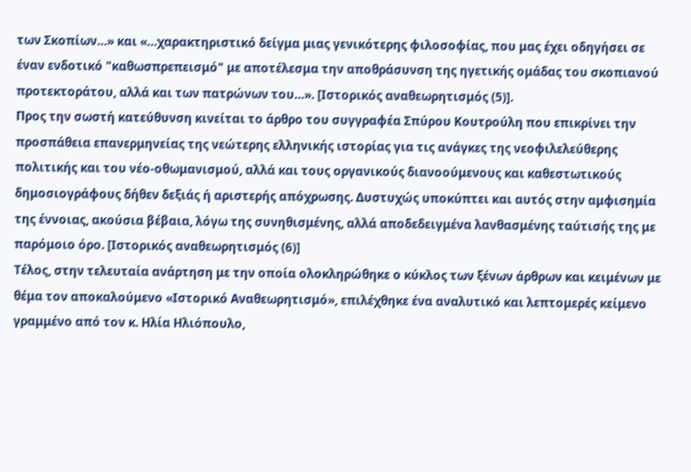των Σκοπίων…» και «…χαρακτηριστικό δείγμα μιας γενικότερης φιλοσοφίας, που μας έχει οδηγήσει σε έναν ενδοτικό "καθωσπρεπεισμό" με αποτέλεσμα την αποθράσυνση της ηγετικής ομάδας του σκοπιανού προτεκτοράτου, αλλά και των πατρώνων του…». [Ιστορικός αναθεωρητισμός (5)].
Προς την σωστή κατεύθυνση κινείται το άρθρο του συγγραφέα Σπύρου Κουτρούλη που επικρίνει την προσπάθεια επανερμηνείας της νεώτερης ελληνικής ιστορίας για τις ανάγκες της νεοφιλελεύθερης πολιτικής και του νέο-οθωμανισμού, αλλά και τους οργανικούς διανοούμενους και καθεστωτικούς δημοσιογράφους δήθεν δεξιάς ή αριστερής απόχρωσης. Δυστυχώς υποκύπτει και αυτός στην αμφισημία της έννοιας, ακούσια βέβαια, λόγω της συνηθισμένης, αλλά αποδεδειγμένα λανθασμένης ταύτισής της με παρόμοιο όρο. [Ιστορικός αναθεωρητισμός (6)]
Τέλος, στην τελευταία ανάρτηση με την οποία ολοκληρώθηκε ο κύκλος των ξένων άρθρων και κειμένων με θέμα τον αποκαλούμενο «Ιστορικό Αναθεωρητισμό», επιλέχθηκε ένα αναλυτικό και λεπτομερές κείμενο γραμμένο από τον κ. Ηλία Ηλιόπουλο,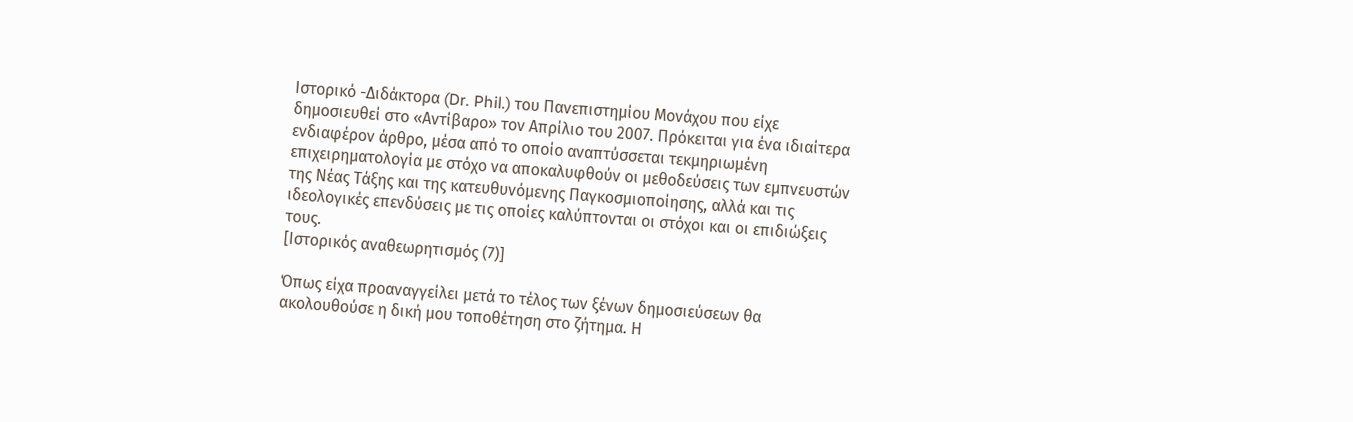Ιστορικό -Διδάκτορα (Dr. Phil.) του Πανεπιστημίου Μονάχου που είχε δημοσιευθεί στο «Αντίβαρο» τον Απρίλιο του 2007. Πρόκειται για ένα ιδιαίτερα ενδιαφέρον άρθρο, μέσα από το οποίο αναπτύσσεται τεκμηριωμένη επιχειρηματολογία με στόχο να αποκαλυφθούν οι μεθοδεύσεις των εμπνευστών της Νέας Τάξης και της κατευθυνόμενης Παγκοσμιοποίησης, αλλά και τις ιδεολογικές επενδύσεις με τις οποίες καλύπτονται οι στόχοι και οι επιδιώξεις τους.
[Ιστορικός αναθεωρητισμός (7)]

Όπως είχα προαναγγείλει μετά το τέλος των ξένων δημοσιεύσεων θα ακολουθούσε η δική μου τοποθέτηση στο ζήτημα. Η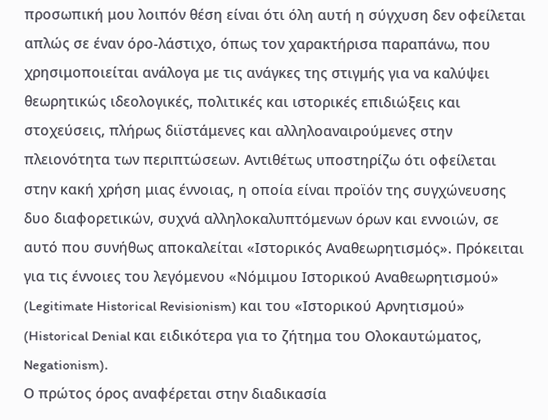προσωπική μου λοιπόν θέση είναι ότι όλη αυτή η σύγχυση δεν οφείλεται απλώς σε έναν όρο-λάστιχο, όπως τον χαρακτήρισα παραπάνω, που χρησιμοποιείται ανάλογα με τις ανάγκες της στιγμής για να καλύψει θεωρητικώς ιδεολογικές, πολιτικές και ιστορικές επιδιώξεις και στοχεύσεις, πλήρως διϊστάμενες και αλληλοαναιρούμενες στην πλειονότητα των περιπτώσεων. Αντιθέτως υποστηρίζω ότι οφείλεται στην κακή χρήση μιας έννοιας, η οποία είναι προϊόν της συγχώνευσης δυο διαφορετικών, συχνά αλληλοκαλυπτόμενων όρων και εννοιών, σε αυτό που συνήθως αποκαλείται «Ιστορικός Αναθεωρητισμός». Πρόκειται για τις έννοιες του λεγόμενου «Νόμιμου Ιστορικού Αναθεωρητισμού» (Legitimate Historical Revisionism) και του «Ιστορικού Αρνητισμού» (Historical Denial και ειδικότερα για το ζήτημα του Ολοκαυτώματος, Negationism).
Ο πρώτος όρος αναφέρεται στην διαδικασία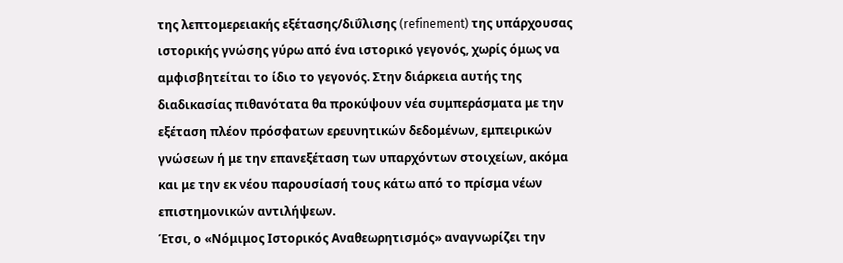της λεπτομερειακής εξέτασης/διΰλισης (refinement) της υπάρχουσας ιστορικής γνώσης γύρω από ένα ιστορικό γεγονός, χωρίς όμως να αμφισβητείται το ίδιο το γεγονός. Στην διάρκεια αυτής της διαδικασίας πιθανότατα θα προκύψουν νέα συμπεράσματα με την εξέταση πλέον πρόσφατων ερευνητικών δεδομένων, εμπειρικών γνώσεων ή με την επανεξέταση των υπαρχόντων στοιχείων, ακόμα και με την εκ νέου παρουσίασή τους κάτω από το πρίσμα νέων επιστημονικών αντιλήψεων.
Έτσι, ο «Νόμιμος Ιστορικός Αναθεωρητισμός» αναγνωρίζει την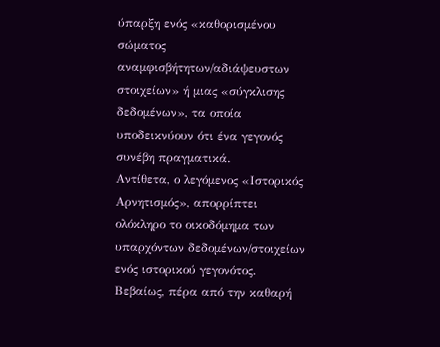ύπαρξη ενός «καθορισμένου σώματος αναμφισβήτητων/αδιάψευστων στοιχείων» ή μιας «σύγκλισης δεδομένων», τα οποία υποδεικνύουν ότι ένα γεγονός συνέβη πραγματικά.
Αντίθετα, ο λεγόμενος «Ιστορικός Αρνητισμός», απορρίπτει ολόκληρο το οικοδόμημα των υπαρχόντων δεδομένων/στοιχείων ενός ιστορικού γεγονότος.
Βεβαίως, πέρα από την καθαρή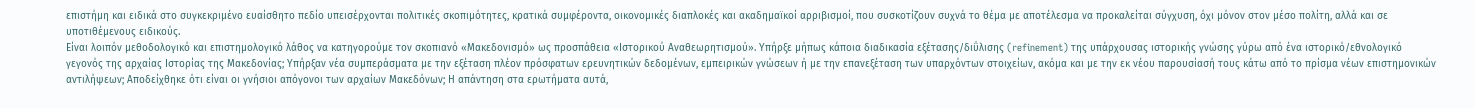επιστήμη και ειδικά στο συγκεκριμένο ευαίσθητο πεδίο υπεισέρχονται πολιτικές σκοπιμότητες, κρατικά συμφέροντα, οικονομικές διαπλοκές και ακαδημαϊκοί αρριβισμοί, που συσκοτίζουν συχνά το θέμα με αποτέλεσμα να προκαλείται σύγχυση, όχι μόνον στον μέσο πολίτη, αλλά και σε υποτιθέμενους ειδικούς.
Είναι λοιπόν μεθοδολογικό και επιστημολογικό λάθος να κατηγορούμε τον σκοπιανό «Μακεδονισμό» ως προσπάθεια «Ιστορικού Αναθεωρητισμού». Υπήρξε μήπως κάποια διαδικασία εξέτασης/διΰλισης (refinement) της υπάρχουσας ιστορικής γνώσης γύρω από ένα ιστορικό/εθνολογικό γεγονός της αρχαίας Ιστορίας της Μακεδονίας; Υπήρξαν νέα συμπεράσματα με την εξέταση πλέον πρόσφατων ερευνητικών δεδομένων, εμπειρικών γνώσεων ή με την επανεξέταση των υπαρχόντων στοιχείων, ακόμα και με την εκ νέου παρουσίασή τους κάτω από το πρίσμα νέων επιστημονικών αντιλήψεων; Αποδείχθηκε ότι είναι οι γνήσιοι απόγονοι των αρχαίων Μακεδόνων; Η απάντηση στα ερωτήματα αυτά,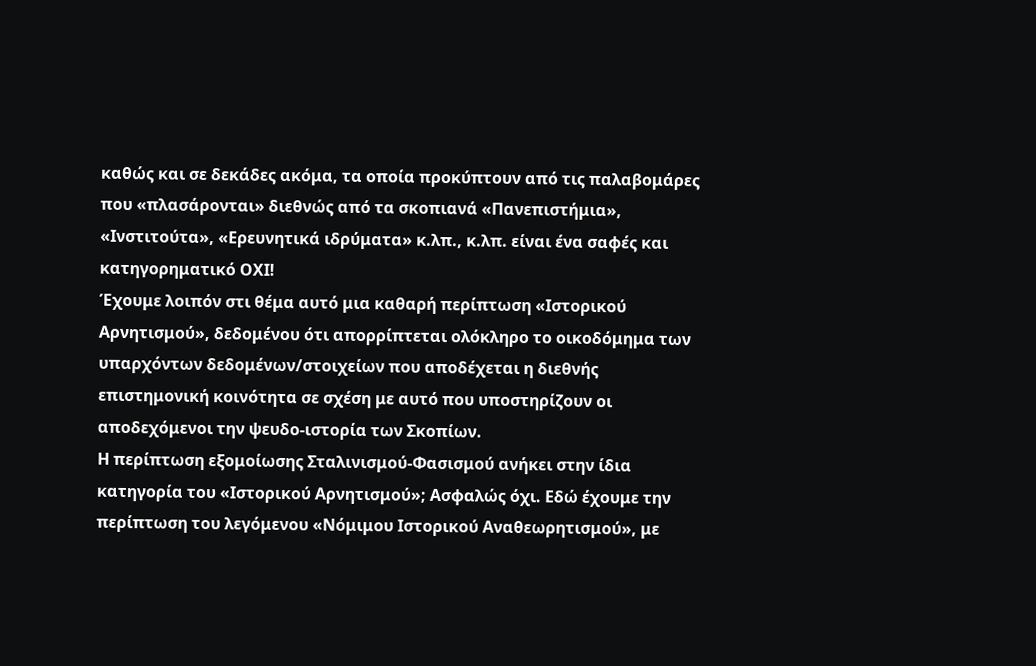καθώς και σε δεκάδες ακόμα, τα οποία προκύπτουν από τις παλαβομάρες που «πλασάρονται» διεθνώς από τα σκοπιανά «Πανεπιστήμια», «Ινστιτούτα», «Ερευνητικά ιδρύματα» κ.λπ., κ.λπ. είναι ένα σαφές και κατηγορηματικό ΟΧΙ!
Έχουμε λοιπόν στι θέμα αυτό μια καθαρή περίπτωση «Ιστορικού Αρνητισμού», δεδομένου ότι απορρίπτεται ολόκληρο το οικοδόμημα των υπαρχόντων δεδομένων/στοιχείων που αποδέχεται η διεθνής επιστημονική κοινότητα σε σχέση με αυτό που υποστηρίζουν οι αποδεχόμενοι την ψευδο-ιστορία των Σκοπίων.
Η περίπτωση εξομοίωσης Σταλινισμού-Φασισμού ανήκει στην ίδια κατηγορία του «Ιστορικού Αρνητισμού»; Ασφαλώς όχι. Εδώ έχουμε την περίπτωση του λεγόμενου «Νόμιμου Ιστορικού Αναθεωρητισμού», με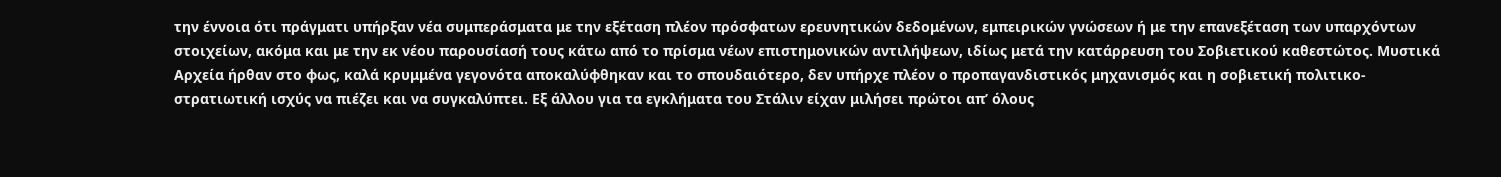την έννοια ότι πράγματι υπήρξαν νέα συμπεράσματα με την εξέταση πλέον πρόσφατων ερευνητικών δεδομένων, εμπειρικών γνώσεων ή με την επανεξέταση των υπαρχόντων στοιχείων, ακόμα και με την εκ νέου παρουσίασή τους κάτω από το πρίσμα νέων επιστημονικών αντιλήψεων, ιδίως μετά την κατάρρευση του Σοβιετικού καθεστώτος. Μυστικά Αρχεία ήρθαν στο φως, καλά κρυμμένα γεγονότα αποκαλύφθηκαν και το σπουδαιότερο, δεν υπήρχε πλέον ο προπαγανδιστικός μηχανισμός και η σοβιετική πολιτικο-στρατιωτική ισχύς να πιέζει και να συγκαλύπτει. Εξ άλλου για τα εγκλήματα του Στάλιν είχαν μιλήσει πρώτοι απ’ όλους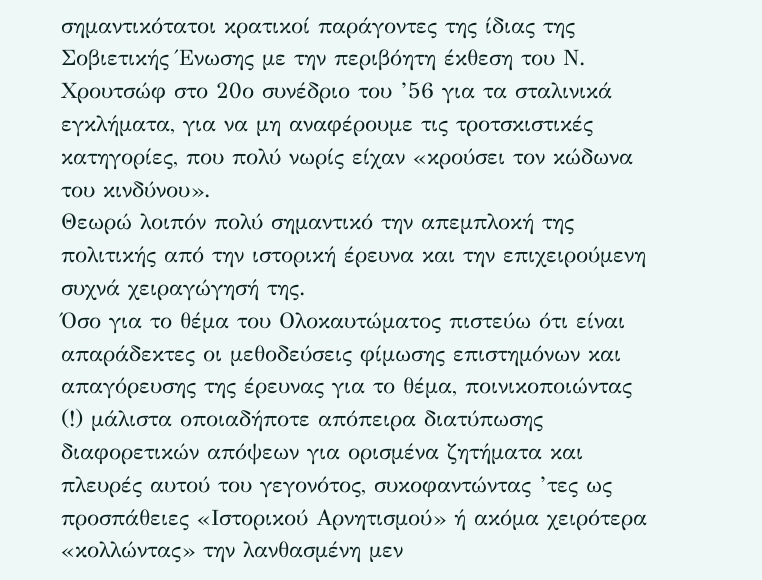σημαντικότατοι κρατικοί παράγοντες της ίδιας της Σοβιετικής Ένωσης με την περιβόητη έκθεση του Ν. Χρουτσώφ στο 20ο συνέδριο του ’56 για τα σταλινικά εγκλήματα, για να μη αναφέρουμε τις τροτσκιστικές κατηγορίες, που πολύ νωρίς είχαν «κρούσει τον κώδωνα του κινδύνου».
Θεωρώ λοιπόν πολύ σημαντικό την απεμπλοκή της πολιτικής από την ιστορική έρευνα και την επιχειρούμενη συχνά χειραγώγησή της.
Όσο για το θέμα του Ολοκαυτώματος πιστεύω ότι είναι απαράδεκτες οι μεθοδεύσεις φίμωσης επιστημόνων και απαγόρευσης της έρευνας για το θέμα, ποινικοποιώντας (!) μάλιστα οποιαδήποτε απόπειρα διατύπωσης διαφορετικών απόψεων για ορισμένα ζητήματα και πλευρές αυτού του γεγονότος, συκοφαντώντας ’τες ως προσπάθειες «Ιστορικού Αρνητισμού» ή ακόμα χειρότερα «κολλώντας» την λανθασμένη μεν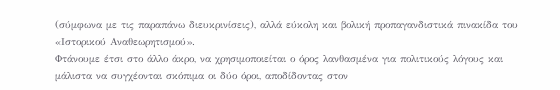(σύμφωνα με τις παραπάνω διευκρινίσεις), αλλά εύκολη και βολική προπαγανδιστικά πινακίδα του «Ιστορικού Αναθεωρητισμού».
Φτάνουμε έτσι στο άλλο άκρο, να χρησιμοποιείται ο όρος λανθασμένα για πολιτικούς λόγους και μάλιστα να συγχέονται σκόπιμα οι δύο όροι, αποδίδοντας στον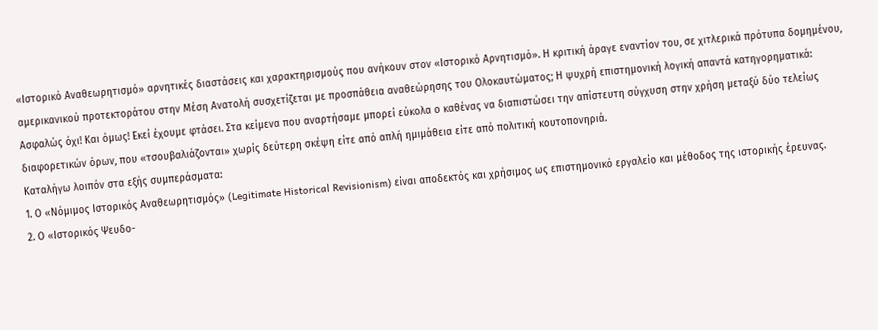«Ιστορικό Αναθεωρητισμό» αρνητικές διαστάσεις και χαρακτηρισμούς που ανήκουν στον «Ιστορικό Αρνητισμό». Η κριτική άραγε εναντίον του, σε χιτλερικά πρότυπα δομημένου, αμερικανικού προτεκτοράτου στην Μέση Ανατολή συσχετίζεται με προσπάθεια αναθεώρησης του Ολοκαυτώματος; Η ψυχρή επιστημονική λογική απαντά κατηγορηματικά: Ασφαλώς όχι! Και όμως! Εκεί έχουμε φτάσει. Στα κείμενα που αναρτήσαμε μπορεί εύκολα ο καθένας να διαπιστώσει την απίστευτη σύγχυση στην χρήση μεταξύ δύο τελείως διαφορετικών όρων, που «τσουβαλιάζονται» χωρίς δεύτερη σκέψη είτε από απλή ημιμάθεια είτε από πολιτική κουτοπονηριά.
Καταλήγω λοιπόν στα εξής συμπεράσματα:
1. Ο «Νόμιμος Ιστορικός Αναθεωρητισμός» (Legitimate Historical Revisionism) είναι αποδεκτός και χρήσιμος ως επιστημονικό εργαλείο και μέθοδος της ιστορικής έρευνας.
2. Ο «Ιστορικός Ψευδο-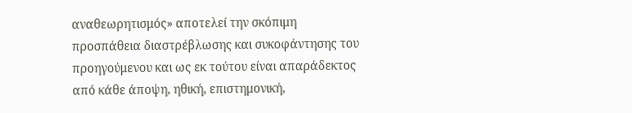αναθεωρητισμός» αποτελεί την σκόπιμη προσπάθεια διαστρέβλωσης και συκοφάντησης του προηγούμενου και ως εκ τούτου είναι απαράδεκτος από κάθε άποψη, ηθική, επιστημονική,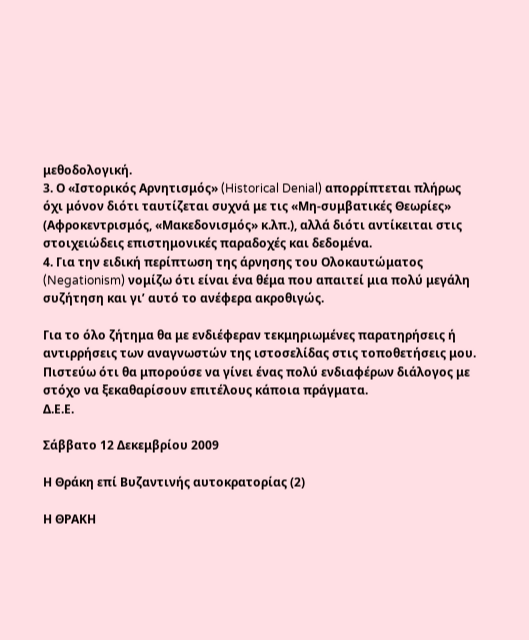μεθοδολογική.
3. Ο «Ιστορικός Αρνητισμός» (Historical Denial) απορρίπτεται πλήρως όχι μόνον διότι ταυτίζεται συχνά με τις «Μη-συμβατικές Θεωρίες» (Αφροκεντρισμός, «Μακεδονισμός» κ.λπ.), αλλά διότι αντίκειται στις στοιχειώδεις επιστημονικές παραδοχές και δεδομένα.
4. Για την ειδική περίπτωση της άρνησης του Ολοκαυτώματος (Negationism) νομίζω ότι είναι ένα θέμα που απαιτεί μια πολύ μεγάλη συζήτηση και γι’ αυτό το ανέφερα ακροθιγώς.

Για το όλο ζήτημα θα με ενδιέφεραν τεκμηριωμένες παρατηρήσεις ή αντιρρήσεις των αναγνωστών της ιστοσελίδας στις τοποθετήσεις μου. Πιστεύω ότι θα μπορούσε να γίνει ένας πολύ ενδιαφέρων διάλογος με στόχο να ξεκαθαρίσουν επιτέλους κάποια πράγματα.
Δ.Ε.Ε.

Σάββατο 12 Δεκεμβρίου 2009

Η Θράκη επί Βυζαντινής αυτοκρατορίας (2)

Η ΘΡΑΚΗ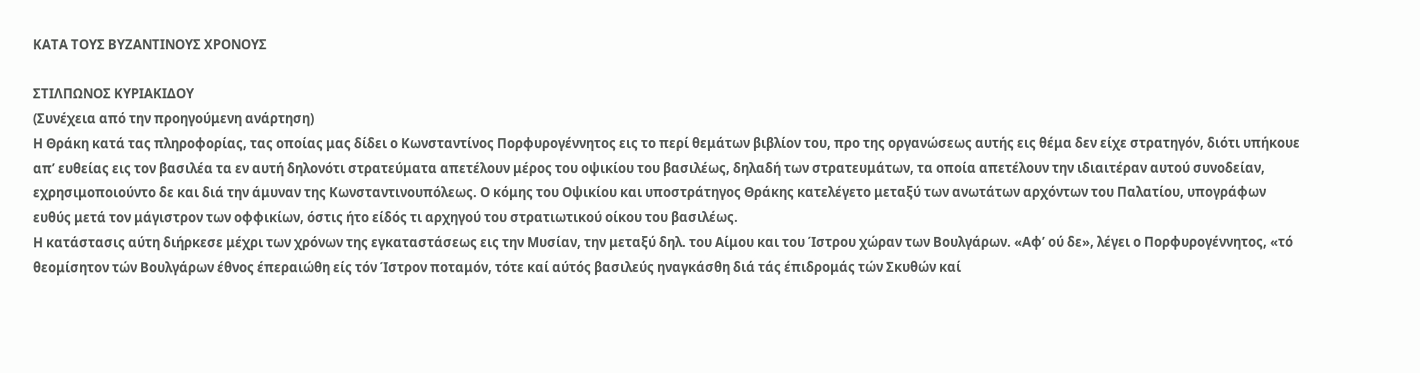ΚΑΤΑ ΤΟΥΣ ΒΥΖΑΝΤΙΝΟΥΣ ΧΡΟΝΟΥΣ

ΣΤΙΛΠΩΝΟΣ ΚΥΡΙΑΚΙΔΟΥ
(Συνέχεια από την προηγούμενη ανάρτηση)
Η Θράκη κατά τας πληροφορίας, τας οποίας μας δίδει ο Κωνσταντίνος Πορφυρογέννητος εις το περί θεμάτων βιβλίον του, προ της οργανώσεως αυτής εις θέμα δεν είχε στρατηγόν, διότι υπήκουε απ’ ευθείας εις τον βασιλέα τα εν αυτή δηλονότι στρατεύματα απετέλουν μέρος του οψικίου του βασιλέως, δηλαδή των στρατευμάτων, τα οποία απετέλουν την ιδιαιτέραν αυτού συνοδείαν, εχρησιμοποιούντο δε και διά την άμυναν της Κωνσταντινουπόλεως. Ο κόμης του Οψικίου και υποστράτηγος Θράκης κατελέγετο μεταξύ των ανωτάτων αρχόντων του Παλατίου, υπογράφων ευθύς μετά τον μάγιστρον των οφφικίων, όστις ήτο είδός τι αρχηγού του στρατιωτικού οίκου του βασιλέως.
Η κατάστασις αύτη διήρκεσε μέχρι των χρόνων της εγκαταστάσεως εις την Μυσίαν, την μεταξύ δηλ. του Αίμου και του Ίστρου χώραν των Βουλγάρων. «Αφ’ ού δε», λέγει ο Πορφυρογέννητος, «τό θεομίσητον τών Βουλγάρων έθνος έπεραιώθη είς τόν Ίστρον ποταμόν, τότε καί αύτός βασιλεύς ηναγκάσθη διά τάς έπιδρομάς τών Σκυθών καί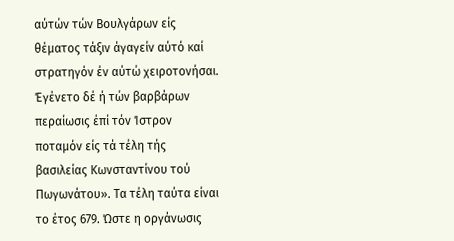αύτών τών Βουλγάρων είς θέματος τάξιν άγαγείν αύτό καί στρατηγόν έν αύτώ χειροτονήσαι. Έγένετο δέ ή τών βαρβάρων περαίωσις έπί τόν Ίστρον ποταμόν είς τά τέλη τής βασιλείας Κωνσταντίνου τού Πωγωνάτου». Τα τέλη ταύτα είναι το έτος 679. Ώστε η οργάνωσις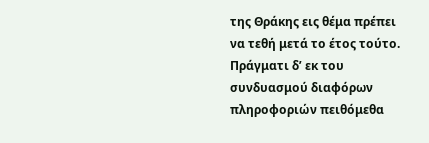της Θράκης εις θέμα πρέπει να τεθή μετά το έτος τούτο. Πράγματι δ’ εκ του συνδυασμού διαφόρων πληροφοριών πειθόμεθα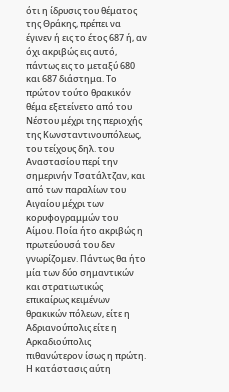ότι η ίδρυσις του θέματος της Θράκης, πρέπει να έγινεν ή εις το έτος 687 ή, αν όχι ακριβώς εις αυτό, πάντως εις το μεταξύ 680 και 687 διάστημα. Το πρώτον τούτο θρακικόν θέμα εξετείνετο από του Νέστου μέχρι της περιοχής της Κωνσταντινουπόλεως, του τείχους δηλ. του Αναστασίου περί την σημερινήν Τσατάλτζαν, και από των παραλίων του Αιγαίου μέχρι των κορυφογραμμών του Αίμου. Ποία ήτο ακριβώς η πρωτεύουσά του δεν γνωρίζομεν. Πάντως θα ήτο μία των δύο σημαντικών και στρατιωτικώς επικαίρως κειμένων θρακικών πόλεων, είτε η Αδριανούπολις είτε η Αρκαδιούπολις πιθανώτερον ίσως η πρώτη.
Η κατάστασις αύτη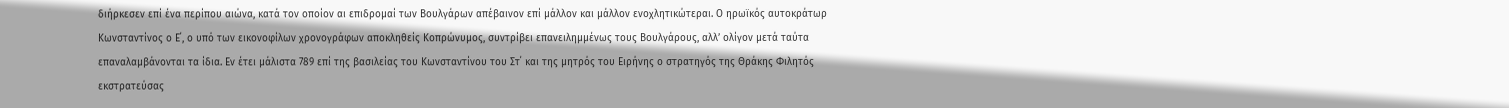διήρκεσεν επί ένα περίπου αιώνα, κατά τον οποίον αι επιδρομαί των Βουλγάρων απέβαινον επί μάλλον και μάλλον ενοχλητικώτεραι. Ο ηρωϊκός αυτοκράτωρ Κωνσταντίνος ο Ε΄, ο υπό των εικονοφίλων χρονογράφων αποκληθείς Κοπρώνυμος, συντρίβει επανειλημμένως τους Βουλγάρους, αλλ’ ολίγον μετά ταύτα επαναλαμβάνονται τα ίδια. Εν έτει μάλιστα 789 επί της βασιλείας του Κωνσταντίνου του Στ΄ και της μητρός του Ειρήνης ο στρατηγός της Θράκης Φιλητός εκστρατεύσας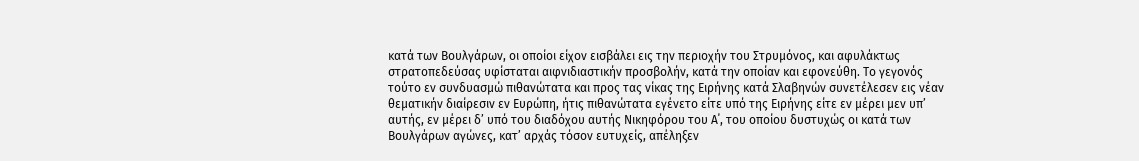κατά των Βουλγάρων, οι οποίοι είχον εισβάλει εις την περιοχήν του Στρυμόνος, και αφυλάκτως στρατοπεδεύσας υφίσταται αιφνιδιαστικήν προσβολήν, κατά την οποίαν και εφονεύθη. Το γεγονός τούτο εν συνδυασμώ πιθανώτατα και προς τας νίκας της Ειρήνης κατά Σλαβηνών συνετέλεσεν εις νέαν θεματικήν διαίρεσιν εν Ευρώπη, ήτις πιθανώτατα εγένετο είτε υπό της Ειρήνης είτε εν μέρει μεν υπ’ αυτής, εν μέρει δ’ υπό του διαδόχου αυτής Νικηφόρου του Α΄, του οποίου δυστυχώς οι κατά των Βουλγάρων αγώνες, κατ’ αρχάς τόσον ευτυχείς, απέληξεν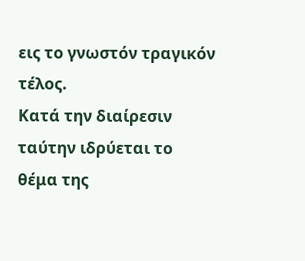εις το γνωστόν τραγικόν τέλος.
Κατά την διαίρεσιν ταύτην ιδρύεται το θέμα της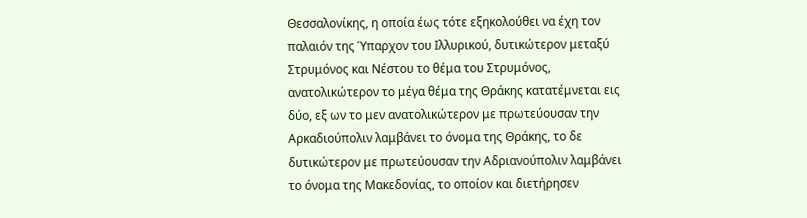Θεσσαλονίκης, η οποία έως τότε εξηκολούθει να έχη τον παλαιόν της Ύπαρχον του Ιλλυρικού, δυτικώτερον μεταξύ Στρυμόνος και Νέστου το θέμα του Στρυμόνος, ανατολικώτερον το μέγα θέμα της Θράκης κατατέμνεται εις δύο, εξ ων το μεν ανατολικώτερον με πρωτεύουσαν την Αρκαδιούπολιν λαμβάνει το όνομα της Θράκης, το δε δυτικώτερον με πρωτεύουσαν την Αδριανούπολιν λαμβάνει το όνομα της Μακεδονίας, το οποίον και διετήρησεν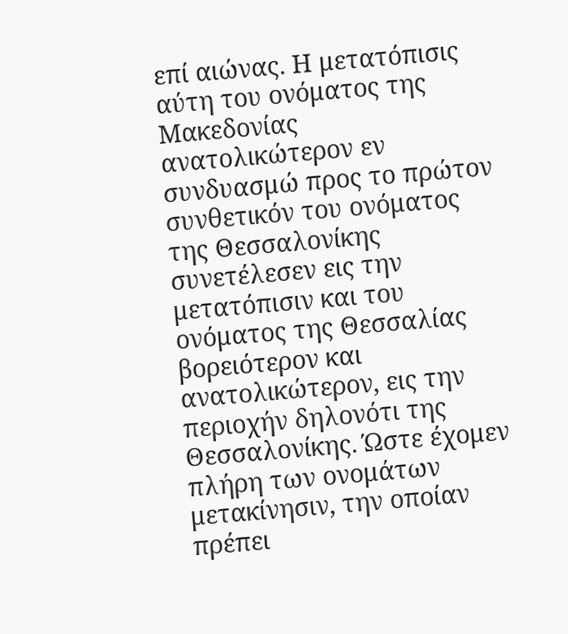επί αιώνας. Η μετατόπισις αύτη του ονόματος της Μακεδονίας ανατολικώτερον εν συνδυασμώ προς το πρώτον συνθετικόν του ονόματος της Θεσσαλονίκης συνετέλεσεν εις την μετατόπισιν και του ονόματος της Θεσσαλίας βορειότερον και ανατολικώτερον, εις την περιοχήν δηλονότι της Θεσσαλονίκης. Ώστε έχομεν πλήρη των ονομάτων μετακίνησιν, την οποίαν πρέπει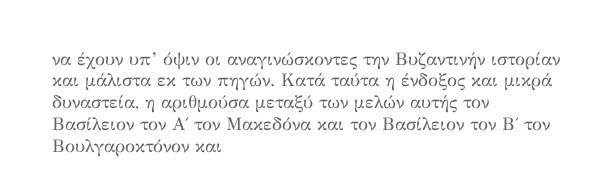να έχουν υπ’ όψιν οι αναγινώσκοντες την Βυζαντινήν ιστορίαν και μάλιστα εκ των πηγών. Κατά ταύτα η ένδοξος και μικρά δυναστεία, η αριθμούσα μεταξύ των μελών αυτής τον Βασίλειον τον Α΄ τον Μακεδόνα και τον Βασίλειον τον Β΄ τον Βουλγαροκτόνον και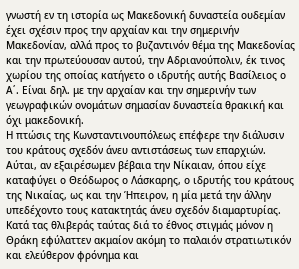γνωστή εν τη ιστορία ως Μακεδονική δυναστεία ουδεμίαν έχει σχέσιν προς την αρχαίαν και την σημερινήν Μακεδονίαν, αλλά προς το βυζαντινόν θέμα της Μακεδονίας και την πρωτεύουσαν αυτού, την Αδριανούπολιν, έκ τινος χωρίου της οποίας κατήγετο ο ιδρυτής αυτής Βασίλειος ο Α΄. Είναι δηλ. με την αρχαίαν και την σημερινήν των γεωγραφικών ονομάτων σημασίαν δυναστεία θρακική και όχι μακεδονική.
Η πτώσις της Κωνσταντινουπόλεως επέφερε την διάλυσιν του κράτους σχεδόν άνευ αντιστάσεως των επαρχιών. Αύται, αν εξαιρέσωμεν βέβαια την Νίκαιαν, όπου είχε καταφύγει ο Θεόδωρος ο Λάσκαρης, ο ιδρυτής του κράτους της Νικαίας, ως και την Ήπειρον, η μία μετά την άλλην υπεδέχοντο τους κατακτητάς άνευ σχεδόν διαμαρτυρίας. Κατά τας θλιβεράς ταύτας διά το έθνος στιγμάς μόνον η Θράκη εφύλαττεν ακμαίον ακόμη το παλαιόν στρατιωτικόν και ελεύθερον φρόνημα και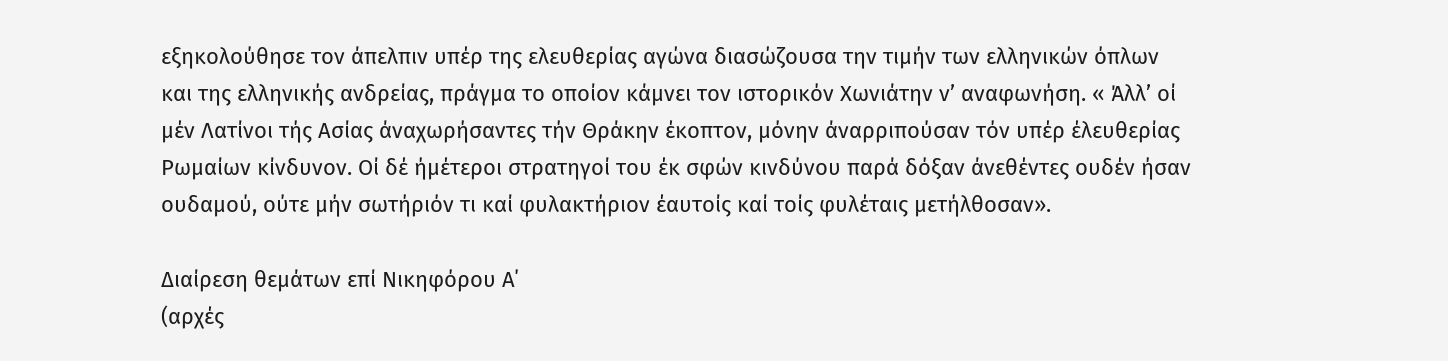εξηκολούθησε τον άπελπιν υπέρ της ελευθερίας αγώνα διασώζουσα την τιμήν των ελληνικών όπλων και της ελληνικής ανδρείας, πράγμα το οποίον κάμνει τον ιστορικόν Χωνιάτην ν’ αναφωνήση. « Άλλ’ οί μέν Λατίνοι τής Ασίας άναχωρήσαντες τήν Θράκην έκοπτον, μόνην άναρριπούσαν τόν υπέρ έλευθερίας Ρωμαίων κίνδυνον. Οί δέ ήμέτεροι στρατηγοί του έκ σφών κινδύνου παρά δόξαν άνεθέντες ουδέν ήσαν ουδαμού, ούτε μήν σωτήριόν τι καί φυλακτήριον έαυτοίς καί τοίς φυλέταις μετήλθοσαν».

Διαίρεση θεμάτων επί Νικηφόρου Α΄
(αρχές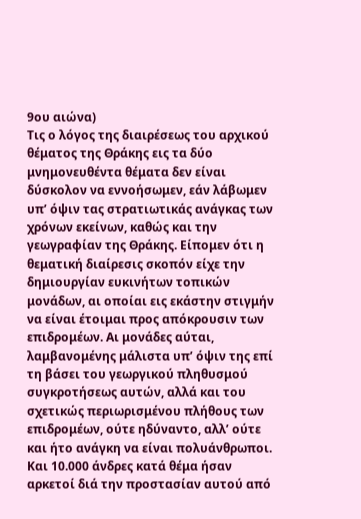9ου αιώνα)
Τις ο λόγος της διαιρέσεως του αρχικού θέματος της Θράκης εις τα δύο μνημονευθέντα θέματα δεν είναι δύσκολον να εννοήσωμεν, εάν λάβωμεν υπ’ όψιν τας στρατιωτικάς ανάγκας των χρόνων εκείνων, καθώς και την γεωγραφίαν της Θράκης. Είπομεν ότι η θεματική διαίρεσις σκοπόν είχε την δημιουργίαν ευκινήτων τοπικών μονάδων, αι οποίαι εις εκάστην στιγμήν να είναι έτοιμαι προς απόκρουσιν των επιδρομέων. Αι μονάδες αύται, λαμβανομένης μάλιστα υπ’ όψιν της επί τη βάσει του γεωργικού πληθυσμού συγκροτήσεως αυτών, αλλά και του σχετικώς περιωρισμένου πλήθους των επιδρομέων, ούτε ηδύναντο, αλλ’ ούτε και ήτο ανάγκη να είναι πολυάνθρωποι. Και 10.000 άνδρες κατά θέμα ήσαν αρκετοί διά την προστασίαν αυτού από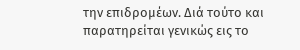την επιδρομέων. Διά τούτο και παρατηρείται γενικώς εις το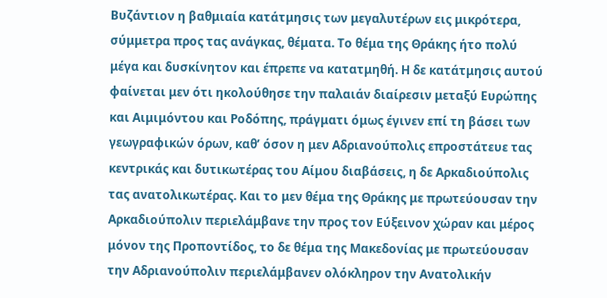Βυζάντιον η βαθμιαία κατάτμησις των μεγαλυτέρων εις μικρότερα, σύμμετρα προς τας ανάγκας, θέματα. Το θέμα της Θράκης ήτο πολύ μέγα και δυσκίνητον και έπρεπε να κατατμηθή. Η δε κατάτμησις αυτού φαίνεται μεν ότι ηκολούθησε την παλαιάν διαίρεσιν μεταξύ Ευρώπης και Αιμιμόντου και Ροδόπης, πράγματι όμως έγινεν επί τη βάσει των γεωγραφικών όρων, καθ’ όσον η μεν Αδριανούπολις επροστάτευε τας κεντρικάς και δυτικωτέρας του Αίμου διαβάσεις, η δε Αρκαδιούπολις τας ανατολικωτέρας. Και το μεν θέμα της Θράκης με πρωτεύουσαν την Αρκαδιούπολιν περιελάμβανε την προς τον Εύξεινον χώραν και μέρος μόνον της Προποντίδος, το δε θέμα της Μακεδονίας με πρωτεύουσαν την Αδριανούπολιν περιελάμβανεν ολόκληρον την Ανατολικήν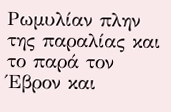Ρωμυλίαν πλην της παραλίας και το παρά τον Έβρον και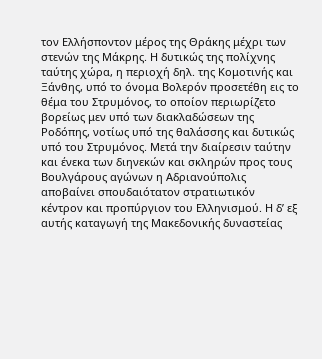τον Ελλήσποντον μέρος της Θράκης μέχρι των στενών της Μάκρης. Η δυτικώς της πολίχνης ταύτης χώρα, η περιοχή δηλ. της Κομοτινής και Ξάνθης, υπό το όνομα Βολερόν προσετέθη εις το θέμα του Στρυμόνος, το οποίον περιωρίζετο βορείως μεν υπό των διακλαδώσεων της Ροδόπης, νοτίως υπό της θαλάσσης και δυτικώς υπό του Στρυμόνος. Μετά την διαίρεσιν ταύτην και ένεκα των διηνεκών και σκληρών προς τους Βουλγάρους αγώνων η Αδριανούπολις αποβαίνει σπουδαιότατον στρατιωτικόν κέντρον και προπύργιον του Ελληνισμού. Η δ’ εξ αυτής καταγωγή της Μακεδονικής δυναστείας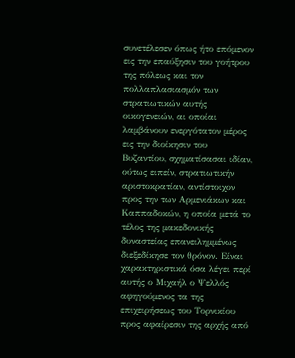συνετέλεσεν όπως ήτο επόμενον εις την επαύξησιν του γοήτρου της πόλεως και τον πολλαπλασιασμόν των στρατιωτικών αυτής οικογενειών, αι οποίαι λαμβάνουν ενεργότατον μέρος εις την διοίκησιν του Βυζαντίου, σχηματίσασαι ιδίαν, ούτως ειπείν, στρατιωτικήν αριστοκρατίαν, αντίστοιχον προς την των Αρμενιάκων και Καππαδοκών, η οποία μετά το τέλος της μακεδονικής δυναστείας επανειλημμένως διεξεδίκησε τον θρόνον. Είναι χαρακτηριστικά όσα λέγει περί αυτής ο Μιχαήλ ο Ψελλός αφηγούμενος τα της επιχειρήσεως του Τορνικίου προς αφαίρεσιν της αρχής από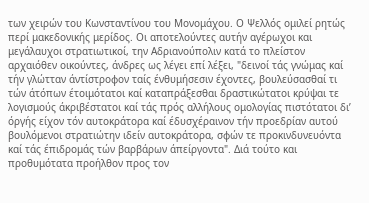των χειρών του Κωνσταντίνου του Μονομάχου. Ο Ψελλός ομιλεί ρητώς περί μακεδονικής μερίδος. Οι αποτελούντες αυτήν αγέρωχοι και μεγάλαυχοι στρατιωτικοί, την Αδριανούπολιν κατά το πλείστον αρχαιόθεν οικούντες, άνδρες ως λέγει επί λέξει, "δεινοί τάς γνώμας καί τήν γλώτταν άντίστροφον ταίς ένθυμήσεσιν έχοντες, βουλεύσασθαί τι τών άτόπων έτοιμότατοι καί καταπράξεσθαι δραστικώτατοι κρύψαι τε λογισμούς άκριβέστατοι καί τάς πρός αλλήλους ομολογίας πιστότατοι δι’ όργής είχον τόν αυτοκράτορα καί έδυσχέραινον τήν προεδρίαν αυτού βουλόμενοι στρατιώτην ιδείν αυτοκράτορα, σφών τε προκινδυνευόντα καί τάς έπιδρομάς τών βαρβάρων άπείργοντα". Διά τούτο και προθυμότατα προήλθον προς τον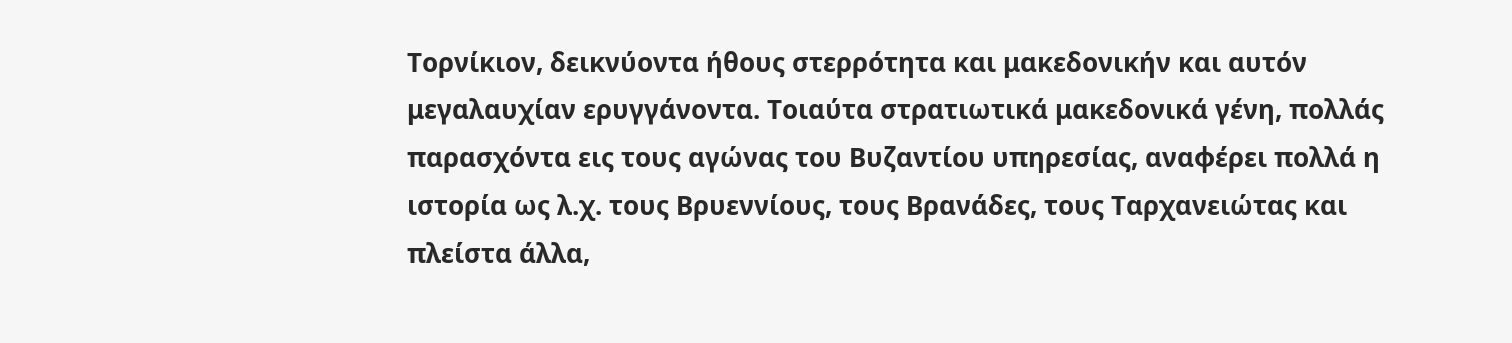Τορνίκιον, δεικνύοντα ήθους στερρότητα και μακεδονικήν και αυτόν μεγαλαυχίαν ερυγγάνοντα. Τοιαύτα στρατιωτικά μακεδονικά γένη, πολλάς παρασχόντα εις τους αγώνας του Βυζαντίου υπηρεσίας, αναφέρει πολλά η ιστορία ως λ.χ. τους Βρυεννίους, τους Βρανάδες, τους Ταρχανειώτας και πλείστα άλλα,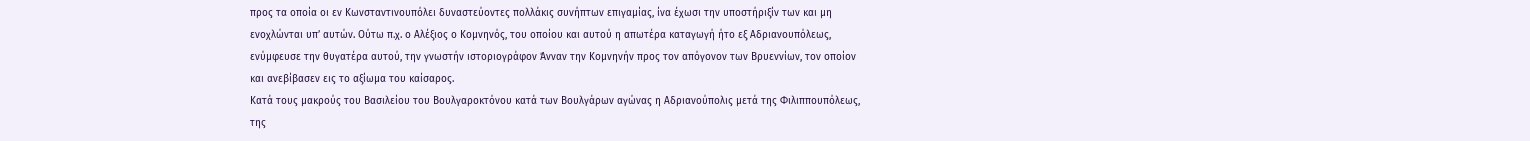προς τα οποία οι εν Κωνσταντινουπόλει δυναστεύοντες πολλάκις συνήπτων επιγαμίας, ίνα έχωσι την υποστήριξίν των και μη ενοχλώνται υπ’ αυτών. Ούτω π.χ. ο Αλέξιος ο Κομνηνός, του οποίου και αυτού η απωτέρα καταγωγή ήτο εξ Αδριανουπόλεως, ενύμφευσε την θυγατέρα αυτού, την γνωστήν ιστοριογράφον Άνναν την Κομνηνήν προς τον απόγονον των Βρυεννίων, τον οποίον και ανεβίβασεν εις το αξίωμα του καίσαρος.
Κατά τους μακρούς του Βασιλείου του Βουλγαροκτόνου κατά των Βουλγάρων αγώνας η Αδριανούπολις μετά της Φιλιππουπόλεως, της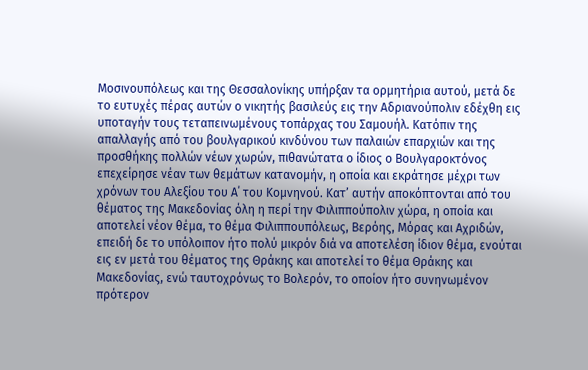Μοσινουπόλεως και της Θεσσαλονίκης υπήρξαν τα ορμητήρια αυτού, μετά δε το ευτυχές πέρας αυτών ο νικητής βασιλεύς εις την Αδριανούπολιν εδέχθη εις υποταγήν τους τεταπεινωμένους τοπάρχας του Σαμουήλ. Κατόπιν της απαλλαγής από του βουλγαρικού κινδύνου των παλαιών επαρχιών και της προσθήκης πολλών νέων χωρών, πιθανώτατα ο ίδιος ο Βουλγαροκτόνος επεχείρησε νέαν των θεμάτων κατανομήν, η οποία και εκράτησε μέχρι των χρόνων του Αλεξίου του Α΄ του Κομνηνού. Κατ’ αυτήν αποκόπτονται από του θέματος της Μακεδονίας όλη η περί την Φιλιππούπολιν χώρα, η οποία και αποτελεί νέον θέμα, το θέμα Φιλιππουπόλεως, Βερόης, Μόρας και Αχριδών, επειδή δε το υπόλοιπον ήτο πολύ μικρόν διά να αποτελέση ίδιον θέμα, ενούται εις εν μετά του θέματος της Θράκης και αποτελεί το θέμα Θράκης και Μακεδονίας, ενώ ταυτοχρόνως το Βολερόν, το οποίον ήτο συνηνωμένον πρότερον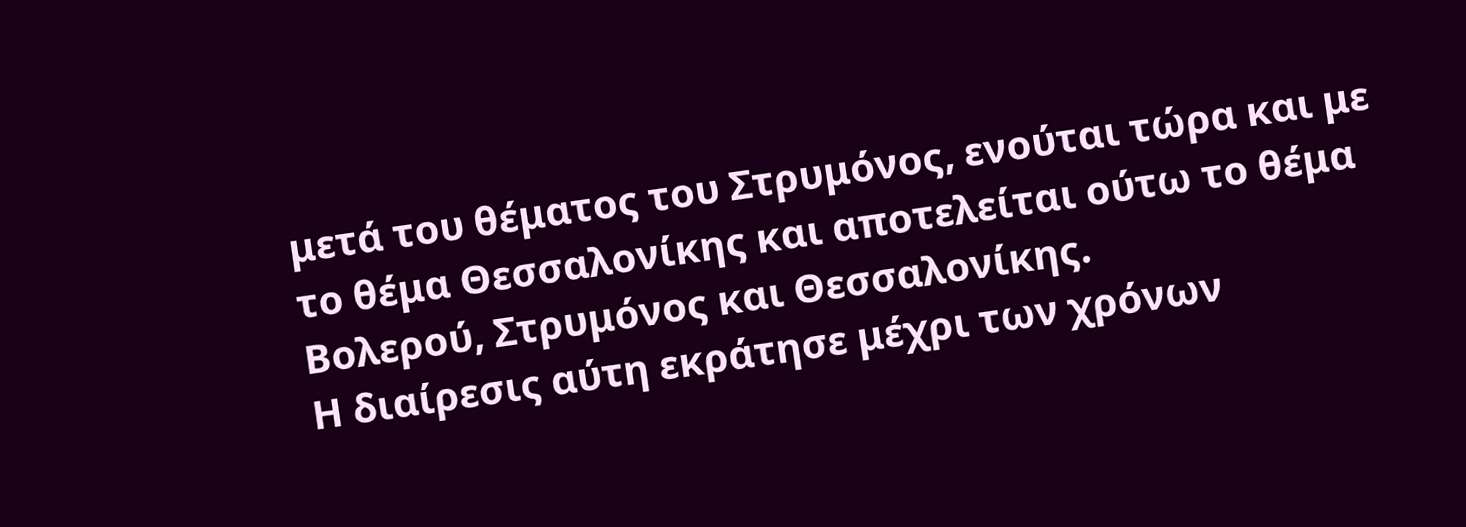μετά του θέματος του Στρυμόνος, ενούται τώρα και με το θέμα Θεσσαλονίκης και αποτελείται ούτω το θέμα Βολερού, Στρυμόνος και Θεσσαλονίκης.
Η διαίρεσις αύτη εκράτησε μέχρι των χρόνων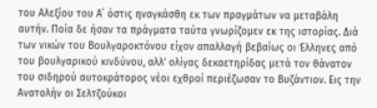του Αλεξίου του Α΄ όστις ηναγκάσθη εκ των πραγμάτων να μεταβάλη αυτήν. Ποία δε ήσαν τα πράγματα ταύτα γνωρίζομεν εκ της ιστορίας. Διά των νικών του Βουλγαροκτόνου είχον απαλλαγή βεβαίως οι Έλληνες από του βουλγαρικού κινδύνου, αλλ’ ολίγας δεκαετηρίδας μετά τον θάνατον του σιδηρού αυτοκράτορος νέοι εχθροί περιέζωσαν το Βυζάντιον. Εις την Ανατολήν οι Σελτζούκοι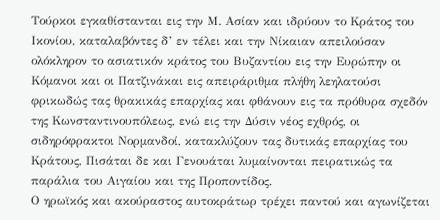Τούρκοι εγκαθίστανται εις την Μ. Ασίαν και ιδρύουν το Κράτος του Ικονίου, καταλαβόντες δ’ εν τέλει και την Νίκαιαν απειλούσαν ολόκληρον το ασιατικόν κράτος του Βυζαντίου εις την Ευρώπην οι Κόμανοι και οι Πατζινάκαι εις απειράριθμα πλήθη λεηλατούσι φρικωδώς τας θρακικάς επαρχίας και φθάνουν εις τα πρόθυρα σχεδόν της Κωνσταντινουπόλεως, ενώ εις την Δύσιν νέος εχθρός, οι σιδηρόφρακτοι Νορμανδοί, κατακλύζουν τας δυτικάς επαρχίας του Κράτους, Πισάται δε και Γενουάται λυμαίνονται πειρατικώς τα παράλια του Αιγαίου και της Προποντίδος.
Ο ηρωϊκός και ακούραστος αυτοκράτωρ τρέχει παντού και αγωνίζεται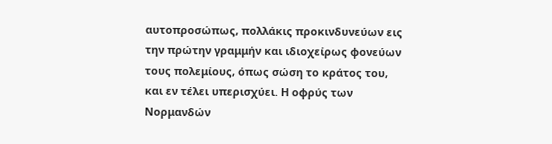αυτοπροσώπως, πολλάκις προκινδυνεύων εις την πρώτην γραμμήν και ιδιοχείρως φονεύων τους πολεμίους, όπως σώση το κράτος του, και εν τέλει υπερισχύει. Η οφρύς των Νορμανδών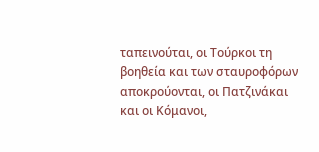ταπεινούται, οι Τούρκοι τη βοηθεία και των σταυροφόρων αποκρούονται, οι Πατζινάκαι και οι Κόμανοι,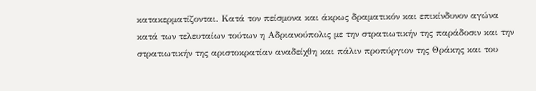κατακερματίζονται. Κατά τον πείσμονα και άκρως δραματικόν και επικίνδυνον αγώνα κατά των τελευταίων τούτων η Αδριανούπολις με την στρατιωτικήν της παράδοσιν και την στρατιωτικήν της αριστοκρατίαν αναδείχθη και πάλιν προπύργιον της Θράκης και του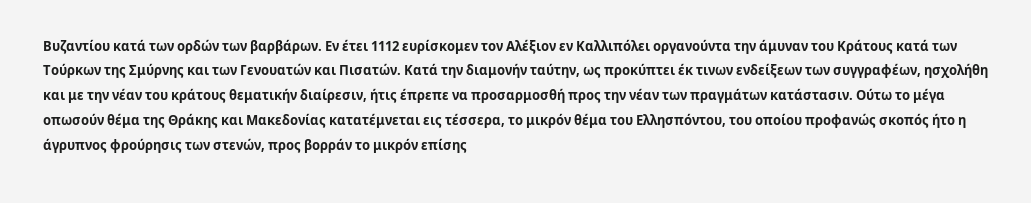Βυζαντίου κατά των ορδών των βαρβάρων. Εν έτει 1112 ευρίσκομεν τον Αλέξιον εν Καλλιπόλει οργανούντα την άμυναν του Κράτους κατά των Τούρκων της Σμύρνης και των Γενουατών και Πισατών. Κατά την διαμονήν ταύτην, ως προκύπτει έκ τινων ενδείξεων των συγγραφέων, ησχολήθη και με την νέαν του κράτους θεματικήν διαίρεσιν, ήτις έπρεπε να προσαρμοσθή προς την νέαν των πραγμάτων κατάστασιν. Ούτω το μέγα οπωσούν θέμα της Θράκης και Μακεδονίας κατατέμνεται εις τέσσερα, το μικρόν θέμα του Ελλησπόντου, του οποίου προφανώς σκοπός ήτο η άγρυπνος φρούρησις των στενών, προς βορράν το μικρόν επίσης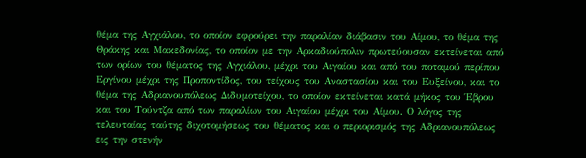θέμα της Αγχιάλου, το οποίον εφρούρει την παραλίαν διάβασιν του Αίμου, το θέμα της Θράκης και Μακεδονίας, το οποίον με την Αρκαδιούπολιν πρωτεύουσαν εκτείνεται από των ορίων του θέματος της Αγχιάλου, μέχρι του Αιγαίου και από του ποταμού περίπου Εργίνου μέχρι της Προποντίδος, του τείχους του Αναστασίου και του Ευξείνου, και το θέμα της Αδριανουπόλεως Διδυμοτείχου, το οποίον εκτείνεται κατά μήκος του Έβρου και του Τούντζα από των παραλίων του Αιγαίου μέχρι του Αίμου. Ο λόγος της τελευταίας ταύτης διχοτομήσεως του θέματος και ο περιορισμός της Αδριανουπόλεως εις την στενήν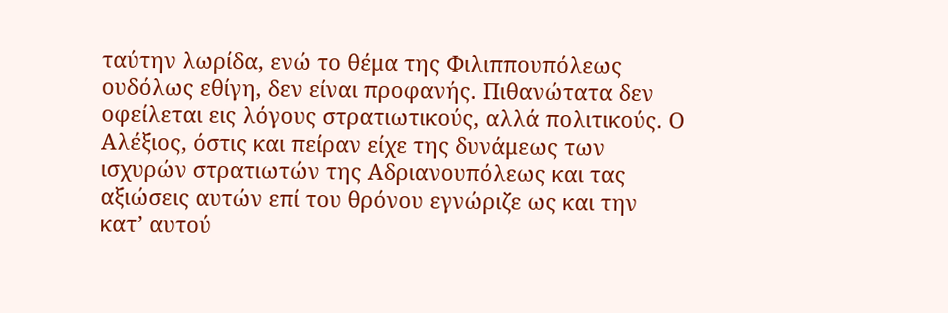ταύτην λωρίδα, ενώ το θέμα της Φιλιππουπόλεως ουδόλως εθίγη, δεν είναι προφανής. Πιθανώτατα δεν οφείλεται εις λόγους στρατιωτικούς, αλλά πολιτικούς. Ο Αλέξιος, όστις και πείραν είχε της δυνάμεως των ισχυρών στρατιωτών της Αδριανουπόλεως και τας αξιώσεις αυτών επί του θρόνου εγνώριζε ως και την κατ’ αυτού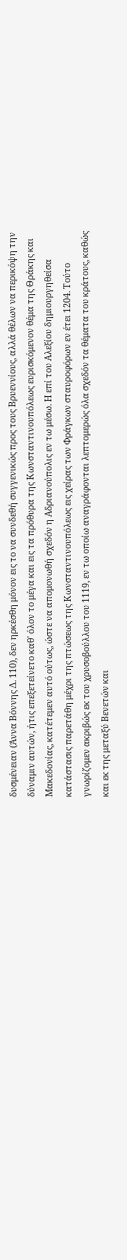δυσμένειαν (Άννα Βόννης Δ. 110), δεν ηρκέσθη μόνον εις το να συνδεθή συγγενικώς προς τους Βρυεννίους, αλλά θέλων να περικόψη την δύναμιν αυτών, ήτις επεξετείνετο καθ' όλον το μέγα και εις τα πρόθυρα της Κωνσταντινουπόλεως ευρισκόμενον θέμα της Θράκης και Μακεδονίας, κατέτεμεν αυτό ούτως, ώστε να απομονωθή σχεδόν η Αδριανούπολις εν τω μέσω. Η επί του Αλεξίου δημιουργηθείσα κατάστασις παρετάθη μέχρι της πτώσεως της Κωνσταντινουπόλεως εις χείρας των Φράγκων σταυροφόρων εν έτει 1204. Τούτο γνωρίζομεν ακριβώς εκ του χρυσοβούλλου του 1119, εν τω oπoίω αναγράφονται λεπτομερώς όλα σχεδόν τα θέματα του κράτους, καθώς και εκ της μεταξύ Βενετών και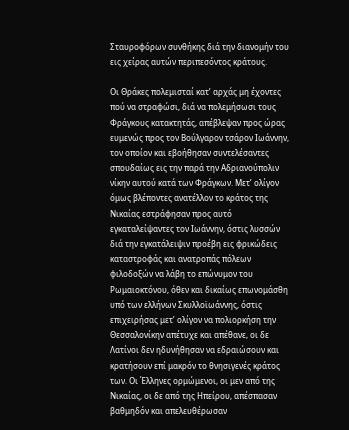Σταυροφόρων συνθήκης διά την διανομήν του εις χείρας αυτών περιπεσόντος κράτους.

Οι Θράκες πολεμισταί κατ’ αρχάς μη έχοντες πού να στραφώσι, διά να πολεμήσωσι τους Φράγκους κατακτητάς, απέβλεψαν προς ώρας ευμενώς προς τον Βούλγαρον τσάρον Ιωάννην, τον οποίον και εβοήθησαν συντελέσαντες σπουδαίως εις την παρά την Αδριανούπολιν νίκην αυτού κατά των Φράγκων. Μετ’ ολίγον όμως βλέποντες ανατέλλον το κράτος της Νικαίας εστράφησαν προς αυτό εγκαταλείψαντες τον Ιωάννην, όστις λυσσών διά την εγκατάλειψιν προέβη εις φρικώδεις καταστροφάς και ανατροπάς πόλεων φιλοδοξών να λάβη το επώνυμον του Ρωμαιοκτόνου, όθεν και δικαίως επωνομάσθη υπό των ελλήνων Σκυλλοϊωάννης, όστις επιχειρήσας μετ’ ολίγον να πολιορκήση την Θεσσαλονίκην απέτυχε και απέθανε, οι δε Λατίνοι δεν ηδυνήθησαν να εδραιώσουν και κρατήσουν επί μακρόν το θνησιγενές κράτος των. Οι Έλληνες ορμώμενοι, οι μεν από της Νικαίας, οι δε από της Ηπείρου, απέσπασαν βαθμηδόν και απελευθέρωσαν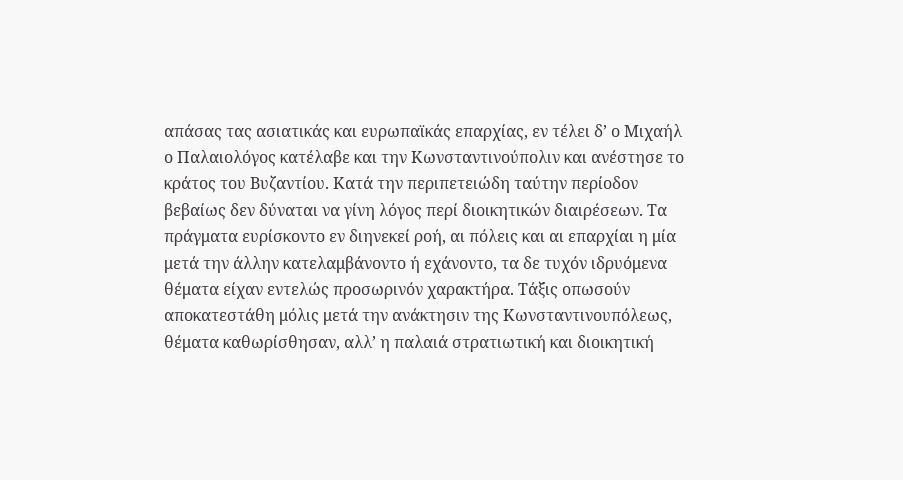απάσας τας ασιατικάς και ευρωπαϊκάς επαρχίας, εν τέλει δ’ ο Μιχαήλ ο Παλαιολόγος κατέλαβε και την Κωνσταντινούπολιν και ανέστησε το κράτος του Βυζαντίου. Κατά την περιπετειώδη ταύτην περίοδον βεβαίως δεν δύναται να γίνη λόγος περί διοικητικών διαιρέσεων. Τα πράγματα ευρίσκοντο εν διηνεκεί ροή, αι πόλεις και αι επαρχίαι η μία μετά την άλλην κατελαμβάνοντο ή εχάνοντο, τα δε τυχόν ιδρυόμενα θέματα είχαν εντελώς προσωρινόν χαρακτήρα. Τάξις οπωσούν αποκατεστάθη μόλις μετά την ανάκτησιν της Κωνσταντινουπόλεως, θέματα καθωρίσθησαν, αλλ’ η παλαιά στρατιωτική και διοικητική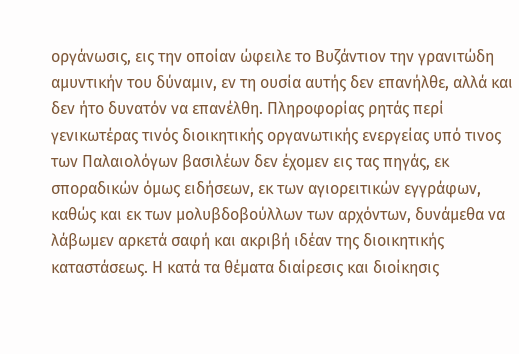οργάνωσις, εις την οποίαν ώφειλε το Βυζάντιον την γρανιτώδη αμυντικήν του δύναμιν, εν τη ουσία αυτής δεν επανήλθε, αλλά και δεν ήτο δυνατόν να επανέλθη. Πληροφορίας ρητάς περί γενικωτέρας τινός διοικητικής οργανωτικής ενεργείας υπό τινος των Παλαιολόγων βασιλέων δεν έχομεν εις τας πηγάς, εκ σποραδικών όμως ειδήσεων, εκ των αγιορειτικών εγγράφων, καθώς και εκ των μολυβδοβούλλων των αρχόντων, δυνάμεθα να λάβωμεν αρκετά σαφή και ακριβή ιδέαν της διοικητικής καταστάσεως. Η κατά τα θέματα διαίρεσις και διοίκησις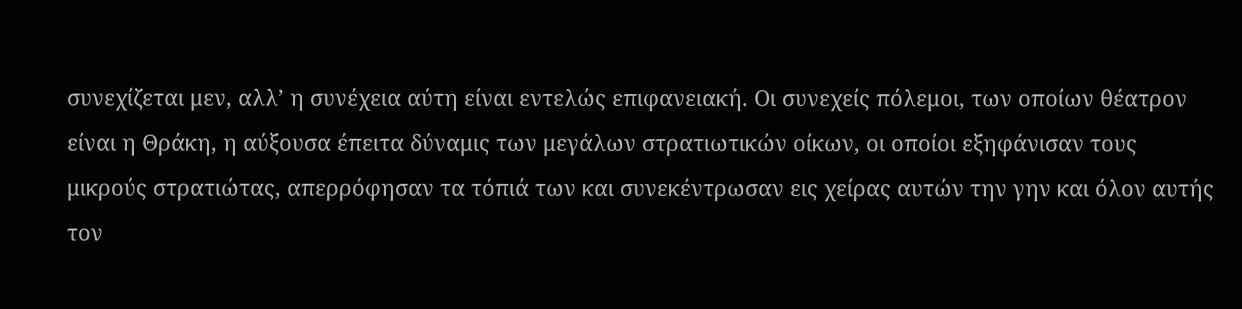συνεχίζεται μεν, αλλ’ η συνέχεια αύτη είναι εντελώς επιφανειακή. Οι συνεχείς πόλεμοι, των οποίων θέατρον είναι η Θράκη, η αύξουσα έπειτα δύναμις των μεγάλων στρατιωτικών οίκων, οι οποίοι εξηφάνισαν τους μικρούς στρατιώτας, απερρόφησαν τα τόπιά των και συνεκέντρωσαν εις χείρας αυτών την γην και όλον αυτής τον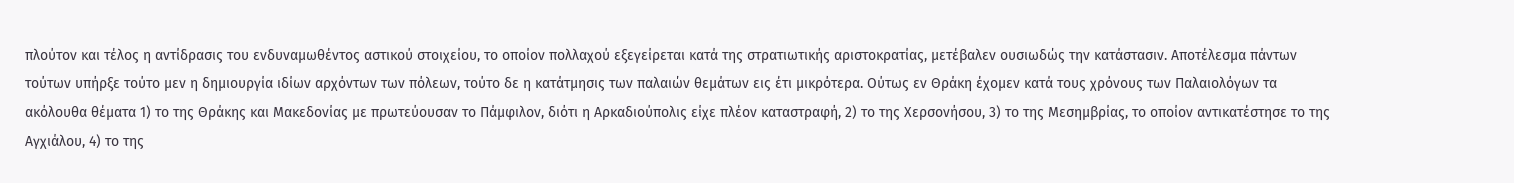πλούτον και τέλος η αντίδρασις του ενδυναμωθέντος αστικού στοιχείου, το οποίον πολλαχού εξεγείρεται κατά της στρατιωτικής αριστοκρατίας, μετέβαλεν ουσιωδώς την κατάστασιν. Αποτέλεσμα πάντων τούτων υπήρξε τούτο μεν η δημιουργία ιδίων αρχόντων των πόλεων, τούτο δε η κατάτμησις των παλαιών θεμάτων εις έτι μικρότερα. Ούτως εν Θράκη έχομεν κατά τους χρόνους των Παλαιολόγων τα ακόλουθα θέματα 1) το της Θράκης και Μακεδονίας με πρωτεύουσαν το Πάμφιλον, διότι η Αρκαδιούπολις είχε πλέον καταστραφή, 2) το της Χερσονήσου, 3) το της Μεσημβρίας, το οποίον αντικατέστησε το της Αγχιάλου, 4) το της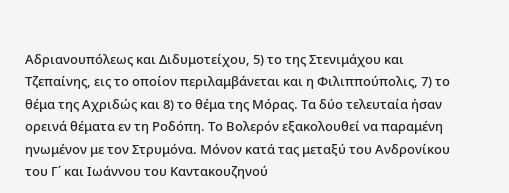Αδριανουπόλεως και Διδυμοτείχου, 5) το της Στενιμάχου και Τζεπαίνης, εις το οποίον περιλαμβάνεται και η Φιλιππούπολις, 7) το θέμα της Αχριδώς και 8) το θέμα της Μόρας. Τα δύο τελευταία ήσαν ορεινά θέματα εν τη Ροδόπη. Το Βολερόν εξακολουθεί να παραμένη ηνωμένον με τον Στρυμόνα. Μόνον κατά τας μεταξύ του Ανδρονίκου του Γ΄ και Ιωάννου του Καντακουζηνού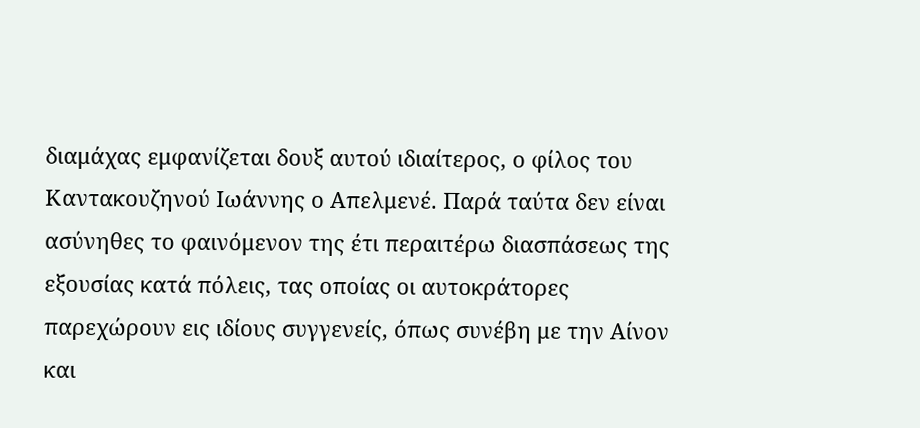διαμάχας εμφανίζεται δουξ αυτού ιδιαίτερος, ο φίλος του Καντακουζηνού Ιωάννης ο Απελμενέ. Παρά ταύτα δεν είναι ασύνηθες το φαινόμενον της έτι περαιτέρω διασπάσεως της εξουσίας κατά πόλεις, τας οποίας οι αυτοκράτορες παρεχώρουν εις ιδίους συγγενείς, όπως συνέβη με την Αίνον και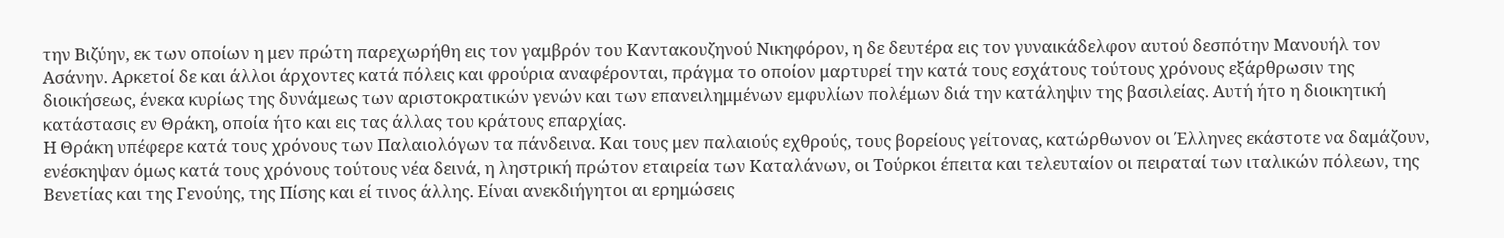την Βιζύην, εκ των οποίων η μεν πρώτη παρεχωρήθη εις τον γαμβρόν του Καντακουζηνού Νικηφόρον, η δε δευτέρα εις τον γυναικάδελφον αυτού δεσπότην Μανουήλ τον Ασάνην. Αρκετοί δε και άλλοι άρχοντες κατά πόλεις και φρούρια αναφέρονται, πράγμα το οποίον μαρτυρεί την κατά τους εσχάτους τούτους χρόνους εξάρθρωσιν της διοικήσεως, ένεκα κυρίως της δυνάμεως των αριστοκρατικών γενών και των επανειλημμένων εμφυλίων πολέμων διά την κατάληψιν της βασιλείας. Αυτή ήτο η διοικητική κατάστασις εν Θράκη, οποία ήτο και εις τας άλλας του κράτους επαρχίας.
Η Θράκη υπέφερε κατά τους χρόνους των Παλαιολόγων τα πάνδεινα. Και τους μεν παλαιούς εχθρούς, τους βορείους γείτονας, κατώρθωνον οι Έλληνες εκάστοτε να δαμάζουν, ενέσκηψαν όμως κατά τους χρόνους τούτους νέα δεινά, η ληστρική πρώτον εταιρεία των Καταλάνων, οι Τούρκοι έπειτα και τελευταίον οι πειραταί των ιταλικών πόλεων, της Βενετίας και της Γενούης, της Πίσης και εί τινος άλλης. Είναι ανεκδιήγητοι αι ερημώσεις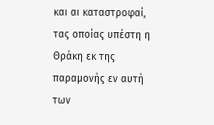και αι καταστροφαί, τας οποίας υπέστη η Θράκη εκ της παραμονής εν αυτή των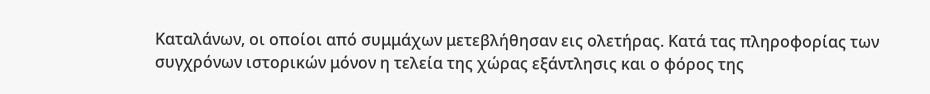Καταλάνων, οι οποίοι από συμμάχων μετεβλήθησαν εις ολετήρας. Κατά τας πληροφορίας των συγχρόνων ιστορικών μόνον η τελεία της χώρας εξάντλησις και ο φόρος της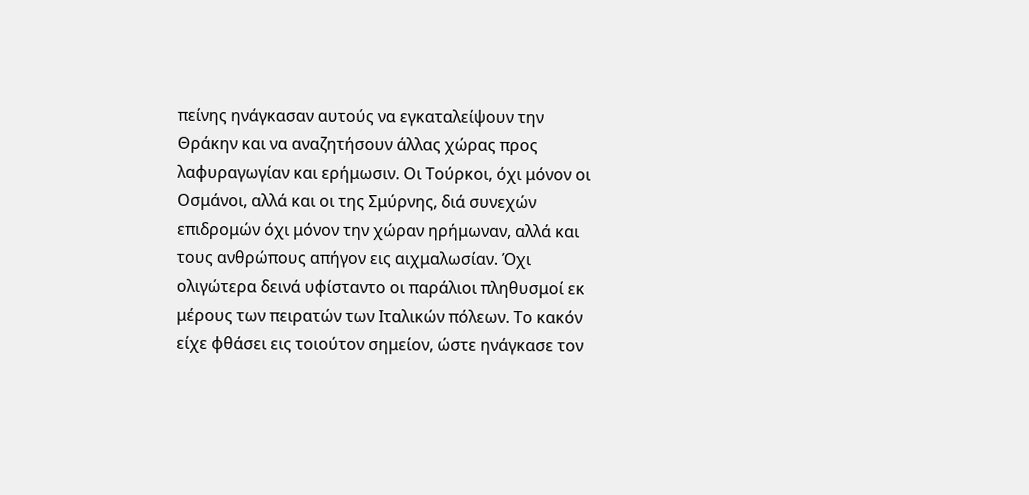πείνης ηνάγκασαν αυτούς να εγκαταλείψουν την Θράκην και να αναζητήσουν άλλας χώρας προς λαφυραγωγίαν και ερήμωσιν. Οι Τούρκοι, όχι μόνον οι Οσμάνοι, αλλά και οι της Σμύρνης, διά συνεχών επιδρομών όχι μόνον την χώραν ηρήμωναν, αλλά και τους ανθρώπους απήγον εις αιχμαλωσίαν. Όχι ολιγώτερα δεινά υφίσταντο οι παράλιοι πληθυσμοί εκ μέρους των πειρατών των Ιταλικών πόλεων. Το κακόν είχε φθάσει εις τοιούτον σημείον, ώστε ηνάγκασε τον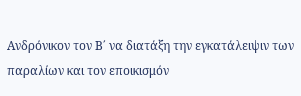Ανδρόνικον τον Β΄ να διατάξη την εγκατάλειψιν των παραλίων και τον εποικισμόν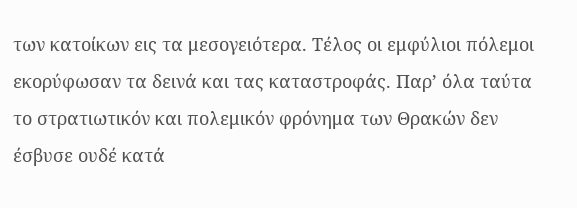των κατοίκων εις τα μεσογειότερα. Τέλος οι εμφύλιοι πόλεμοι εκορύφωσαν τα δεινά και τας καταστροφάς. Παρ’ όλα ταύτα το στρατιωτικόν και πολεμικόν φρόνημα των Θρακών δεν έσβυσε ουδέ κατά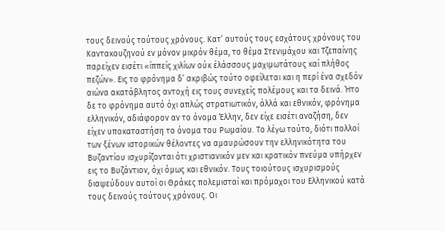τους δεινούς τούτους χρόνους. Κατ’ αυτούς τους εσχάτους χρόνους του Καντακουζηνού εν μόνον μικρόν θέμα, το θέμα Στενιμάχου και Τζεπαίνης παρείχεν εισέτι «ίππείς χιλίων ούκ έλάσσους μαχιμωτάτους καί πλήθος πεζών». Εις το φρόνημα δ’ ακριβώς τούτο οφείλεται και η περί ένα σχεδόν αιώνα ακατάβλητος αντοχή εις τους συνεχείς πολέμους και τα δεινά. Ήτο δε το φρόνημα αυτό όχι απλώς στρατιωτικόν, άλλά και εθνικόν, φρόνημα ελληνικόν, αδιάφορον αν το όνομα Έλλην, δεν είχε εισέτι αναζήση, δεν είχεν υποκαταστήση το όνομα του Ρωμαίου. Το λέγω τούτο, διότι πολλοί των ξένων ιστορικών θέλοντες να αμαυρώσουν την ελληνικότητα του Βυζαντίου ισχυρίζονται ότι χριστιανικόν μεν και κρατικόν πνεύμα υπήρχεν εις το Βυζάντιον, όχι όμως και εθνικόν. Τους τοιούτους ισχυρισμούς διαψεύδουν αυτοί οι Θράκες πολεμισταί και πρόμαχοι του Ελληνικού κατά τους δεινούς τούτους χρόνους. Οι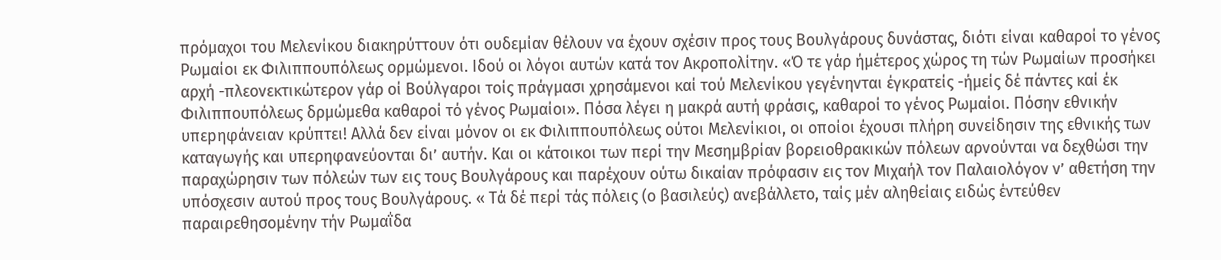πρόμαχοι του Μελενίκου διακηρύττουν ότι ουδεμίαν θέλουν να έχουν σχέσιν προς τους Βουλγάρους δυνάστας, διότι είναι καθαροί το γένος Ρωμαίοι εκ Φιλιππουπόλεως ορμώμενοι. Ιδού οι λόγοι αυτών κατά τον Ακροπολίτην. «Ό τε γάρ ήμέτερος χώρος τη τών Ρωμαίων προσήκει αρχή -πλεονεκτικώτερον γάρ οί Βούλγαροι τοίς πράγμασι χρησάμενοι καί τού Μελενίκου γεγένηνται έγκρατείς -ήμείς δέ πάντες καί έκ Φιλιππουπόλεως δρμώμεθα καθαροί τό γένος Ρωμαίοι». Πόσα λέγει η μακρά αυτή φράσις, καθαροί το γένος Ρωμαίοι. Πόσην εθνικήν υπεpηφάνειαν κρύπτει! Αλλά δεν είναι μόνον οι εκ Φιλιππουπόλεως ούτοι Μελενίκιοι, οι οποίοι έχουσι πλήρη συνείδησιν της εθνικής των καταγωγής και υπερηφανεύονται δι’ αυτήν. Και οι κάτοικοι των περί την Μεσημβρίαν βορειοθρακικών πόλεων αρνούνται να δεχθώσι την παραχώρησιν των πόλεών των εις τους Βουλγάρους και παρέχουν ούτω δικαίαν πρόφασιν εις τον Μιχαήλ τον Παλαιολόγον ν’ αθετήση την υπόσχεσιν αυτού προς τους Βουλγάρους. « Τά δέ περί τάς πόλεις (ο βασιλεύς) ανεβάλλετο, ταίς μέν αληθείαις ειδώς έντεύθεν παραιρεθησομένην τήν Ρωμαΐδα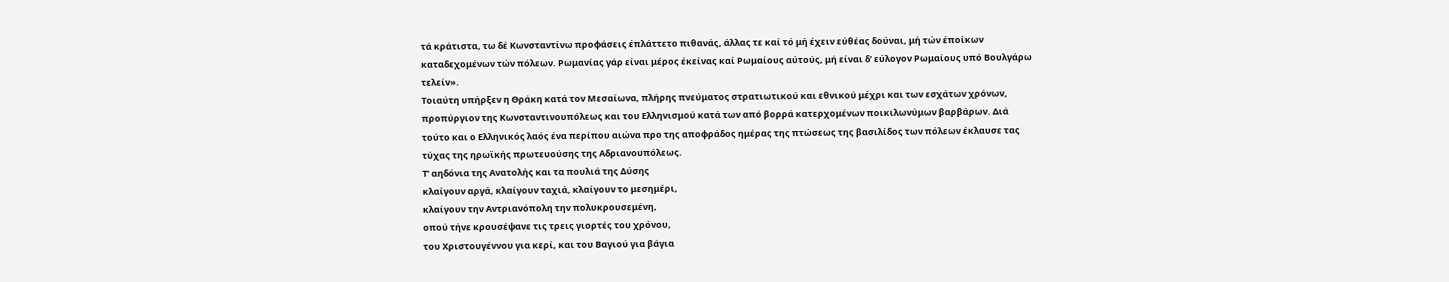τά κράτιστα, τω δέ Κωνσταντίνω προφάσεις έπλάττετο πιθανάς, άλλας τε καί τό μή έχειν εύθέας δούναι, μή τών έποίκων καταδεχομένων τών πόλεων. Ρωμανίας γάρ είναι μέρος έκείνας καί Ρωμαίους αύτούς, μή είναι δ’ εύλογον Ρωμαίους υπό Βουλγάρω τελείν».
Τοιαύτη υπήρξεν η Θράκη κατά τον Μεσαίωνα, πλήρης πνεύματος στρατιωτικού και εθνικού μέχρι και των εσχάτων χρόνων, προπύργιον της Κωνσταντινουπόλεως και του Ελληνισμού κατά των από βορρά κατερχομένων ποικιλωνύμων βαρβάρων. Διά τούτο και ο Ελληνικός λαός ένα περίπου αιώνα προ της αποφράδος ημέρας της πτώσεως της βασιλίδος των πόλεων έκλαυσε τας τύχας της ηρωϊκής πρωτευούσης της Αδριανουπόλεως.
Τ’ αηδόνια της Ανατολής και τα πουλιά της Δύσης
κλαίγουν αργά, κλαίγουν ταχιά, κλαίγουν το μεσημέρι,
κλαίγουν την Αντριανόπολη την πολυκρουσεμένη,
οπού τήνε κρουσέψανε τις τρεις γιορτές του χρόνου,
του Χριστουγέννου για κερί, και του Βαγιού για βάγια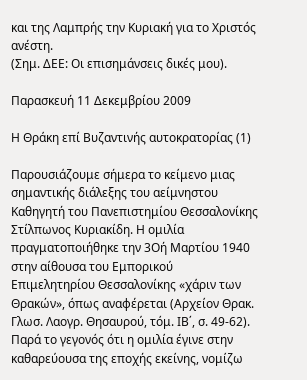και της Λαμπρής την Κυριακή για το Χριστός ανέστη.
(Σημ. ΔΕΕ: Οι επισημάνσεις δικές μου).

Παρασκευή 11 Δεκεμβρίου 2009

Η Θράκη επί Βυζαντινής αυτοκρατορίας (1)

Παρουσιάζουμε σήμερα το κείμενο μιας σημαντικής διάλεξης του αείμνηστου Καθηγητή του Πανεπιστημίου Θεσσαλονίκης Στίλπωνος Κυριακίδη. Η ομιλία πραγματοποιήθηκε την 3Οή Μαρτίου 1940 στην αίθουσα του Εμπορικού Επιμελητηρίου Θεσσαλονίκης «χάριν των Θρακών», όπως αναφέρεται (Αρχείον Θρακ. Γλωσ. Λαογρ. Θησαυρού, τόμ. ΙΒ΄, σ. 49-62).
Παρά το γεγονός ότι η ομιλία έγινε στην καθαρεύουσα της εποχής εκείνης, νομίζω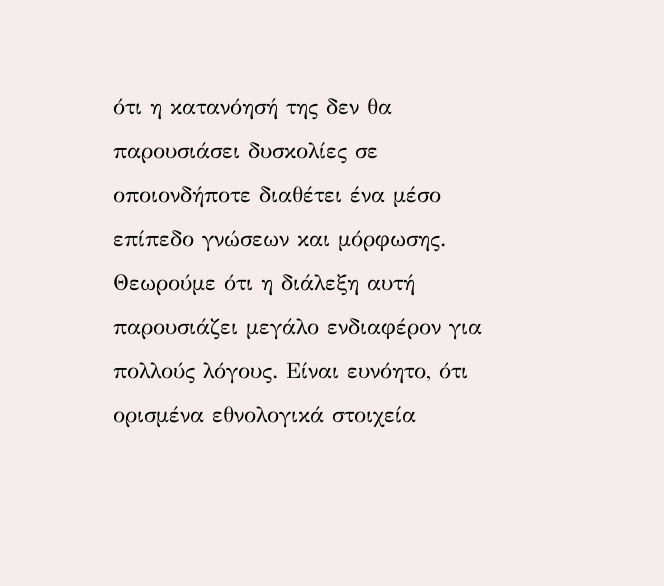ότι η κατανόησή της δεν θα παρουσιάσει δυσκολίες σε οποιονδήποτε διαθέτει ένα μέσο επίπεδο γνώσεων και μόρφωσης. Θεωρούμε ότι η διάλεξη αυτή παρουσιάζει μεγάλο ενδιαφέρον για πολλούς λόγους. Είναι ευνόητο, ότι ορισμένα εθνολογικά στοιχεία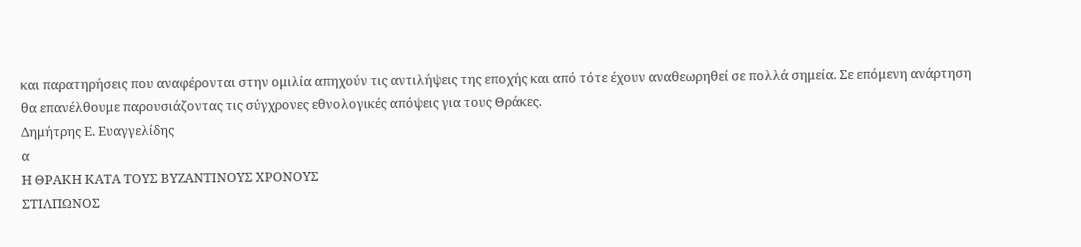και παρατηρήσεις που αναφέρονται στην ομιλία απηχούν τις αντιλήψεις της εποχής και από τότε έχουν αναθεωρηθεί σε πολλά σημεία. Σε επόμενη ανάρτηση θα επανέλθουμε παρουσιάζοντας τις σύγχρονες εθνολογικές απόψεις για τους Θράκες.
Δημήτρης Ε. Ευαγγελίδης
α
Η ΘΡΑΚΗ ΚΑΤΑ ΤΟΥΣ ΒΥΖΑΝΤΙΝΟΥΣ ΧΡΟΝΟΥΣ
ΣΤΙΛΠΩΝΟΣ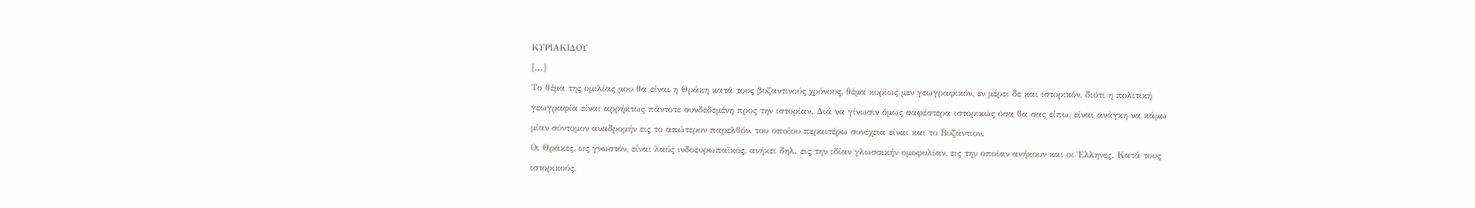ΚΥΡΙΑΚΙΔΟΥ
[...]
Το θέμα της ομιλίας μου θα είναι η Θράκη κατά τους βυζαντινούς χρόνους, θέμα κυρίως μεν γεωγραφικόν, εν μέρει δε και ιστορικόν, διότι η πολιτική γεωγραφία είναι αρρήκτως πάντοτε συνδεδεμένη προς την ιστορίαν. Διά να γίνωσιν όμως σαφέστερα ιστορικώς όσα θα σας είπω, είναι ανάγκη να κάμω μίαν σύντομον αναδρομήν εις το απώτερον παρελθόν, του οποίου περαιτέρω συνέχεια είναι και το Βυζάντιον.
Οι Θράκες, ως γνωστόν, είναι λαός ινδοευρωπαϊκός, ανήκει δηλ. εις την ιδίαν γλωσσικήν ομοφυλίαν, εις την οποίαν ανήκουν και οι Έλληνες. Κατά τους ιστορικούς,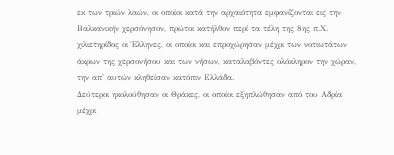εκ των τριών λαών, οι οποίοι κατά την αρχαιότητα εμφανίζονται εις την Βαλκανικήν χερσόνησον, πρώτοι κατήλθον περί τα τέλη της 8ης π.Χ. χιλιετηρίδος οι Έλληνες, οι οποίοι και επροχώρησαν μέχρι των νοτιωτάτων άκρων της χερσονήσου και των νήσων, καταλαβόντες ολόκληρον την χώραν, την απ' αυτών κληθείσαν κατόπιν Ελλάδα.
Δεύτεροι ηκολούθησαν οι Θράκες, οι οποίοι εξηπλώθησαν από του Αδρία μέχρι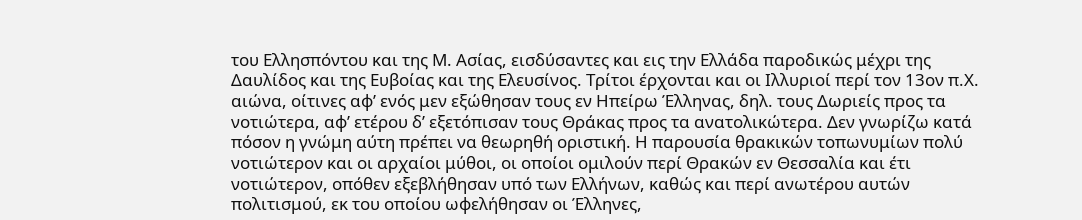του Ελλησπόντου και της Μ. Ασίας, εισδύσαντες και εις την Ελλάδα παροδικώς μέχρι της Δαυλίδος και της Ευβοίας και της Ελευσίνος. Τρίτοι έρχονται και οι Ιλλυριοί περί τον 13ον π.Χ. αιώνα, οίτινες αφ’ ενός μεν εξώθησαν τους εν Ηπείρω Έλληνας, δηλ. τους Δωριείς προς τα νοτιώτερα, αφ’ ετέρου δ’ εξετόπισαν τους Θράκας προς τα ανατολικώτερα. Δεν γνωρίζω κατά πόσον η γνώμη αύτη πρέπει να θεωρηθή οριστική. Η παρουσία θρακικών τοπωνυμίων πολύ νοτιώτερον και οι αρχαίοι μύθοι, οι οποίοι ομιλούν περί Θρακών εν Θεσσαλία και έτι νοτιώτερον, οπόθεν εξεβλήθησαν υπό των Ελλήνων, καθώς και περί ανωτέρου αυτών πολιτισμού, εκ του οποίου ωφελήθησαν οι Έλληνες,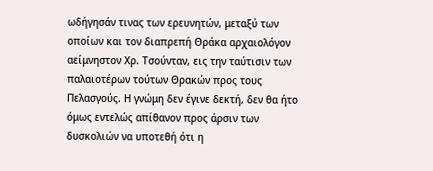ωδήγησάν τινας των ερευνητών, μεταξύ των οποίων και τον διαπρεπή Θράκα αρχαιολόγον αείμνηστον Χρ. Τσούνταν, εις την ταύτισιν των παλαιοτέρων τούτων Θρακών προς τους Πελασγούς. Η γνώμη δεν έγινε δεκτή, δεν θα ήτο όμως εντελώς απίθανον προς άρσιν των δυσκολιών να υποτεθή ότι η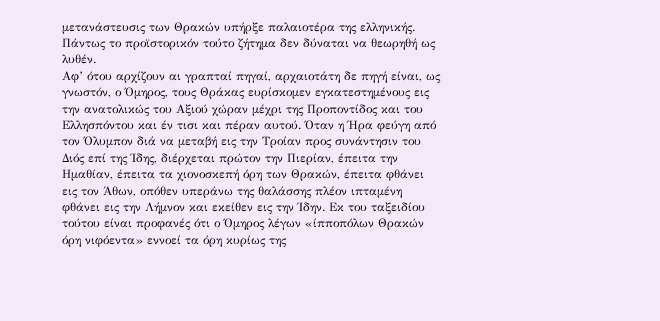μετανάστευσις των Θρακών υπήρξε παλαιοτέρα της ελληνικής. Πάντως το προϊστορικόν τούτο ζήτημα δεν δύναται να θεωρηθή ως λυθέν.
Αφ’ ότου αρχίζουν αι γραπταί πηγαί, αρχαιοτάτη δε πηγή είναι, ως γνωστόν, ο Όμηρος, τους Θράκας ευρίσκομεν εγκατεστημένους εις την ανατολικώς του Αξιού χώραν μέχρι της Προποντίδος και του Ελλησπόντου και έν τισι και πέραν αυτού. Όταν η Ήρα φεύγη από τον Όλυμπον διά να μεταβή εις την Τροίαν προς συνάντησιν του Διός επί της Ίδης, διέρχεται πρώτον την Πιερίαν, έπειτα την Ημαθίαν, έπειτα τα χιονοσκεπή όρη των Θρακών, έπειτα φθάνει εις τον Άθων, οπόθεν υπεράνω της θαλάσσης πλέον ιπταμένη φθάνει εις την Λήμνον και εκείθεν εις την Ίδην. Εκ του ταξειδίου τούτου είναι προφανές ότι ο Όμηρος λέγων «ίπποπόλων Θρακών όρη νιφόεντα» εννοεί τα όρη κυρίως της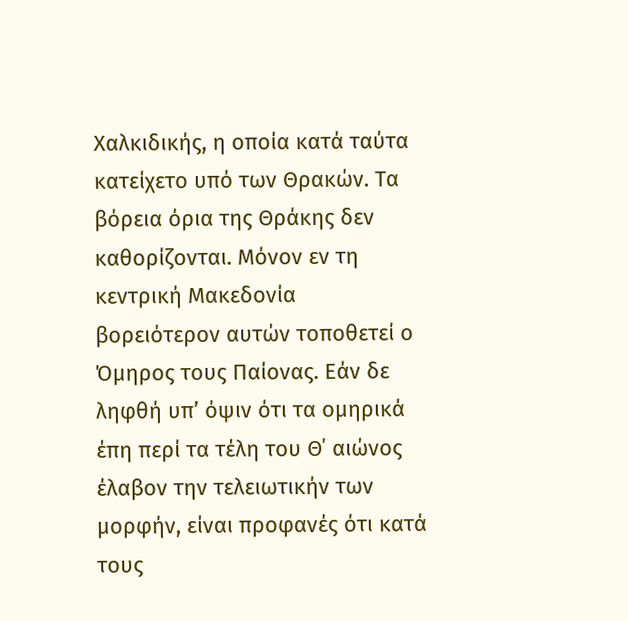Χαλκιδικής, η οποία κατά ταύτα κατείχετο υπό των Θρακών. Τα βόρεια όρια της Θράκης δεν καθορίζονται. Μόνον εν τη κεντρική Μακεδονία βορειότερον αυτών τοποθετεί ο Όμηρος τους Παίονας. Εάν δε ληφθή υπ’ όψιν ότι τα ομηρικά έπη περί τα τέλη του Θ΄ αιώνος έλαβον την τελειωτικήν των μορφήν, είναι προφανές ότι κατά τους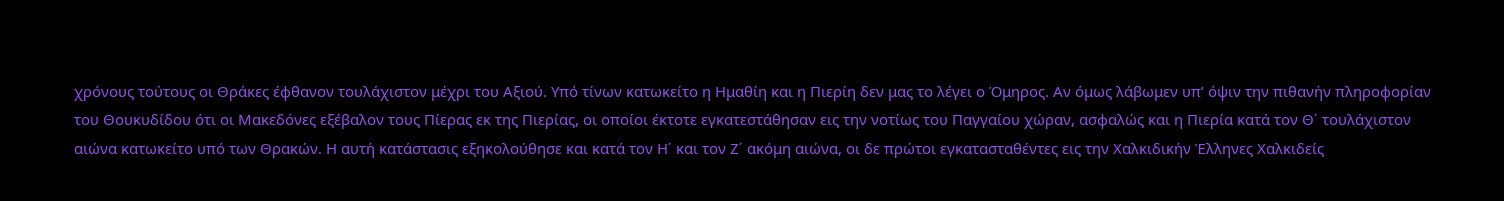χρόνους τούτους οι Θράκες έφθανον τουλάχιστον μέχρι του Αξιού. Υπό τίνων κατωκείτο η Ημαθίη και η Πιερίη δεν μας το λέγει ο Όμηρος. Αν όμως λάβωμεν υπ’ όψιν την πιθανήν πληροφορίαν του Θουκυδίδου ότι οι Μακεδόνες εξέβαλον τους Πίερας εκ της Πιερίας, οι οποίοι έκτοτε εγκατεστάθησαν εις την νοτίως του Παγγαίου χώραν, ασφαλώς και η Πιερία κατά τον Θ΄ τουλάχιστον αιώνα κατωκείτο υπό των Θρακών. Η αυτή κατάστασις εξηκολούθησε και κατά τον Η΄ και τον Ζ΄ ακόμη αιώνα, οι δε πρώτοι εγκατασταθέντες εις την Χαλκιδικήν Έλληνες Χαλκιδείς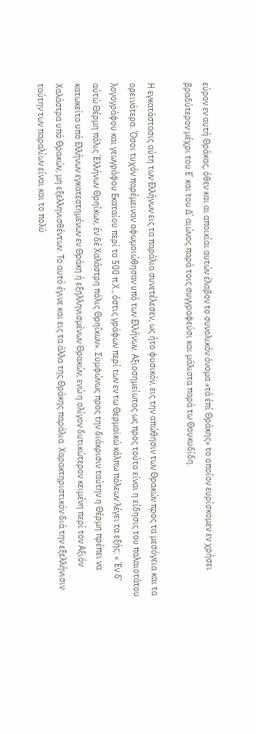εύρον εν αυτή Θράκας, όθεν και αι αποικίαι αυτών έλαβον το συνολικόν όνομα «τά έπί Θράκης» το οποίον ευρίσκομεν εν χρήσει βραδύτερον μέχρι του Ε΄ και του Δ΄ αιώνος παρά τοις συγγραφεύσι και μάλιστα παρά τω Θουκυδίδη.

Η εγκατάστασις αύτη των Ελλήνων εις τα παράλια συνετέλεσεν, ως ήτο φυσικόν, εις την απώθησιν των Θρακών προς τα μεσόγεια και τα ορεινότερα. Όσοι τυχόν παρέμειναν αφωμοιώθησαν υπό των Ελλήνων. Αξιοσημείωτος ως προς τούτο είναι η είδησις του παλαιοτάτου λογογράφου και γεωγράφου Εκαταίου περί το 500 π.Χ., όστις γράφων περί των εν τω Θερμαϊκώ κόλπω πόλεων λέγει τα εξής: « Έν δ’ αύτώ Θέρμη πόλις Έλλήνων Θρηΐκων, έν δέ Χαλάστρη πόλις Θρηΐκων». Συμφώνως προς την διάκρισιν ταύτην η Θέρμη πρέπει να κατωκείτο υπό Ελλήνων εγκατεστημένων εν Θράκη ή εξηλληνισμένων Θρακών, ενώ η ολίγον δυτικώτερον κειμένη περί τον Αξιόν Χαλάστρα υπό Θρακών, μη εξελληνισθέντων. Το αυτό έγινε και εις τα άλλα της Θράκης παράλια. Χαρακτηριστικόν διά την εξελλήνισιν ταύτην των παραλίων είναι και το πολύ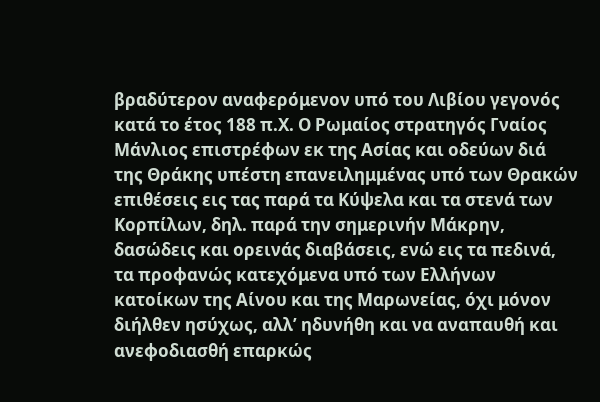βραδύτερον αναφερόμενον υπό του Λιβίου γεγονός κατά το έτος 188 π.Χ. Ο Ρωμαίος στρατηγός Γναίος Μάνλιος επιστρέφων εκ της Ασίας και οδεύων διά της Θράκης υπέστη επανειλημμένας υπό των Θρακών επιθέσεις εις τας παρά τα Κύψελα και τα στενά των Κορπίλων, δηλ. παρά την σημερινήν Μάκρην, δασώδεις και ορεινάς διαβάσεις, ενώ εις τα πεδινά, τα προφανώς κατεχόμενα υπό των Ελλήνων κατοίκων της Αίνου και της Μαρωνείας, όχι μόνον διήλθεν ησύχως, αλλ’ ηδυνήθη και να αναπαυθή και ανεφοδιασθή επαρκώς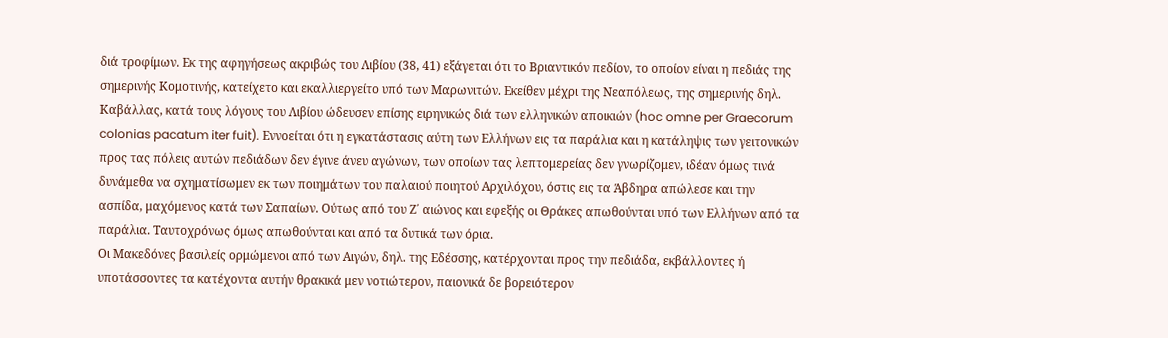διά τροφίμων. Εκ της αφηγήσεως ακριβώς του Λιβίου (38, 41) εξάγεται ότι το Βριαντικόν πεδίον, το οποίον είναι η πεδιάς της σημερινής Κομοτινής, κατείχετο και εκαλλιεργείτο υπό των Μαρωνιτών. Εκείθεν μέχρι της Νεαπόλεως, της σημερινής δηλ. Καβάλλας, κατά τους λόγους του Λιβίου ώδευσεν επίσης ειρηνικώς διά των ελληνικών αποικιών (hoc omne per Graecorum colonias pacatum iter fuit). Εννοείται ότι η εγκατάστασις αύτη των Ελλήνων εις τα παράλια και η κατάληψις των γειτονικών προς τας πόλεις αυτών πεδιάδων δεν έγινε άνευ αγώνων, των οποίων τας λεπτομερείας δεν γνωρίζομεν, ιδέαν όμως τινά δυνάμεθα να σχηματίσωμεν εκ των ποιημάτων του παλαιού ποιητού Αρχιλόχου, όστις εις τα Άβδηρα απώλεσε και την ασπίδα, μαχόμενος κατά των Σαπαίων. Ούτως από του Ζ΄ αιώνος και εφεξής οι Θράκες απωθούνται υπό των Ελλήνων από τα παράλια. Ταυτοχρόνως όμως απωθούνται και από τα δυτικά των όρια.
Οι Μακεδόνες βασιλείς ορμώμενοι από των Αιγών, δηλ. της Εδέσσης, κατέρχονται προς την πεδιάδα, εκβάλλοντες ή υποτάσσοντες τα κατέχοντα αυτήν θρακικά μεν νοτιώτερον, παιονικά δε βορειότερον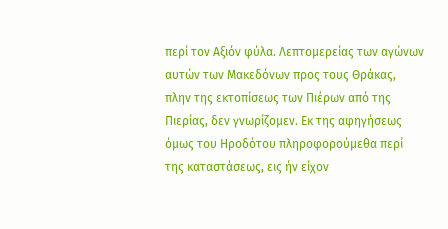περί τον Αξιόν φύλα. Λεπτομερείας των αγώνων αυτών των Μακεδόνων προς τους Θράκας, πλην της εκτοπίσεως των Πιέρων από της Πιερίας, δεν γνωρίζομεν. Εκ της αφηγήσεως όμως του Ηροδότου πληροφορούμεθα περί της καταστάσεως, εις ήν είχον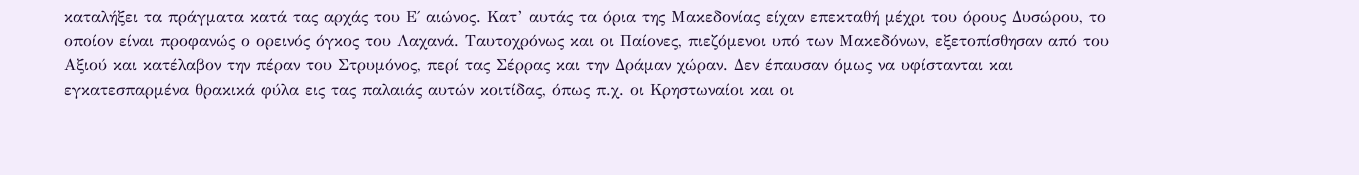καταλήξει τα πράγματα κατά τας αρχάς του Ε΄ αιώνος. Κατ’ αυτάς τα όρια της Μακεδονίας είχαν επεκταθή μέχρι του όρους Δυσώρου, το οποίον είναι προφανώς ο ορεινός όγκος του Λαχανά. Ταυτοχρόνως και οι Παίονες, πιεζόμενοι υπό των Μακεδόνων, εξετοπίσθησαν από του Αξιού και κατέλαβον την πέραν του Στρυμόνος, περί τας Σέρρας και την Δράμαν χώραν. Δεν έπαυσαν όμως να υφίστανται και εγκατεσπαρμένα θρακικά φύλα εις τας παλαιάς αυτών κοιτίδας, όπως π.χ. οι Κρηστωναίοι και οι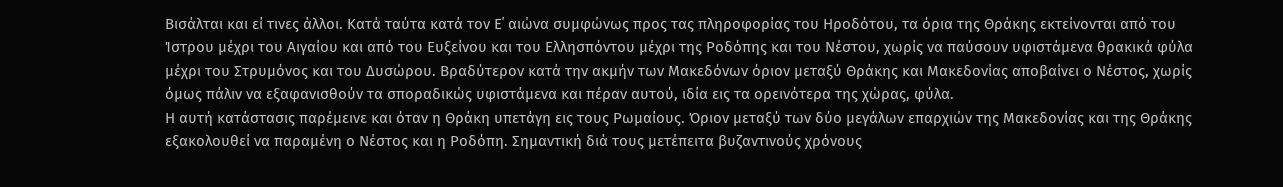Βισάλται και εί τινες άλλοι. Κατά ταύτα κατά τον Ε΄ αιώνα συμφώνως προς τας πληροφορίας του Ηροδότου, τα όρια της Θράκης εκτείνονται από του Ίστρου μέχρι του Αιγαίου και από του Ευξείνου και του Ελλησπόντου μέχρι της Ροδόπης και του Νέστου, χωρίς να παύσουν υφιστάμενα θρακικά φύλα μέχρι του Στρυμόνος και του Δυσώρου. Βραδύτερον κατά την ακμήν των Μακεδόνων όριον μεταξύ Θράκης και Μακεδονίας αποβαίνει ο Νέστος, χωρίς όμως πάλιν να εξαφανισθούν τα σποραδικώς υφιστάμενα και πέραν αυτού, ιδία εις τα ορεινότερα της χώρας, φύλα.
Η αυτή κατάστασις παρέμεινε και όταν η Θράκη υπετάγη εις τους Ρωμαίους. Όριον μεταξύ των δύο μεγάλων επαρχιών της Μακεδονίας και της Θράκης εξακολουθεί να παραμένη ο Νέστος και η Ροδόπη. Σημαντική διά τους μετέπειτα βυζαντινούς χρόνους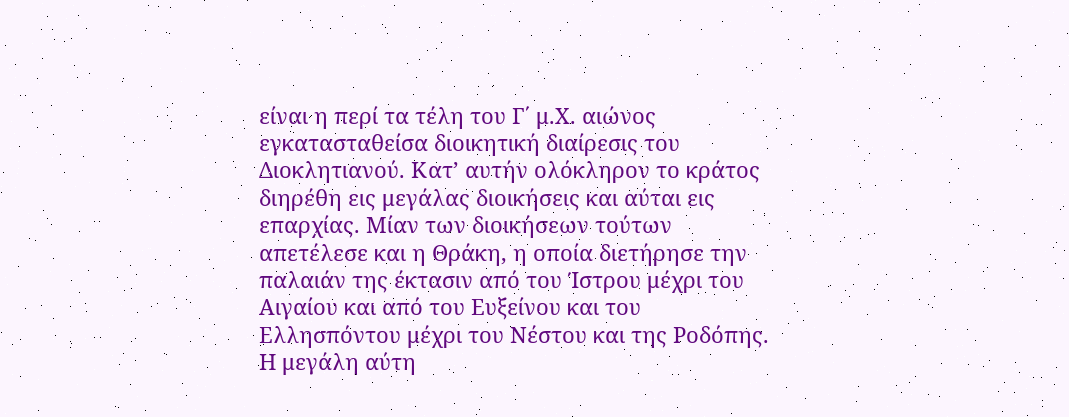είναι η περί τα τέλη του Γ΄ μ.Χ. αιώνος εγκατασταθείσα διοικητική διαίρεσις του Διοκλητιανού. Κατ’ αυτήν ολόκληρον το κράτος διηρέθη εις μεγάλας διοικήσεις και αύται εις επαρχίας. Μίαν των διοικήσεων τούτων απετέλεσε και η Θράκη, η οποία διετήρησε την παλαιάν της έκτασιν από του Ίστρου μέχρι του Αιγαίου και από του Ευξείνου και του Ελλησπόντου μέχρι του Νέστου και της Ροδόπης. Η μεγάλη αύτη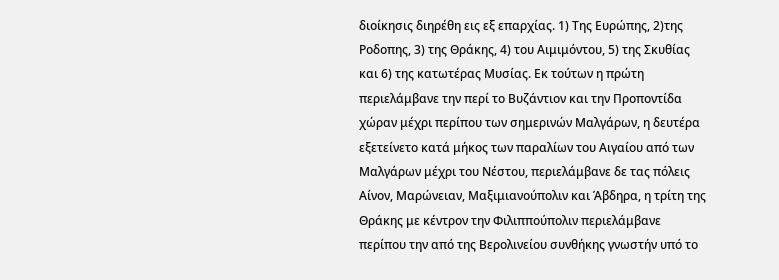διοίκησις διηρέθη εις εξ επαρχίας. 1) Της Ευρώπης, 2)της Ροδοπης, 3) της Θράκης, 4) του Αιμιμόντου, 5) της Σκυθίας και 6) της κατωτέρας Μυσίας. Εκ τούτων η πρώτη περιελάμβανε την περί το Βυζάντιον και την Προποντίδα χώραν μέχρι περίπου των σημερινών Μαλγάρων, η δευτέρα εξετείνετο κατά μήκος των παραλίων του Αιγαίου από των Μαλγάρων μέχρι του Νέστου, περιελάμβανε δε τας πόλεις Αίνον, Μαρώνειαν, Μαξιμιανούπολιν και Άβδηρα, η τρίτη της Θράκης με κέντρον την Φιλιππούπολιν περιελάμβανε περίπου την από της Βερολινείου συνθήκης γνωστήν υπό το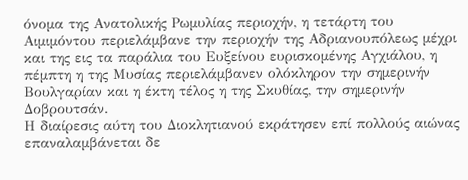όνομα της Ανατολικής Ρωμυλίας περιοχήν, η τετάρτη του Αιμιμόντου περιελάμβανε την περιοχήν της Αδριανουπόλεως μέχρι και της εις τα παράλια του Ευξείνου ευρισκομένης Αγχιάλου, η πέμπτη η της Μυσίας περιελάμβανεν ολόκληρον την σημερινήν Βουλγαρίαν και η έκτη τέλος η της Σκυθίας, την σημερινήν Δοβρουτσάν.
Η διαίρεσις αύτη του Διοκλητιανού εκράτησεν επί πολλούς αιώνας επαναλαμβάνεται δε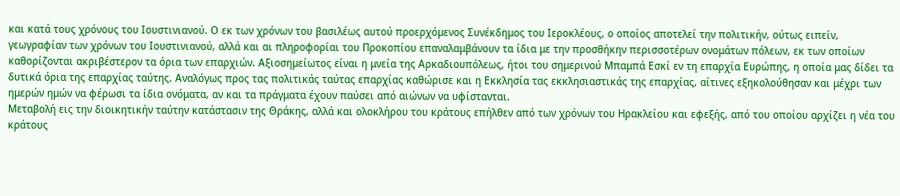και κατά τους χρόνους του Ιουστινιανού. Ο εκ των χρόνων του βασιλέως αυτού προερχόμενος Συνέκδημος του Ιεροκλέους, ο οποίος αποτελεί την πολιτικήν, ούτως ειπείν, γεωγραφίαν των χρόνων του Ιουστινιανού, αλλά και αι πληροφορίαι του Προκοπίου επαναλαμβάνουν τα ίδια με την προσθήκην περισσοτέρων ονομάτων πόλεων, εκ των οποίων καθορίζονται ακριβέστερον τα όρια των επαρχιών. Αξιοσημείωτος είναι η μνεία της Αρκαδιουπόλεως, ήτοι του σημερινού Μπαμπά Εσκί εν τη επαρχία Ευρώπης, η οποία μας δίδει τα δυτικά όρια της επαρχίας ταύτης. Αναλόγως προς τας πολιτικάς ταύτας επαρχίας καθώρισε και η Εκκλησία τας εκκλησιαστικάς της επαρχίας, αίτινες εξηκολούθησαν και μέχρι των ημερών ημών να φέρωσι τα ίδια ονόματα, αν και τα πράγματα έχουν παύσει από αιώνων να υφίστανται.
Μεταβολή εις την διοικητικήν ταύτην κατάστασιν της Θράκης, αλλά και ολοκλήρου του κράτους επήλθεν από των χρόνων του Ηρακλείου και εφεξής, από του οποίου αρχίζει η νέα του κράτους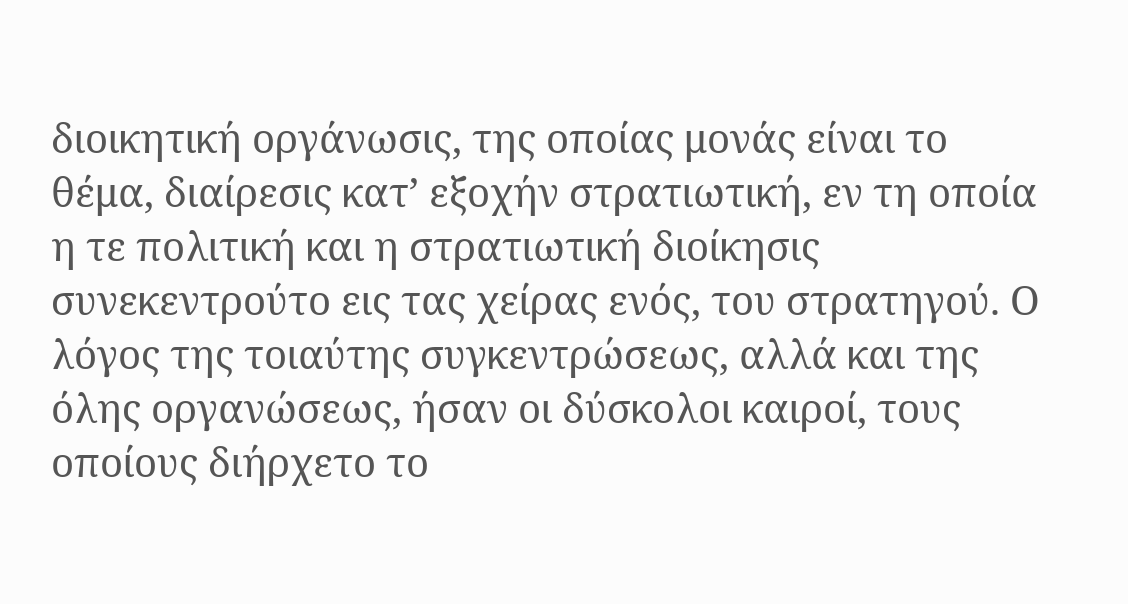διοικητική οργάνωσις, της οποίας μονάς είναι το θέμα, διαίρεσις κατ’ εξοχήν στρατιωτική, εν τη οποία η τε πολιτική και η στρατιωτική διοίκησις συνεκεντρούτο εις τας χείρας ενός, του στρατηγού. Ο λόγος της τοιαύτης συγκεντρώσεως, αλλά και της όλης οργανώσεως, ήσαν οι δύσκολοι καιροί, τους οποίους διήρχετο το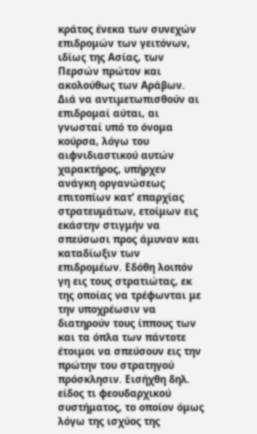κράτος ένεκα των συνεχών επιδρομών των γειτόνων, ιδίως της Ασίας, των Περσών πρώτον και ακολούθως των Αράβων. Διά να αντιμετωπισθούν αι επιδρομαί αύται, αι γνωσταί υπό το όνομα κούρσα, λόγω του αιφνιδιαστικού αυτών χαρακτήρος, υπήρχεν ανάγκη οργανώσεως επιτοπίων κατ’ επαρχίας στρατευμάτων, ετοίμων εις εκάστην στιγμήν να σπεύσωσι προς άμυναν και καταδίωξιν των επιδρομέων. Εδόθη λοιπόν γη εις τους στρατιώτας, εκ της οποίας να τρέφωνται με την υποχρέωσιν να διατηρούν τους ίππους των και τα όπλα των πάντοτε έτοιμοι να σπεύσουν εις την πρώτην του στρατηγού πρόσκλησιν. Εισήχθη δηλ. είδος τι φεουδαρχικού συστήματος, το οποίον όμως λόγω της ισχύος της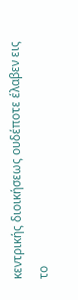κεντρικής διοικήσεως ουδέποτε έλαβεν εις το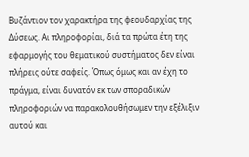Βυζάντιον τον χαρακτήρα της φεουδαρχίας της Δύσεως. Αι πληροφορίαι, διά τα πρώτα έτη της εφαρμογής του θεματικού συστήματος δεν είναι πλήρεις ούτε σαφείς. Όπως όμως και αν έχη το πράγμα, είναι δυνατόν εκ των σποραδικών πληροφοριών να παρακολουθήσωμεν την εξέλιξιν αυτού και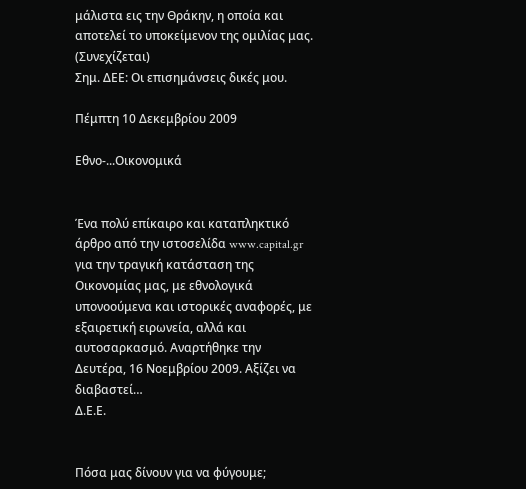μάλιστα εις την Θράκην, η οποία και αποτελεί το υποκείμενον της ομιλίας μας.
(Συνεχίζεται)
Σημ. ΔΕΕ: Οι επισημάνσεις δικές μου.

Πέμπτη 10 Δεκεμβρίου 2009

Εθνο-...Οικονομικά


Ένα πολύ επίκαιρο και καταπληκτικό άρθρο από την ιστοσελίδα www.capital.gr για την τραγική κατάσταση της Οικονομίας μας, με εθνολογικά υπονοούμενα και ιστορικές αναφορές, με εξαιρετική ειρωνεία, αλλά και αυτοσαρκασμό. Αναρτήθηκε την Δευτέρα, 16 Νοεμβρίου 2009. Αξίζει να διαβαστεί…
Δ.Ε.Ε.


Πόσα μας δίνουν για να φύγουμε;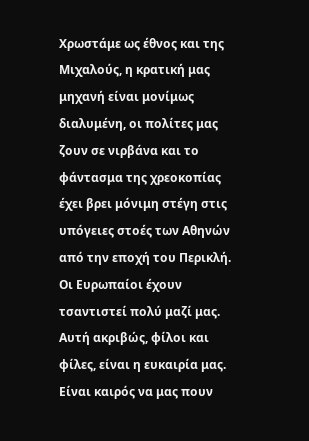Χρωστάμε ως έθνος και της Μιχαλούς, η κρατική μας μηχανή είναι μονίμως διαλυμένη, οι πολίτες μας ζουν σε νιρβάνα και το φάντασμα της χρεοκοπίας έχει βρει μόνιμη στέγη στις υπόγειες στοές των Αθηνών από την εποχή του Περικλή. Οι Ευρωπαίοι έχουν τσαντιστεί πολύ μαζί μας. Αυτή ακριβώς, φίλοι και φίλες, είναι η ευκαιρία μας. Είναι καιρός να μας πουν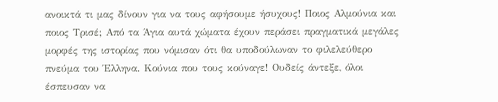ανοικτά τι μας δίνουν για να τους αφήσουμε ήσυχους! Ποιος Αλμούνια και ποιος Τρισέ; Από τα Άγια αυτά χώματα έχουν περάσει πραγματικά μεγάλες μορφές της ιστορίας που νόμισαν ότι θα υποδούλωναν το φιλελεύθερο πνεύμα του Έλληνα. Κούνια που τους κούναγε! Ουδείς άντεξε, όλοι έσπευσαν να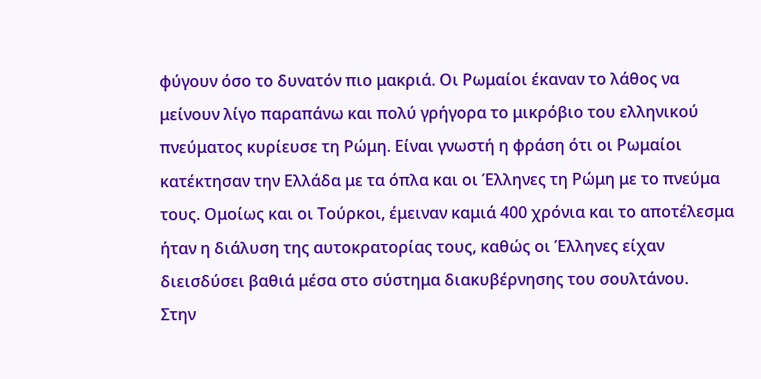φύγουν όσο το δυνατόν πιο μακριά. Οι Ρωμαίοι έκαναν το λάθος να μείνουν λίγο παραπάνω και πολύ γρήγορα το μικρόβιο του ελληνικού πνεύματος κυρίευσε τη Ρώμη. Είναι γνωστή η φράση ότι οι Ρωμαίοι κατέκτησαν την Ελλάδα με τα όπλα και οι Έλληνες τη Ρώμη με το πνεύμα τους. Ομοίως και οι Τούρκοι, έμειναν καμιά 400 χρόνια και το αποτέλεσμα ήταν η διάλυση της αυτοκρατορίας τους, καθώς οι Έλληνες είχαν διεισδύσει βαθιά μέσα στο σύστημα διακυβέρνησης του σουλτάνου.
Στην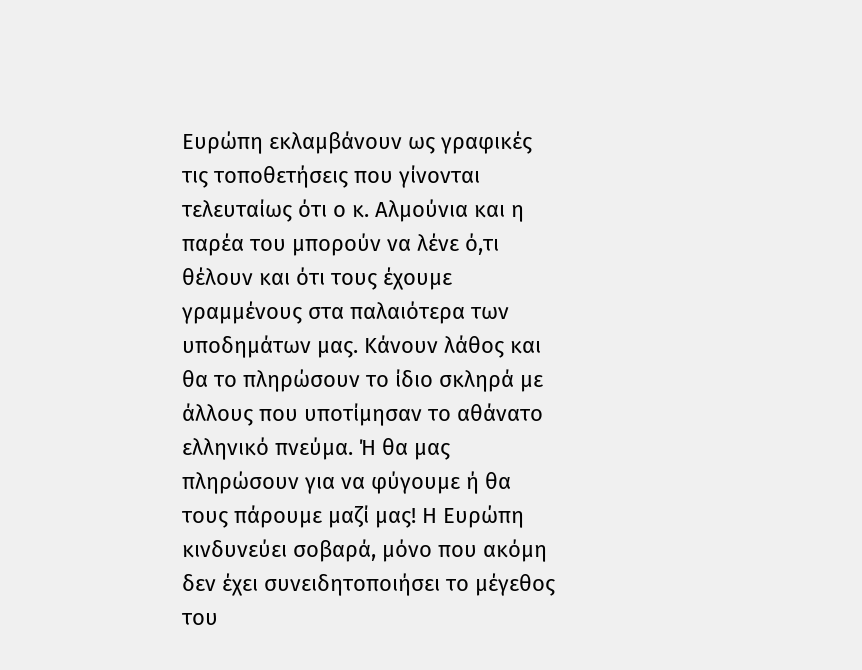Ευρώπη εκλαμβάνουν ως γραφικές τις τοποθετήσεις που γίνονται τελευταίως ότι ο κ. Αλμούνια και η παρέα του μπορούν να λένε ό,τι θέλουν και ότι τους έχουμε γραμμένους στα παλαιότερα των υποδημάτων μας. Κάνουν λάθος και θα το πληρώσουν το ίδιο σκληρά με άλλους που υποτίμησαν το αθάνατο ελληνικό πνεύμα. Ή θα μας πληρώσουν για να φύγουμε ή θα τους πάρουμε μαζί μας! Η Ευρώπη κινδυνεύει σοβαρά, μόνο που ακόμη δεν έχει συνειδητοποιήσει το μέγεθος του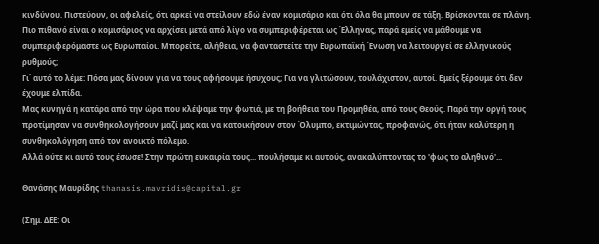κινδύνου. Πιστεύουν, οι αφελείς, ότι αρκεί να στείλουν εδώ έναν κομισάριο και ότι όλα θα μπουν σε τάξη. Βρίσκονται σε πλάνη. Πιο πιθανό είναι ο κομισάριος να αρχίσει μετά από λίγο να συμπεριφέρεται ως Έλληνας, παρά εμείς να μάθουμε να συμπεριφερόμαστε ως Ευρωπαίοι. Μπορείτε, αλήθεια, να φανταστείτε την Ευρωπαϊκή Ένωση να λειτουργεί σε ελληνικούς ρυθμούς;
Γι΄ αυτό το λέμε: Πόσα μας δίνουν για να τους αφήσουμε ήσυχους; Για να γλιτώσουν, τουλάχιστον, αυτοί. Εμείς ξέρουμε ότι δεν έχουμε ελπίδα.
Μας κυνηγά η κατάρα από την ώρα που κλέψαμε την φωτιά, με τη βοήθεια του Προμηθέα, από τους Θεούς. Παρά την οργή τους προτίμησαν να συνθηκολογήσουν μαζί μας και να κατοικήσουν στον Όλυμπο, εκτιμώντας, προφανώς, ότι ήταν καλύτερη η συνθηκολόγηση από τον ανοικτό πόλεμο.
Αλλά ούτε κι αυτό τους έσωσε! Στην πρώτη ευκαιρία τους... πουλήσαμε κι αυτούς, ανακαλύπτοντας το 'φως το αληθινό'...

Θανάσης Μαυρίδης thanasis.mavridis@capital.gr

(Σημ. ΔΕΕ: Οι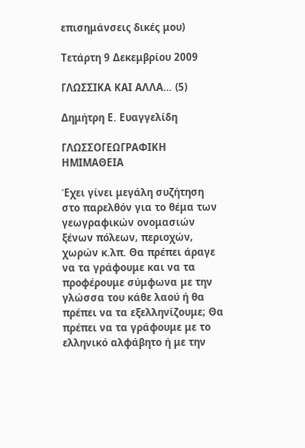επισημάνσεις δικές μου)

Τετάρτη 9 Δεκεμβρίου 2009

ΓΛΩΣΣΙΚΑ ΚΑΙ ΑΛΛΑ… (5)

Δημήτρη Ε. Ευαγγελίδη

ΓΛΩΣΣΟΓΕΩΓΡΑΦΙΚΗ ΗΜΙΜΑΘΕΙΑ

Έχει γίνει μεγάλη συζήτηση στο παρελθόν για το θέμα των γεωγραφικών ονομασιών ξένων πόλεων, περιοχών, χωρών κ.λπ. Θα πρέπει άραγε να τα γράφουμε και να τα προφέρουμε σύμφωνα με την γλώσσα του κάθε λαού ή θα πρέπει να τα εξελληνίζουμε; Θα πρέπει να τα γράφουμε με το ελληνικό αλφάβητο ή με την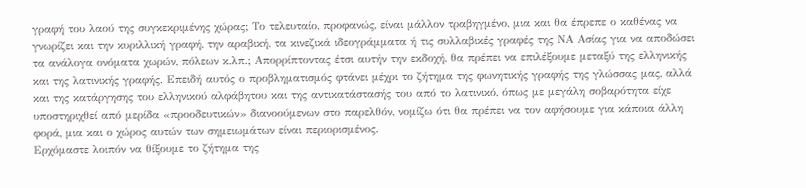γραφή του λαού της συγκεκριμένης χώρας; Tο τελευταίο, προφανώς, είναι μάλλον τραβηγμένο, μια και θα έπρεπε ο καθένας να γνωρίζει και την κυριλλική γραφή, την αραβική, τα κινεζικά ιδεογράμματα ή τις συλλαβικές γραφές της ΝΑ Ασίας για να αποδώσει τα ανάλογα ονόματα χωρών, πόλεων κ.λπ.; Απορρίπτοντας έτσι αυτήν την εκδοχή, θα πρέπει να επιλέξουμε μεταξύ της ελληνικής και της λατινικής γραφής. Επειδή αυτός ο προβληματισμός φτάνει μέχρι το ζήτημα της φωνητικής γραφής της γλώσσας μας, αλλά και της κατάργησης του ελληνικού αλφάβητου και της αντικατάστασής του από το λατινικό, όπως με μεγάλη σοβαρότητα είχε υποστηριχθεί από μερίδα «προοδευτικών» διανοούμενων στο παρελθόν, νομίζω ότι θα πρέπει να τον αφήσουμε για κάποια άλλη φορά, μια και ο χώρος αυτών των σημειωμάτων είναι περιορισμένος.
Ερχόμαστε λοιπόν να θίξουμε το ζήτημα της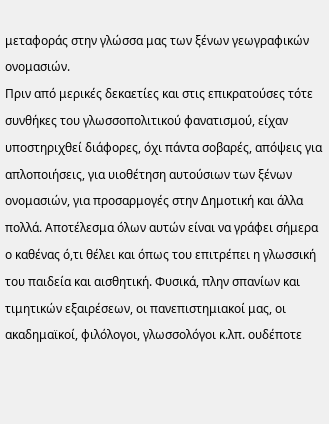μεταφοράς στην γλώσσα μας των ξένων γεωγραφικών ονομασιών.
Πριν από μερικές δεκαετίες και στις επικρατούσες τότε συνθήκες του γλωσσοπολιτικού φανατισμού, είχαν υποστηριχθεί διάφορες, όχι πάντα σοβαρές, απόψεις για απλοποιήσεις, για υιοθέτηση αυτούσιων των ξένων ονομασιών, για προσαρμογές στην Δημοτική και άλλα πολλά. Αποτέλεσμα όλων αυτών είναι να γράφει σήμερα ο καθένας ό,τι θέλει και όπως του επιτρέπει η γλωσσική του παιδεία και αισθητική. Φυσικά, πλην σπανίων και τιμητικών εξαιρέσεων, οι πανεπιστημιακοί μας, οι ακαδημαϊκοί, φιλόλογοι, γλωσσολόγοι κ.λπ. ουδέποτε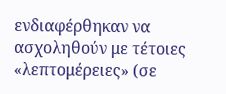ενδιαφέρθηκαν να ασχοληθούν με τέτοιες «λεπτομέρειες» (σε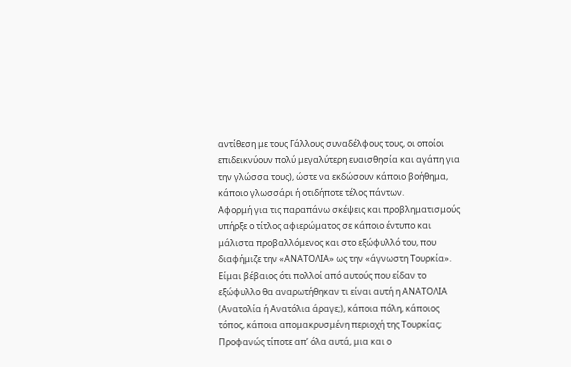αντίθεση με τους Γάλλους συναδέλφους τους, οι οποίοι επιδεικνύουν πολύ μεγαλύτερη ευαισθησία και αγάπη για την γλώσσα τους), ώστε να εκδώσουν κάποιο βοήθημα, κάποιο γλωσσάρι ή οτιδήποτε τέλος πάντων.
Αφορμή για τις παραπάνω σκέψεις και προβληματισμούς υπήρξε ο τίτλος αφιερώματος σε κάποιο έντυπο και μάλιστα προβαλλόμενος και στο εξώφυλλό του, που διαφήμιζε την «ΑΝΑΤΟΛΙΑ» ως την «άγνωστη Τουρκία». Είμαι βέβαιος ότι πολλοί από αυτούς που είδαν το εξώφυλλο θα αναρωτήθηκαν τι είναι αυτή η ΑΝΑΤΟΛΙΑ (Ανατολία ή Ανατόλια άραγε;), κάποια πόλη, κάποιος τόπος, κάποια απομακρυσμένη περιοχή της Τουρκίας; Προφανώς τίποτε απ’ όλα αυτά, μια και ο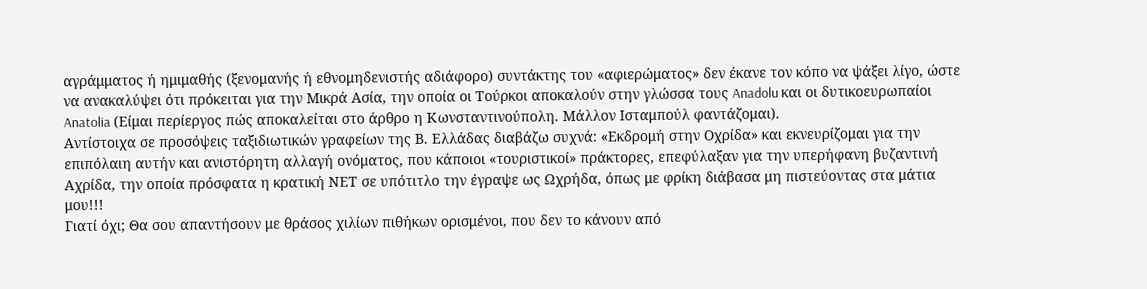αγράμματος ή ημιμαθής (ξενομανής ή εθνομηδενιστής αδιάφορο) συντάκτης του «αφιερώματος» δεν έκανε τον κόπο να ψάξει λίγο, ώστε να ανακαλύψει ότι πρόκειται για την Μικρά Ασία, την οποία οι Τούρκοι αποκαλούν στην γλώσσα τους Anadolu και οι δυτικοευρωπαίοι Anatolia (Είμαι περίεργος πώς αποκαλείται στο άρθρο η Κωνσταντινούπολη. Μάλλον Ισταμπούλ φαντάζομαι).
Αντίστοιχα σε προσόψεις ταξιδιωτικών γραφείων της Β. Ελλάδας διαβάζω συχνά: «Εκδρομή στην Οχρίδα» και εκνευρίζομαι για την επιπόλαιη αυτήν και ανιστόρητη αλλαγή ονόματος, που κάποιοι «τουριστικοί» πράκτορες, επεφύλαξαν για την υπερήφανη βυζαντινή Αχρίδα, την οποία πρόσφατα η κρατική ΝΕΤ σε υπότιτλο την έγραψε ως Ωχρήδα, όπως με φρίκη διάβασα μη πιστεύοντας στα μάτια μου!!!
Γιατί όχι; Θα σου απαντήσουν με θράσος χιλίων πιθήκων ορισμένοι, που δεν το κάνουν από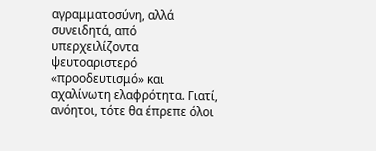αγραμματοσύνη, αλλά συνειδητά, από υπερχειλίζοντα ψευτοαριστερό «προοδευτισμό» και αχαλίνωτη ελαφρότητα. Γιατί, ανόητοι, τότε θα έπρεπε όλοι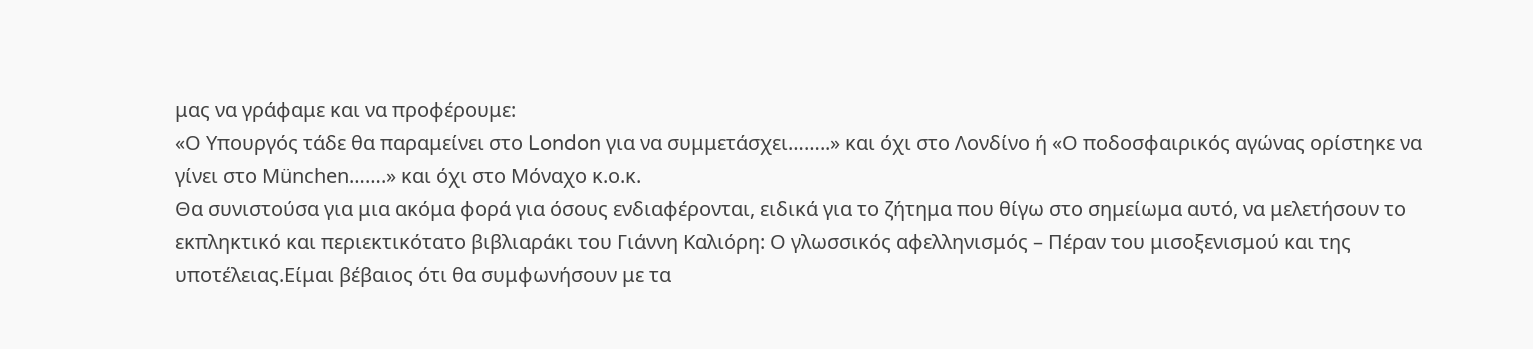μας να γράφαμε και να προφέρουμε:
«Ο Υπουργός τάδε θα παραμείνει στο London για να συμμετάσχει……..» και όχι στο Λονδίνο ή «Ο ποδοσφαιρικός αγώνας ορίστηκε να γίνει στο München…….» και όχι στο Μόναχο κ.ο.κ.
Θα συνιστούσα για μια ακόμα φορά για όσους ενδιαφέρονται, ειδικά για το ζήτημα που θίγω στο σημείωμα αυτό, να μελετήσουν το εκπληκτικό και περιεκτικότατο βιβλιαράκι του Γιάννη Καλιόρη: Ο γλωσσικός αφελληνισμός – Πέραν του μισοξενισμού και της υποτέλειας.Είμαι βέβαιος ότι θα συμφωνήσουν με τα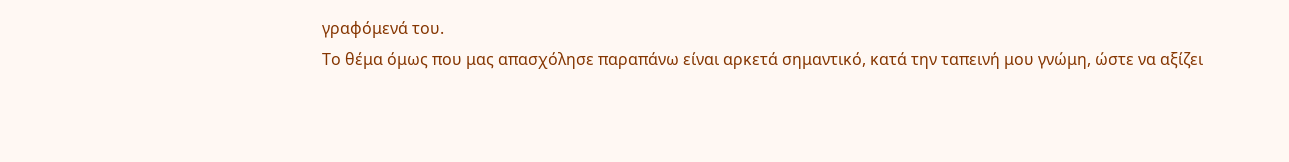γραφόμενά του.
Το θέμα όμως που μας απασχόλησε παραπάνω είναι αρκετά σημαντικό, κατά την ταπεινή μου γνώμη, ώστε να αξίζει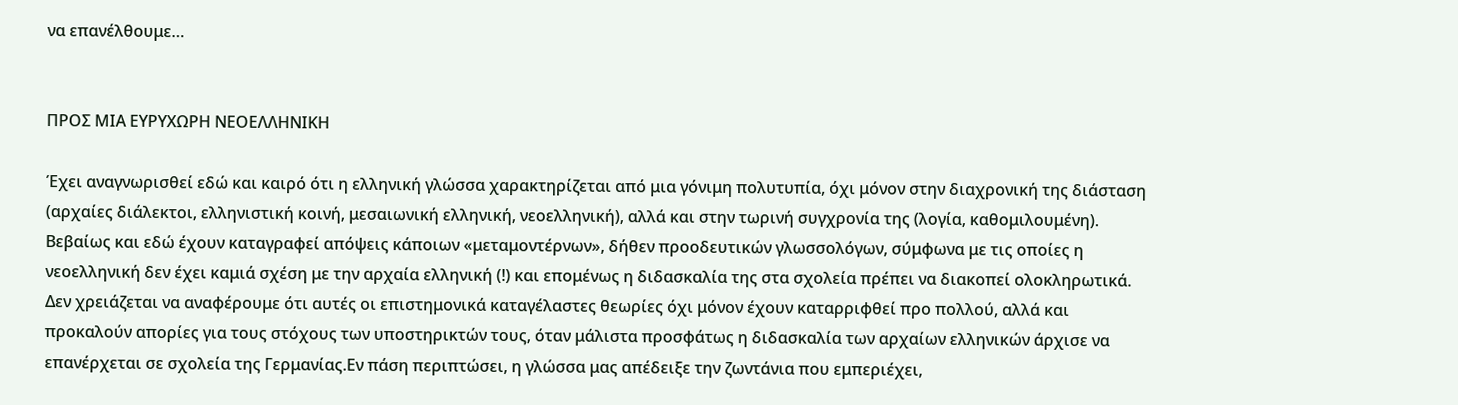να επανέλθουμε…


ΠΡΟΣ ΜΙΑ ΕΥΡΥΧΩΡΗ ΝΕΟΕΛΛΗΝΙΚΗ

Έχει αναγνωρισθεί εδώ και καιρό ότι η ελληνική γλώσσα χαρακτηρίζεται από μια γόνιμη πολυτυπία, όχι μόνον στην διαχρονική της διάσταση (αρχαίες διάλεκτοι, ελληνιστική κοινή, μεσαιωνική ελληνική, νεοελληνική), αλλά και στην τωρινή συγχρονία της (λογία, καθομιλουμένη). Βεβαίως και εδώ έχουν καταγραφεί απόψεις κάποιων «μεταμοντέρνων», δήθεν προοδευτικών γλωσσολόγων, σύμφωνα με τις οποίες η νεοελληνική δεν έχει καμιά σχέση με την αρχαία ελληνική (!) και επομένως η διδασκαλία της στα σχολεία πρέπει να διακοπεί ολοκληρωτικά. Δεν χρειάζεται να αναφέρουμε ότι αυτές οι επιστημονικά καταγέλαστες θεωρίες όχι μόνον έχουν καταρριφθεί προ πολλού, αλλά και προκαλούν απορίες για τους στόχους των υποστηρικτών τους, όταν μάλιστα προσφάτως η διδασκαλία των αρχαίων ελληνικών άρχισε να επανέρχεται σε σχολεία της Γερμανίας.Εν πάση περιπτώσει, η γλώσσα μας απέδειξε την ζωντάνια που εμπεριέχει,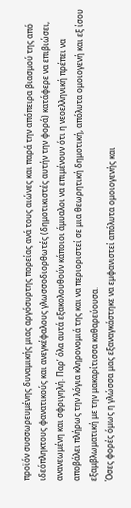προϊόν συσσωρευμένης δυναμικής μιας αργόσυρτης πορείας ανά τους αιώνες και παρά την απόπειρα βιασμού της από ιδεόπληκτους φανατικούς και ανεγκέφαλους γλωσσοδιορθωτές (δημοτικιστές αυτήν την φορά) κατάφερε να επιβιώσει, ανανεωμένη και σφριγηλή. Παρ’ όλα αυτά εξακολουθούν κάποιοι άμυαλοι να επιμένουν ότι η νεοελληνική πρέπει να αποβάλει πλήρως την λόγια κληρονομιά της και να περιοριστεί σε μια θεωρητική δημοτική, απόλυτα ομοιογενή και εξ ίσου εξαμβλωματική με την μακαρίτισσα καθαρεύουσα.
Όσες φορές όμως η γλώσσα μας εξαναγκάστηκε να εμφανιστεί απόλυτα ομοιογενής και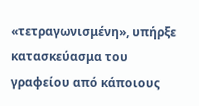«τετραγωνισμένη», υπήρξε κατασκεύασμα του γραφείου από κάποιους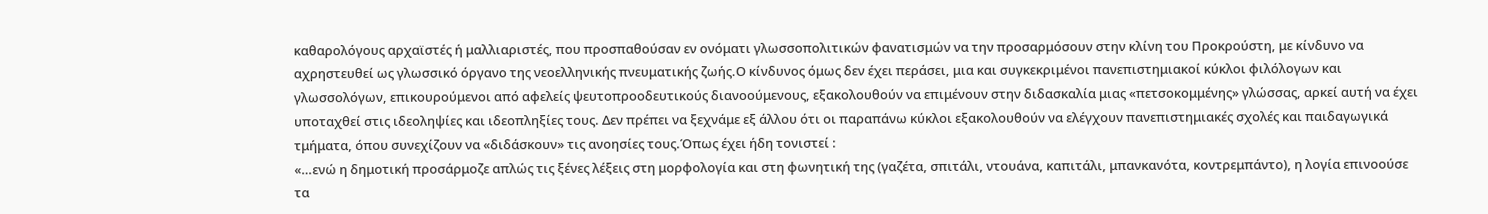καθαρολόγους αρχαϊστές ή μαλλιαριστές, που προσπαθούσαν εν ονόματι γλωσσοπολιτικών φανατισμών να την προσαρμόσουν στην κλίνη του Προκρούστη, με κίνδυνο να αχρηστευθεί ως γλωσσικό όργανο της νεοελληνικής πνευματικής ζωής.Ο κίνδυνος όμως δεν έχει περάσει, μια και συγκεκριμένοι πανεπιστημιακοί κύκλοι φιλόλογων και γλωσσολόγων, επικουρούμενοι από αφελείς ψευτοπροοδευτικούς διανοούμενους, εξακολουθούν να επιμένουν στην διδασκαλία μιας «πετσοκομμένης» γλώσσας, αρκεί αυτή να έχει υποταχθεί στις ιδεοληψίες και ιδεοπληξίες τους. Δεν πρέπει να ξεχνάμε εξ άλλου ότι οι παραπάνω κύκλοι εξακολουθούν να ελέγχουν πανεπιστημιακές σχολές και παιδαγωγικά τμήματα, όπου συνεχίζουν να «διδάσκουν» τις ανοησίες τους.Όπως έχει ήδη τονιστεί :
«…ενώ η δημοτική προσάρμοζε απλώς τις ξένες λέξεις στη μορφολογία και στη φωνητική της (γαζέτα, σπιτάλι, ντουάνα, καπιτάλι, μπανκανότα, κοντρεμπάντο), η λογία επινοούσε τα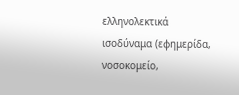ελληνολεκτικά ισοδύναμα (εφημερίδα, νοσοκομείο,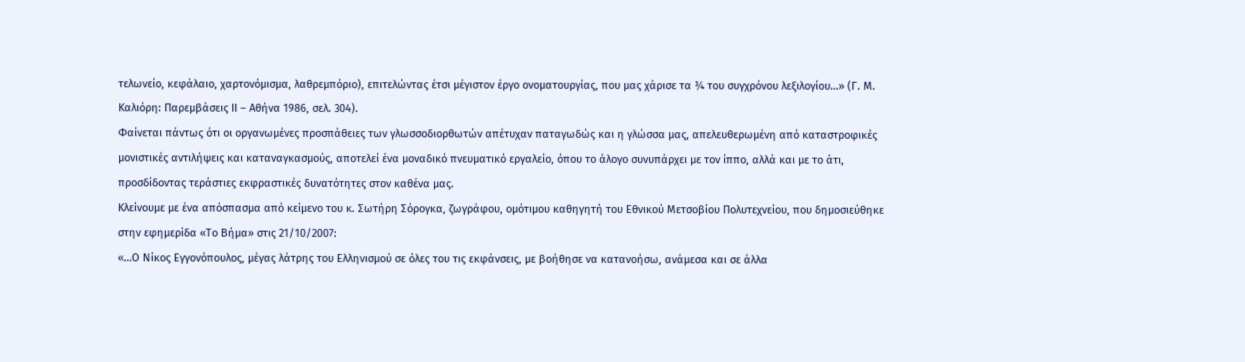τελωνείο, κεφάλαιο, χαρτονόμισμα, λαθρεμπόριο), επιτελώντας έτσι μέγιστον έργο ονοματουργίας, που μας χάρισε τα ¾ του συγχρόνου λεξιλογίου…» (Γ. Μ. Καλιόρη: Παρεμβάσεις ΙΙ – Αθήνα 1986, σελ. 304).
Φαίνεται πάντως ότι οι οργανωμένες προσπάθειες των γλωσσοδιορθωτών απέτυχαν παταγωδώς και η γλώσσα μας, απελευθερωμένη από καταστροφικές μονιστικές αντιλήψεις και καταναγκασμούς, αποτελεί ένα μοναδικό πνευματικό εργαλείο, όπου το άλογο συνυπάρχει με τον ίππο, αλλά και με το άτι, προσδίδοντας τεράστιες εκφραστικές δυνατότητες στον καθένα μας.
Κλείνουμε με ένα απόσπασμα από κείμενο του κ. Σωτήρη Σόρογκα, ζωγράφου, ομότιμου καθηγητή του Εθνικού Μετσοβίου Πολυτεχνείου, που δημοσιεύθηκε στην εφημερίδα «Το Βήμα» στις 21/10/2007:
«…Ο Νίκος Εγγονόπουλος, μέγας λάτρης του Ελληνισμού σε όλες του τις εκφάνσεις, με βοήθησε να κατανοήσω, ανάμεσα και σε άλλα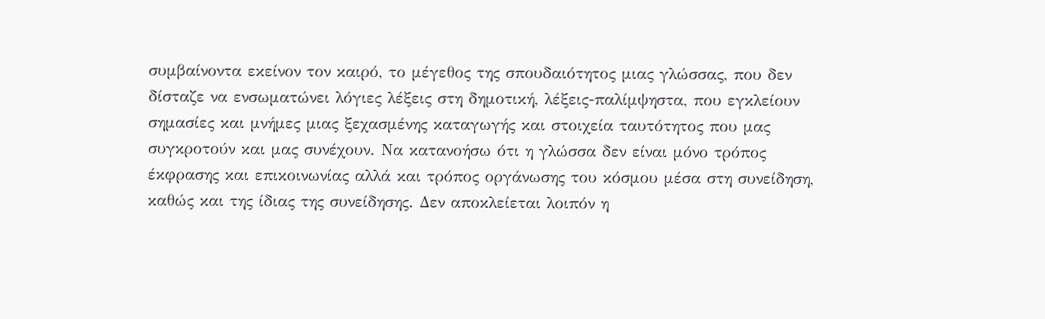συμβαίνοντα εκείνον τον καιρό, το μέγεθος της σπουδαιότητος μιας γλώσσας, που δεν δίσταζε να ενσωματώνει λόγιες λέξεις στη δημοτική, λέξεις-παλίμψηστα, που εγκλείουν σημασίες και μνήμες μιας ξεχασμένης καταγωγής και στοιχεία ταυτότητος που μας συγκροτούν και μας συνέχουν. Να κατανοήσω ότι η γλώσσα δεν είναι μόνο τρόπος έκφρασης και επικοινωνίας αλλά και τρόπος οργάνωσης του κόσμου μέσα στη συνείδηση, καθώς και της ίδιας της συνείδησης. Δεν αποκλείεται λοιπόν η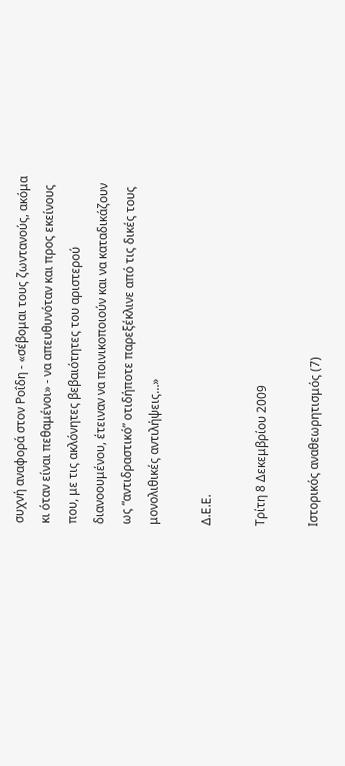συχνή αναφορά στον Ροΐδη - «σέβομαι τους ζωντανούς, ακόμα κι όταν είναι πεθαμένοι» - να απευθυνόταν και προς εκείνους που, με τις ακλόνητες βεβαιότητες του αριστερού διανοουμένου, έτειναν να ποινικοποιούν και να καταδικάζουν ως “αντιδραστικό” οτιδήποτε παρεξέκλινε από τις δικές τους μονολιθικές αντιλήψεις…»

Δ.Ε.Ε.

Τρίτη 8 Δεκεμβρίου 2009

Ιστορικός αναθεωρητισμός (7)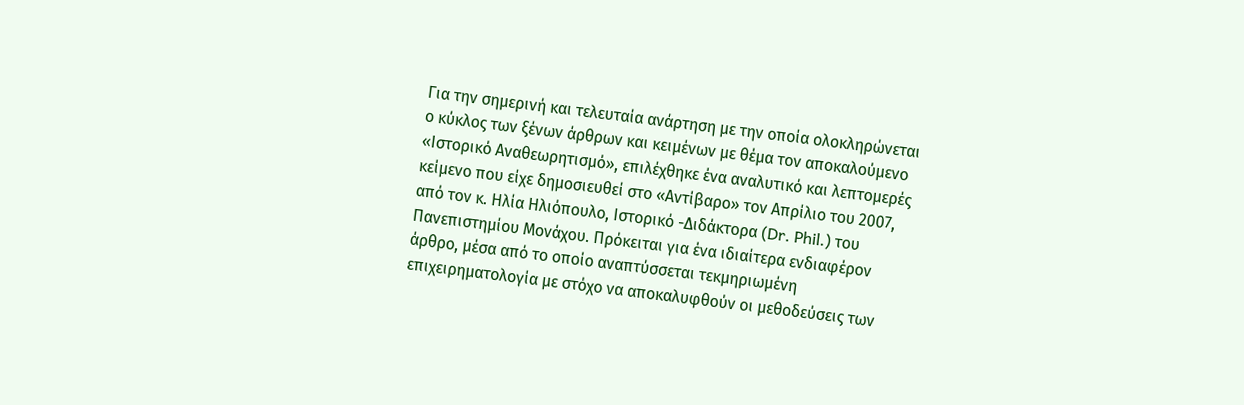Για την σημερινή και τελευταία ανάρτηση με την οποία ολοκληρώνεται ο κύκλος των ξένων άρθρων και κειμένων με θέμα τον αποκαλούμενο «Ιστορικό Αναθεωρητισμό», επιλέχθηκε ένα αναλυτικό και λεπτομερές κείμενο που είχε δημοσιευθεί στο «Αντίβαρο» τον Απρίλιο του 2007, από τον κ. Ηλία Ηλιόπουλο, Ιστορικό -Διδάκτορα (Dr. Phil.) του Πανεπιστημίου Μονάχου. Πρόκειται για ένα ιδιαίτερα ενδιαφέρον άρθρο, μέσα από το οποίο αναπτύσσεται τεκμηριωμένη επιχειρηματολογία με στόχο να αποκαλυφθούν οι μεθοδεύσεις των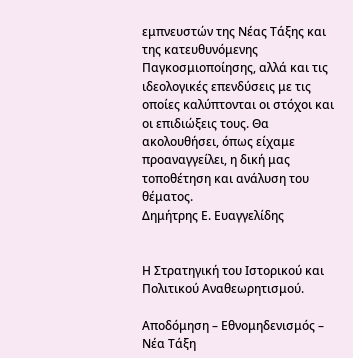εμπνευστών της Νέας Τάξης και της κατευθυνόμενης Παγκοσμιοποίησης, αλλά και τις ιδεολογικές επενδύσεις με τις οποίες καλύπτονται οι στόχοι και οι επιδιώξεις τους. Θα ακολουθήσει, όπως είχαμε προαναγγείλει, η δική μας τοποθέτηση και ανάλυση του θέματος.
Δημήτρης Ε. Ευαγγελίδης


Η Στρατηγική του Ιστορικού και Πολιτικού Αναθεωρητισμού.

Αποδόμηση – Εθνομηδενισμός – Νέα Τάξη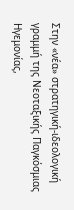Στην «νέα» στρατηγική-ιδεολογική γραμμή της Νεοταξικής Παγκόσμιας Ηγεμονίας,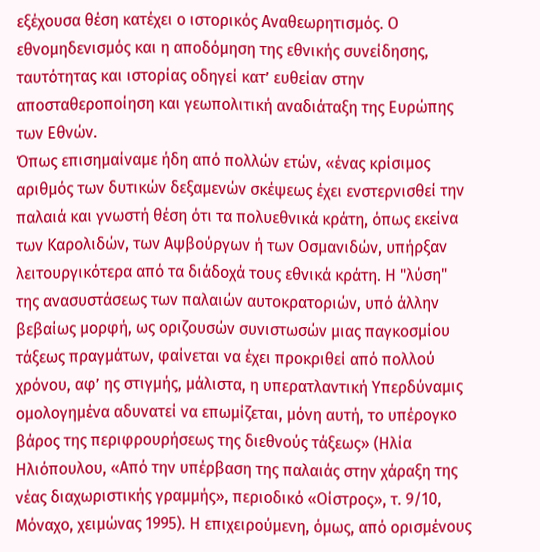εξέχουσα θέση κατέχει ο ιστορικός Αναθεωρητισμός. Ο εθνομηδενισμός και η αποδόμηση της εθνικής συνείδησης, ταυτότητας και ιστορίας οδηγεί κατ’ ευθείαν στην αποσταθεροποίηση και γεωπολιτική αναδιάταξη της Ευρώπης των Εθνών.
Όπως επισημαίναμε ήδη από πολλών ετών, «ένας κρίσιμος αριθμός των δυτικών δεξαμενών σκέψεως έχει ενστερνισθεί την παλαιά και γνωστή θέση ότι τα πολυεθνικά κράτη, όπως εκείνα των Καρολιδών, των Αψβούργων ή των Οσμανιδών, υπήρξαν λειτουργικότερα από τα διάδοχά τους εθνικά κράτη. Η "λύση" της ανασυστάσεως των παλαιών αυτοκρατοριών, υπό άλλην βεβαίως μορφή, ως οριζουσών συνιστωσών μιας παγκοσμίου τάξεως πραγμάτων, φαίνεται να έχει προκριθεί από πολλού χρόνου, αφ’ ης στιγμής, μάλιστα, η υπερατλαντική Υπερδύναμις ομολογημένα αδυνατεί να επωμίζεται, μόνη αυτή, το υπέρογκο βάρος της περιφρουρήσεως της διεθνούς τάξεως» (Ηλία Ηλιόπουλου, «Από την υπέρβαση της παλαιάς στην χάραξη της νέας διαχωριστικής γραμμής», περιοδικό «Οίστρος», τ. 9/10, Μόναχο, χειμώνας 1995). Η επιχειρούμενη, όμως, από ορισμένους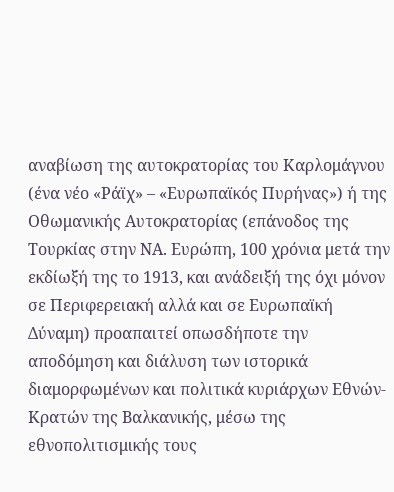αναβίωση της αυτοκρατορίας του Καρλομάγνου (ένα νέο «Ράϊχ» – «Ευρωπαϊκός Πυρήνας») ή της Οθωμανικής Αυτοκρατορίας (επάνοδος της Τουρκίας στην ΝΑ. Ευρώπη, 100 χρόνια μετά την εκδίωξή της το 1913, και ανάδειξή της όχι μόνον σε Περιφερειακή αλλά και σε Ευρωπαϊκή Δύναμη) προαπαιτεί οπωσδήποτε την αποδόμηση και διάλυση των ιστορικά διαμορφωμένων και πολιτικά κυριάρχων Εθνών-Κρατών της Βαλκανικής, μέσω της εθνοπολιτισμικής τους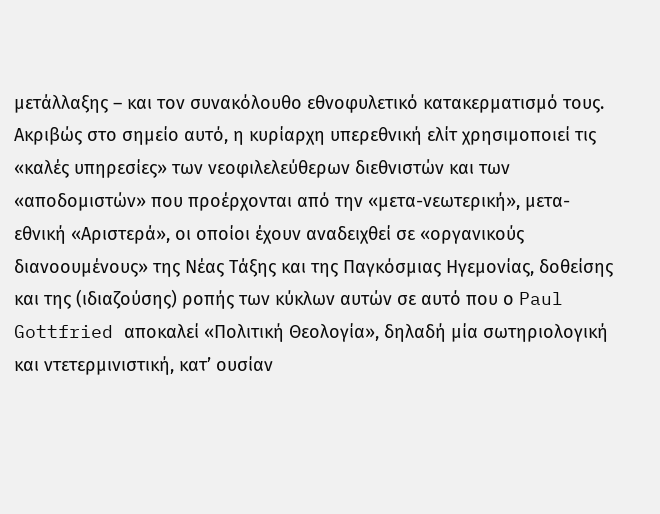μετάλλαξης – και τον συνακόλουθο εθνοφυλετικό κατακερματισμό τους.
Ακριβώς στο σημείο αυτό, η κυρίαρχη υπερεθνική ελίτ χρησιμοποιεί τις «καλές υπηρεσίες» των νεοφιλελεύθερων διεθνιστών και των «αποδομιστών» που προέρχονται από την «μετα-νεωτερική», μετα-εθνική «Αριστερά», οι οποίοι έχουν αναδειχθεί σε «οργανικούς διανοουμένους» της Νέας Τάξης και της Παγκόσμιας Ηγεμονίας, δοθείσης και της (ιδιαζούσης) ροπής των κύκλων αυτών σε αυτό που ο Paul Gottfried αποκαλεί «Πολιτική Θεολογία», δηλαδή μία σωτηριολογική και ντετερμινιστική, κατ’ ουσίαν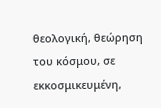θεολογική, θεώρηση του κόσμου, σε εκκοσμικευμένη,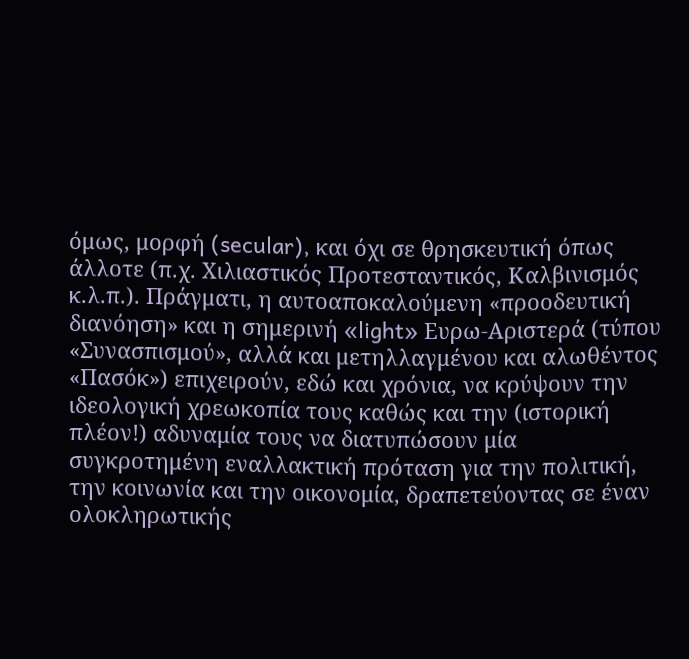όμως, μορφή (secular), και όχι σε θρησκευτική όπως άλλοτε (π.χ. Χιλιαστικός Προτεσταντικός, Καλβινισμός κ.λ.π.). Πράγματι, η αυτοαποκαλούμενη «προοδευτική διανόηση» και η σημερινή «light» Ευρω-Αριστερά (τύπου «Συνασπισμού», αλλά και μετηλλαγμένου και αλωθέντος «Πασόκ») επιχειρούν, εδώ και χρόνια, να κρύψουν την ιδεολογική χρεωκοπία τους καθώς και την (ιστορική πλέον!) αδυναμία τους να διατυπώσουν μία συγκροτημένη εναλλακτική πρόταση για την πολιτική, την κοινωνία και την οικονομία, δραπετεύοντας σε έναν ολοκληρωτικής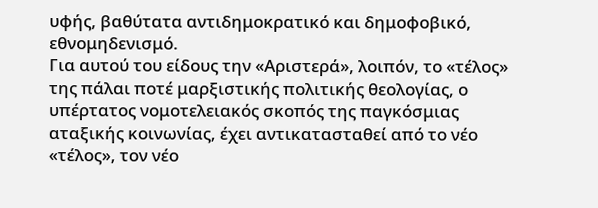υφής, βαθύτατα αντιδημοκρατικό και δημοφοβικό, εθνομηδενισμό.
Για αυτού του είδους την «Αριστερά», λοιπόν, το «τέλος» της πάλαι ποτέ μαρξιστικής πολιτικής θεολογίας, ο υπέρτατος νομοτελειακός σκοπός της παγκόσμιας αταξικής κοινωνίας, έχει αντικατασταθεί από το νέο «τέλος», τον νέο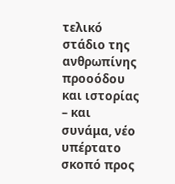τελικό στάδιο της ανθρωπίνης προοόδου και ιστορίας – και συνάμα, νέο υπέρτατο σκοπό προς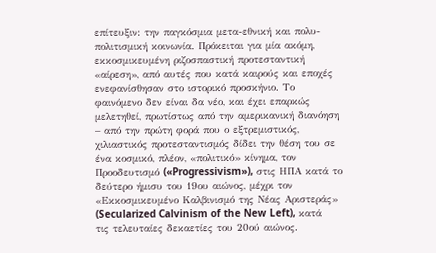επίτευξιν: την παγκόσμια μετα-εθνική και πολυ-πολιτισμική κοινωνία. Πρόκειται για μία ακόμη, εκκοσμικευμένη ριζοσπαστική προτεσταντική «αίρεση», από αυτές που κατά καιρούς και εποχές ενεφανίσθησαν στο ιστορικό προσκήνιο. Το φαινόμενο δεν είναι δα νέο, και έχει επαρκώς μελετηθεί, πρωτίστως από την αμερικανική διανόηση – από την πρώτη φορά που ο εξτρεμιστικός, χιλιαστικός προτεσταντισμός δίδει την θέση του σε ένα κοσμικό, πλέον, «πολιτικό» κίνημα, τον Προοδευτισμό («Progressivism»), στις ΗΠΑ κατά το δεύτερο ήμισυ του 19ου αιώνος, μέχρι τον «Εκκοσμικευμένο Καλβινισμό της Νέας Αριστεράς» (Secularized Calvinism of the New Left), κατά τις τελευταίες δεκαετίες του 20ού αιώνος.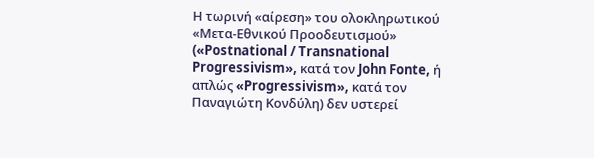Η τωρινή «αίρεση» του ολοκληρωτικού «Μετα-Εθνικού Προοδευτισμού» («Postnational / Transnational Progressivism», κατά τον John Fonte, ή απλώς «Progressivism», κατά τον Παναγιώτη Κονδύλη) δεν υστερεί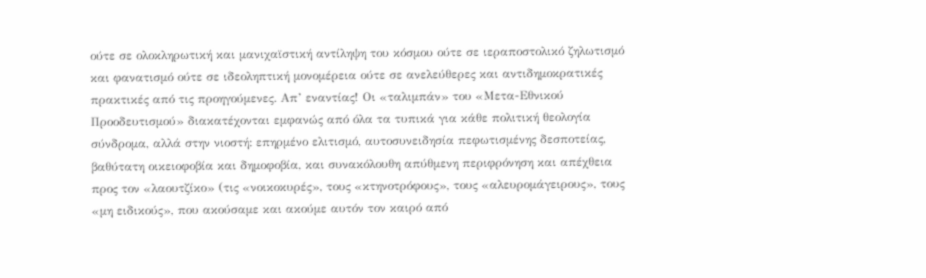ούτε σε ολοκληρωτική και μανιχαϊστική αντίληψη του κόσμου ούτε σε ιεραποστολικό ζηλωτισμό και φανατισμό ούτε σε ιδεοληπτική μονομέρεια ούτε σε ανελεύθερες και αντιδημοκρατικές πρακτικές από τις προηγούμενες. Απ’ εναντίας! Οι «ταλιμπάν» του «Μετα-Εθνικού Προοδευτισμού» διακατέχονται εμφανώς από όλα τα τυπικά για κάθε πολιτική θεολογία σύνδρομα, αλλά στην νιοστή: επηρμένο ελιτισμό, αυτοσυνειδησία πεφωτισμένης δεσποτείας, βαθύτατη οικειοφοβία και δημοφοβία, και συνακόλουθη απύθμενη περιφρόνηση και απέχθεια προς τον «λαουτζίκο» (τις «νοικοκυρές», τους «κτηνοτρόφους», τους «αλευρομάγειρους», τους «μη ειδικούς», που ακούσαμε και ακούμε αυτόν τον καιρό από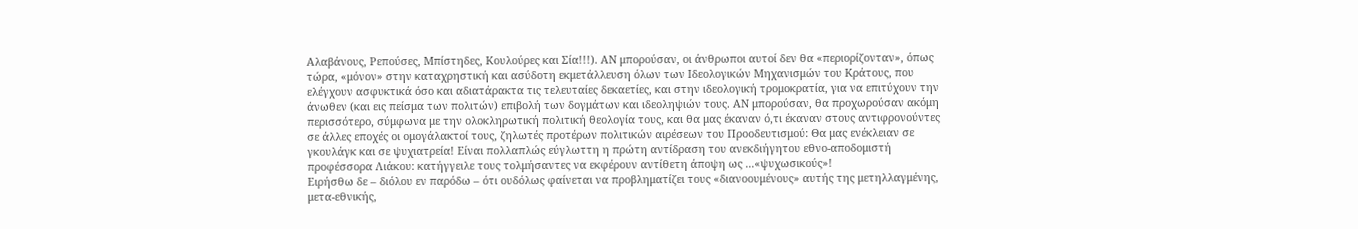Αλαβάνους, Ρεπούσες, Μπίστηδες, Κουλούρες και Σία!!!). ΑΝ μπορούσαν, οι άνθρωποι αυτοί δεν θα «περιορίζονταν», όπως τώρα, «μόνον» στην καταχρηστική και ασύδοτη εκμετάλλευση όλων των Ιδεολογικών Μηχανισμών του Κράτους, που ελέγχουν ασφυκτικά όσο και αδιατάρακτα τις τελευταίες δεκαετίες, και στην ιδεολογική τρομοκρατία, για να επιτύχουν την άνωθεν (και εις πείσμα των πολιτών) επιβολή των δογμάτων και ιδεοληψιών τους. ΑΝ μπορούσαν, θα προχωρούσαν ακόμη περισσότερο, σύμφωνα με την ολοκληρωτική πολιτική θεολογία τους, και θα μας έκαναν ό,τι έκαναν στους αντιφρονούντες σε άλλες εποχές οι ομογάλακτοί τους, ζηλωτές προτέρων πολιτικών αιρέσεων του Προοδευτισμού: Θα μας ενέκλειαν σε γκουλάγκ και σε ψυχιατρεία! Είναι πολλαπλώς εύγλωττη η πρώτη αντίδραση του ανεκδιήγητου εθνο-αποδομιστή προφέσσορα Λιάκου: κατήγγειλε τους τολμήσαντες να εκφέρουν αντίθετη άποψη ως ...«ψυχωσικούς»!
Ειρήσθω δε – διόλου εν παρόδω – ότι ουδόλως φαίνεται να προβληματίζει τους «διανοουμένους» αυτής της μετηλλαγμένης, μετα-εθνικής,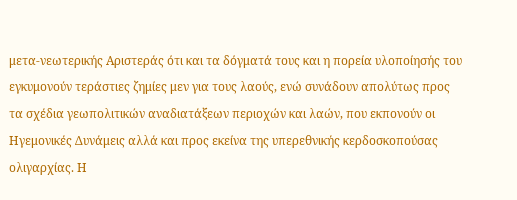μετα-νεωτερικής Αριστεράς ότι και τα δόγματά τους και η πορεία υλοποίησής του εγκυμονούν τεράστιες ζημίες μεν για τους λαούς, ενώ συνάδουν απολύτως προς τα σχέδια γεωπολιτικών αναδιατάξεων περιοχών και λαών, που εκπονούν οι Ηγεμονικές Δυνάμεις αλλά και προς εκείνα της υπερεθνικής κερδοσκοπούσας ολιγαρχίας. Η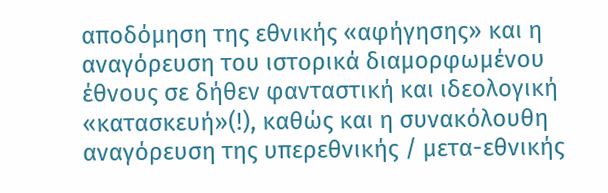αποδόμηση της εθνικής «αφήγησης» και η αναγόρευση του ιστορικά διαμορφωμένου έθνους σε δήθεν φανταστική και ιδεολογική «κατασκευή»(!), καθώς και η συνακόλουθη αναγόρευση της υπερεθνικής / μετα-εθνικής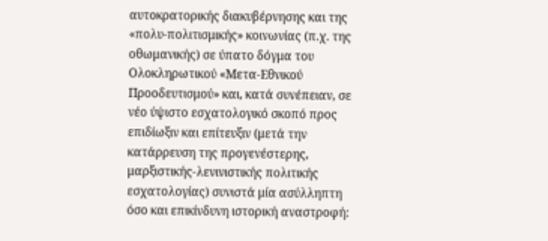αυτοκρατορικής διακυβέρνησης και της «πολυ-πολιτισμικής» κοινωνίας (π.χ. της οθωμανικής) σε ύπατο δόγμα του Ολοκληρωτικού «Μετα-Εθνικού Προοδευτισμού» και, κατά συνέπειαν, σε νέο ύψιστο εσχατολογικό σκοπό προς επιδίωξιν και επίτευξιν (μετά την κατάρρευση της προγενέστερης, μαρξιστικής-λενινιστικής πολιτικής εσχατολογίας) συνιστά μία ασύλληπτη όσο και επικίνδυνη ιστορική αναστροφή: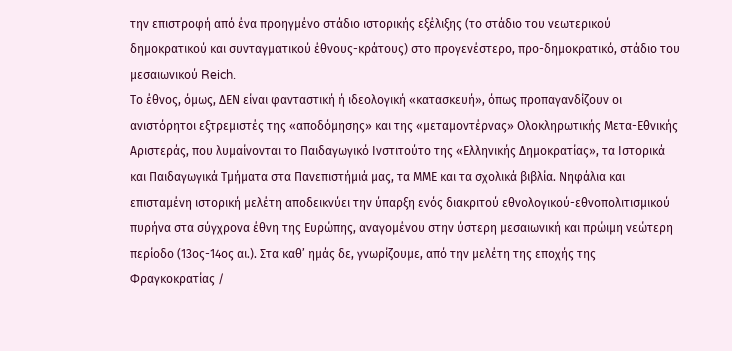την επιστροφή από ένα προηγμένο στάδιο ιστορικής εξέλιξης (το στάδιο του νεωτερικού δημοκρατικού και συνταγματικού έθνους-κράτους) στο προγενέστερο, προ-δημοκρατικό, στάδιο του μεσαιωνικού Reich.
Το έθνος, όμως, ΔΕΝ είναι φανταστική ή ιδεολογική «κατασκευή», όπως προπαγανδίζουν οι ανιστόρητοι εξτρεμιστές της «αποδόμησης» και της «μεταμοντέρνας» Ολοκληρωτικής Μετα-Εθνικής Αριστεράς, που λυμαίνονται το Παιδαγωγικό Ινστιτούτο της «Ελληνικής Δημοκρατίας», τα Ιστορικά και Παιδαγωγικά Τμήματα στα Πανεπιστήμιά μας, τα ΜΜΕ και τα σχολικά βιβλία. Νηφάλια και επισταμένη ιστορική μελέτη αποδεικνύει την ύπαρξη ενός διακριτού εθνολογικού-εθνοπολιτισμικού πυρήνα στα σύγχρονα έθνη της Ευρώπης, αναγομένου στην ύστερη μεσαιωνική και πρώιμη νεώτερη περίοδο (13ος-14ος αι.). Στα καθ’ ημάς δε, γνωρίζουμε, από την μελέτη της εποχής της Φραγκοκρατίας /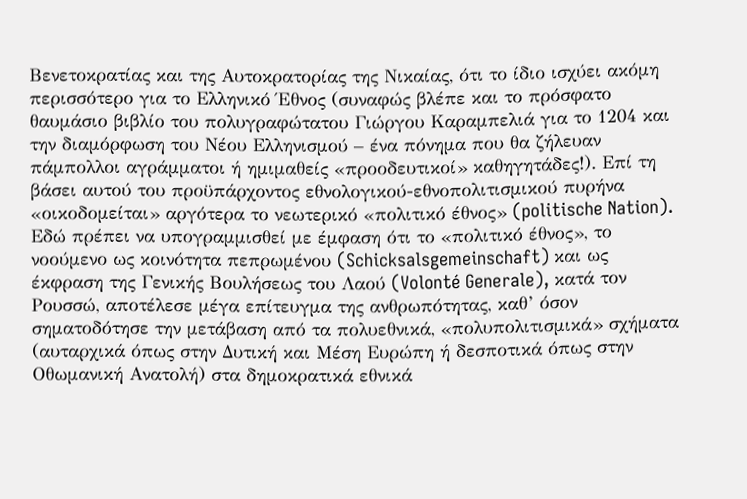Βενετοκρατίας και της Αυτοκρατορίας της Νικαίας, ότι το ίδιο ισχύει ακόμη περισσότερο για το Ελληνικό Έθνος (συναφώς βλέπε και το πρόσφατο θαυμάσιο βιβλίο του πολυγραφώτατου Γιώργου Καραμπελιά για το 1204 και την διαμόρφωση του Νέου Ελληνισμού – ένα πόνημα που θα ζήλευαν πάμπολλοι αγράμματοι ή ημιμαθείς «προοδευτικοί» καθηγητάδες!). Επί τη βάσει αυτού του προϋπάρχοντος εθνολογικού-εθνοπολιτισμικού πυρήνα «οικοδομείται» αργότερα το νεωτερικό «πολιτικό έθνος» (politische Nation). Εδώ πρέπει να υπογραμμισθεί με έμφαση ότι το «πολιτικό έθνος», το νοούμενο ως κοινότητα πεπρωμένου (Schicksalsgemeinschaft) και ως έκφραση της Γενικής Βουλήσεως του Λαού (Volonté Generale), κατά τον Ρουσσώ, αποτέλεσε μέγα επίτευγμα της ανθρωπότητας, καθ’ όσον σηματοδότησε την μετάβαση από τα πολυεθνικά, «πολυπολιτισμικά» σχήματα (αυταρχικά όπως στην Δυτική και Μέση Ευρώπη ή δεσποτικά όπως στην Οθωμανική Ανατολή) στα δημοκρατικά εθνικά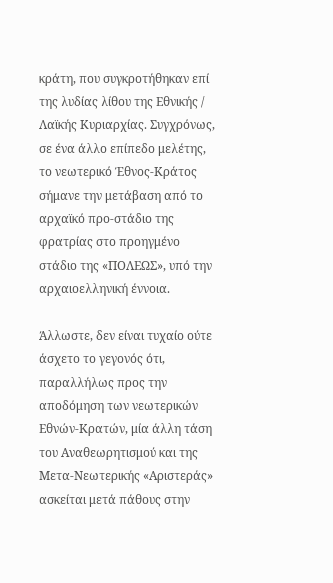κράτη, που συγκροτήθηκαν επί της λυδίας λίθου της Εθνικής / Λαϊκής Κυριαρχίας. Συγχρόνως, σε ένα άλλο επίπεδο μελέτης, το νεωτερικό Έθνος-Κράτος σήμανε την μετάβαση από το αρχαϊκό προ-στάδιο της φρατρίας στο προηγμένο στάδιο της «ΠΟΛΕΩΣ», υπό την αρχαιοελληνική έννοια.

Άλλωστε, δεν είναι τυχαίο ούτε άσχετο το γεγονός ότι, παραλλήλως προς την αποδόμηση των νεωτερικών Εθνών-Κρατών, μία άλλη τάση του Αναθεωρητισμού και της Μετα-Νεωτερικής «Αριστεράς» ασκείται μετά πάθους στην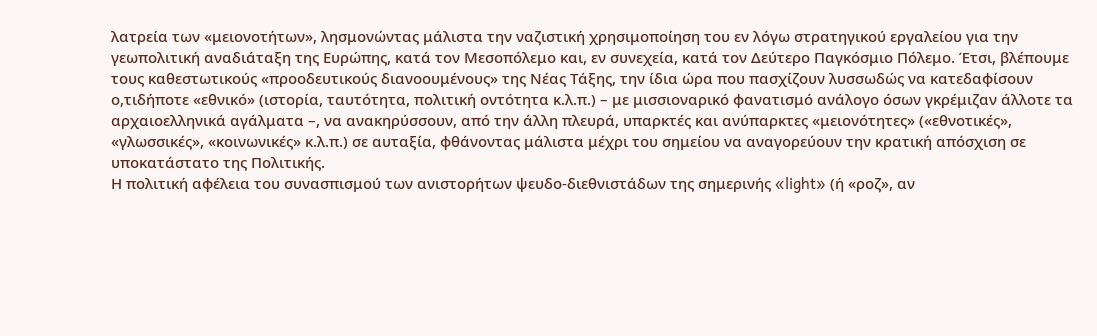λατρεία των «μειονοτήτων», λησμονώντας μάλιστα την ναζιστική χρησιμοποίηση του εν λόγω στρατηγικού εργαλείου για την γεωπολιτική αναδιάταξη της Ευρώπης, κατά τον Μεσοπόλεμο και, εν συνεχεία, κατά τον Δεύτερο Παγκόσμιο Πόλεμο. Έτσι, βλέπουμε τους καθεστωτικούς «προοδευτικούς διανοουμένους» της Νέας Τάξης, την ίδια ώρα που πασχίζουν λυσσωδώς να κατεδαφίσουν ο,τιδήποτε «εθνικό» (ιστορία, ταυτότητα, πολιτική οντότητα κ.λ.π.) – με μισσιοναρικό φανατισμό ανάλογο όσων γκρέμιζαν άλλοτε τα αρχαιοελληνικά αγάλματα –, να ανακηρύσσουν, από την άλλη πλευρά, υπαρκτές και ανύπαρκτες «μειονότητες» («εθνοτικές», «γλωσσικές», «κοινωνικές» κ.λ.π.) σε αυταξία, φθάνοντας μάλιστα μέχρι του σημείου να αναγορεύουν την κρατική απόσχιση σε υποκατάστατο της Πολιτικής.
Η πολιτική αφέλεια του συνασπισμού των ανιστορήτων ψευδο-διεθνιστάδων της σημερινής «light» (ή «ροζ», αν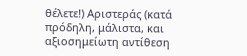θέλετε!) Αριστεράς (κατά πρόδηλη, μάλιστα, και αξιοσημείωτη αντίθεση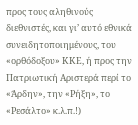προς τους αληθινούς διεθνιστές, και γι’ αυτό εθνικά συνειδητοποιημένους, του «ορθόδοξου» ΚΚΕ, ή προς την Πατριωτική Αριστερά περί το «Άρδην», την «Ρήξη», το «Ρεσάλτο» κ.λ.π.!)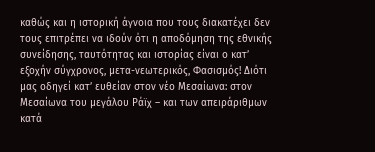καθώς και η ιστορική άγνοια που τους διακατέχει δεν τους επιτρέπει να ιδούν ότι η αποδόμηση της εθνικής συνείδησης, ταυτότητας και ιστορίας είναι ο κατ’ εξοχήν σύγχρονος, μετα-νεωτερικός, Φασισμός! Διότι μας οδηγεί κατ’ ευθείαν στον νέο Μεσαίωνα: στον Μεσαίωνα του μεγάλου Ράϊχ – και των απειράριθμων κατά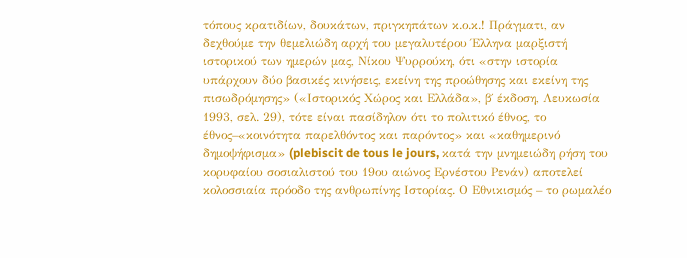τόπους κρατιδίων, δουκάτων, πριγκηπάτων κ.ο.κ.! Πράγματι, αν δεχθούμε την θεμελιώδη αρχή του μεγαλυτέρου Έλληνα μαρξιστή ιστορικού των ημερών μας, Νίκου Ψυρρούκη, ότι «στην ιστορία υπάρχουν δύο βασικές κινήσεις, εκείνη της προώθησης και εκείνη της πισωδρόμησης» («Ιστορικός Χώρος και Ελλάδα», β΄ έκδοση, Λευκωσία 1993, σελ. 29), τότε είναι πασίδηλον ότι το πολιτικό έθνος, το έθνος–«κοινότητα παρελθόντος και παρόντος» και «καθημερινό δημοψήφισμα» (plebiscit de tous le jours, κατά την μνημειώδη ρήση του κορυφαίου σοσιαλιστού του 19ου αιώνος Ερνέστου Ρενάν) αποτελεί κολοσσιαία πρόοδο της ανθρωπίνης Ιστορίας. Ο Εθνικισμός – το ρωμαλέο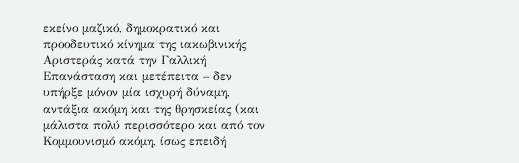εκείνο μαζικό, δημοκρατικό και προοδευτικό κίνημα της ιακωβινικής Αριστεράς κατά την Γαλλική Επανάσταση και μετέπειτα – δεν υπήρξε μόνον μία ισχυρή δύναμη, αντάξια ακόμη και της θρησκείας (και μάλιστα πολύ περισσότερο και από τον Κομμουνισμό ακόμη, ίσως επειδή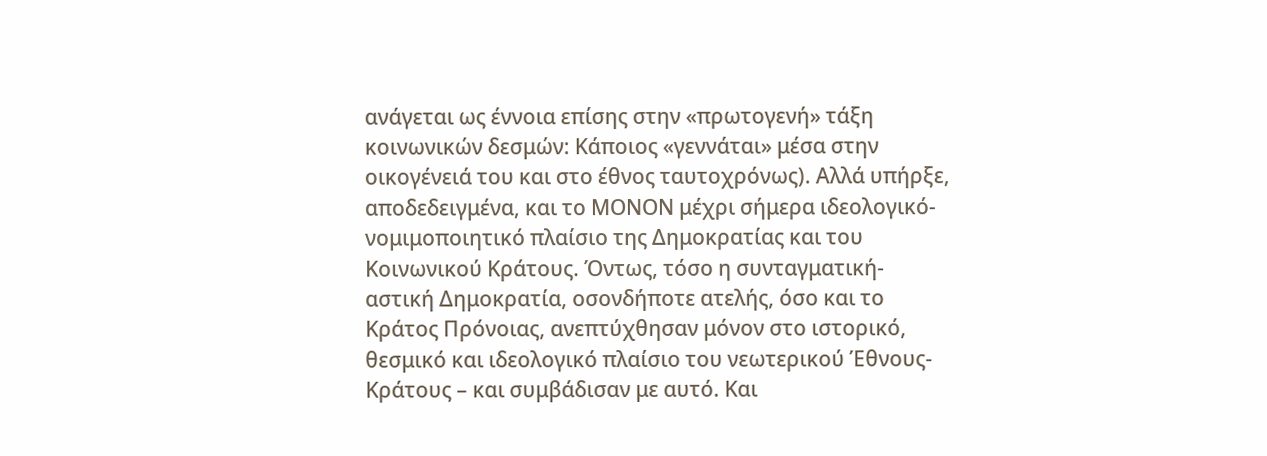ανάγεται ως έννοια επίσης στην «πρωτογενή» τάξη κοινωνικών δεσμών: Κάποιος «γεννάται» μέσα στην οικογένειά του και στο έθνος ταυτοχρόνως). Αλλά υπήρξε, αποδεδειγμένα, και το ΜΟΝΟΝ μέχρι σήμερα ιδεολογικό-νομιμοποιητικό πλαίσιο της Δημοκρατίας και του Κοινωνικού Κράτους. Όντως, τόσο η συνταγματική-αστική Δημοκρατία, οσονδήποτε ατελής, όσο και το Κράτος Πρόνοιας, ανεπτύχθησαν μόνον στο ιστορικό, θεσμικό και ιδεολογικό πλαίσιο του νεωτερικού Έθνους-Κράτους – και συμβάδισαν με αυτό. Και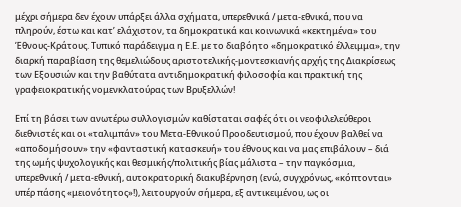μέχρι σήμερα δεν έχουν υπάρξει άλλα σχήματα, υπερεθνικά / μετα-εθνικά, που να πληρούν, έστω και κατ’ ελάχιστον, τα δημοκρατικά και κοινωνικά «κεκτημένα» του Έθνους-Κράτους. Τυπικό παράδειγμα η Ε.Ε. με το διαβόητο «δημοκρατικό έλλειμμα», την διαρκή παραβίαση της θεμελιώδους αριστοτελικής-μοντεσκιανής αρχής της Διακρίσεως των Εξουσιών και την βαθύτατα αντιδημοκρατική φιλοσοφία και πρακτική της γραφειοκρατικής νομενκλατούρας των Βρυξελλών!

Επί τη βάσει των ανωτέρω συλλογισμών καθίσταται σαφές ότι οι νεοφιλελεύθεροι διεθνιστές και οι «ταλιμπάν» του Μετα-Εθνικού Προοδευτισμού, που έχουν βαλθεί να «αποδομήσουν» την «φανταστική κατασκευή» του έθνους και να μας επιβάλουν – διά της ωμής ψυχολογικής και θεσμικής/πολιτικής βίας μάλιστα – την παγκόσμια, υπερεθνική / μετα-εθνική, αυτοκρατορική διακυβέρνηση (ενώ, συγχρόνως, «κόπτονται» υπέρ πάσης «μειονότητος»!), λειτουργούν σήμερα, εξ αντικειμένου, ως οι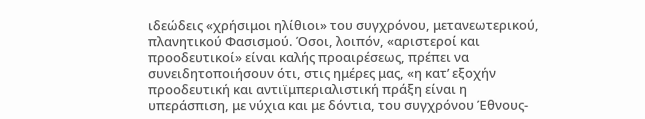ιδεώδεις «χρήσιμοι ηλίθιοι» του συγχρόνου, μετανεωτερικού, πλανητικού Φασισμού. Όσοι, λοιπόν, «αριστεροί και προοδευτικοί» είναι καλής προαιρέσεως, πρέπει να συνειδητοποιήσουν ότι, στις ημέρες μας, «η κατ’ εξοχήν προοδευτική και αντιϊμπεριαλιστική πράξη είναι η υπεράσπιση, με νύχια και με δόντια, του συγχρόνου Έθνους-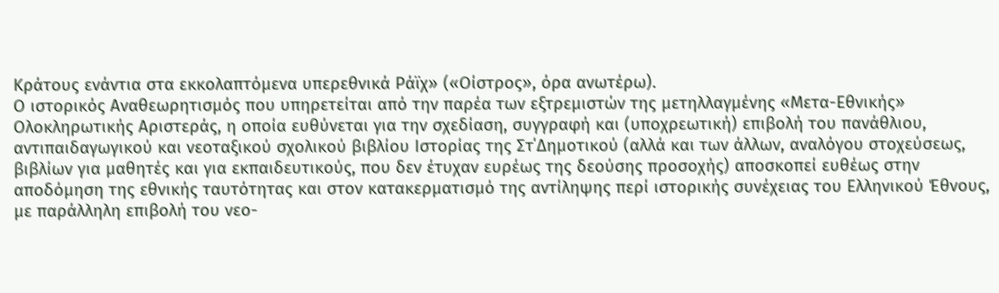Κράτους ενάντια στα εκκολαπτόμενα υπερεθνικά Ράϊχ» («Οίστρος», όρα ανωτέρω).
Ο ιστορικός Αναθεωρητισμός που υπηρετείται από την παρέα των εξτρεμιστών της μετηλλαγμένης «Μετα-Εθνικής» Ολοκληρωτικής Αριστεράς, η οποία ευθύνεται για την σχεδίαση, συγγραφή και (υποχρεωτική) επιβολή του πανάθλιου, αντιπαιδαγωγικού και νεοταξικού σχολικού βιβλίου Ιστορίας της Στ΄Δημοτικού (αλλά και των άλλων, αναλόγου στοχεύσεως, βιβλίων για μαθητές και για εκπαιδευτικούς, που δεν έτυχαν ευρέως της δεούσης προσοχής) αποσκοπεί ευθέως στην αποδόμηση της εθνικής ταυτότητας και στον κατακερματισμό της αντίληψης περί ιστορικής συνέχειας του Ελληνικού Έθνους, με παράλληλη επιβολή του νεο-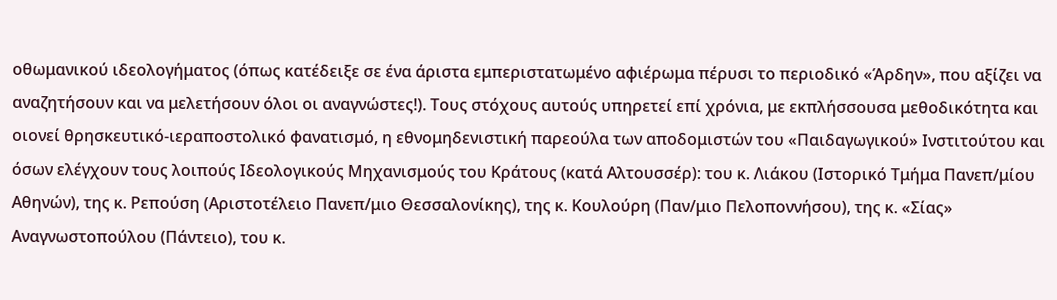οθωμανικού ιδεολογήματος (όπως κατέδειξε σε ένα άριστα εμπεριστατωμένο αφιέρωμα πέρυσι το περιοδικό «Άρδην», που αξίζει να αναζητήσουν και να μελετήσουν όλοι οι αναγνώστες!). Τους στόχους αυτούς υπηρετεί επί χρόνια, με εκπλήσσουσα μεθοδικότητα και οιονεί θρησκευτικό-ιεραποστολικό φανατισμό, η εθνομηδενιστική παρεούλα των αποδομιστών του «Παιδαγωγικού» Ινστιτούτου και όσων ελέγχουν τους λοιπούς Ιδεολογικούς Μηχανισμούς του Κράτους (κατά Αλτουσσέρ): του κ. Λιάκου (Ιστορικό Τμήμα Πανεπ/μίου Αθηνών), της κ. Ρεπούση (Αριστοτέλειο Πανεπ/μιο Θεσσαλονίκης), της κ. Κουλούρη (Παν/μιο Πελοποννήσου), της κ. «Σίας» Αναγνωστοπούλου (Πάντειο), του κ.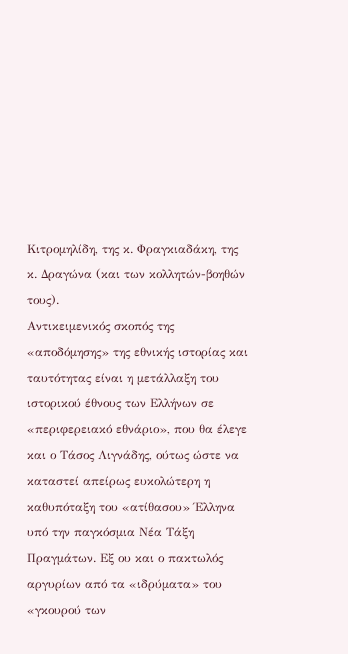Κιτρομηλίδη, της κ. Φραγκιαδάκη, της κ. Δραγώνα (και των κολλητών-βοηθών τους).
Αντικειμενικός σκοπός της «αποδόμησης» της εθνικής ιστορίας και ταυτότητας είναι η μετάλλαξη του ιστορικού έθνους των Ελλήνων σε «περιφερειακό εθνάριο», που θα έλεγε και ο Τάσος Λιγνάδης, ούτως ώστε να καταστεί απείρως ευκολώτερη η καθυπόταξη του «ατίθασου» Έλληνα υπό την παγκόσμια Νέα Τάξη Πραγμάτων. Εξ ου και ο πακτωλός αργυρίων από τα «ιδρύματα» του «γκουρού των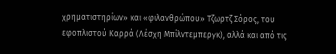χρηματιστηρίων» και «φιλανθρώπου» Τζωρτζ Σόρος, του εφοπλιστού Καρρά (Λέσχη Μπίλντεμπεργκ), αλλά και από τις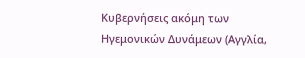Κυβερνήσεις ακόμη των Ηγεμονικών Δυνάμεων (Αγγλία,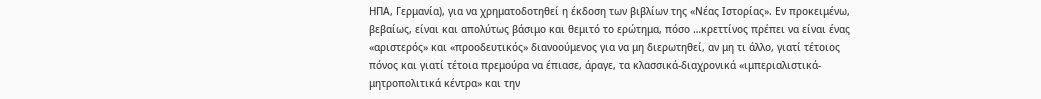ΗΠΑ, Γερμανία), για να χρηματοδοτηθεί η έκδοση των βιβλίων της «Νέας Ιστορίας». Εν προκειμένω, βεβαίως, είναι και απολύτως βάσιμο και θεμιτό το ερώτημα, πόσο …κρεττίνος πρέπει να είναι ένας «αριστερός» και «προοδευτικός» διανοούμενος για να μη διερωτηθεί, αν μη τι άλλο, γιατί τέτοιος πόνος και γιατί τέτοια πρεμούρα να έπιασε, άραγε, τα κλασσικά-διαχρονικά «ιμπεριαλιστικά-μητροπολιτικά κέντρα» και την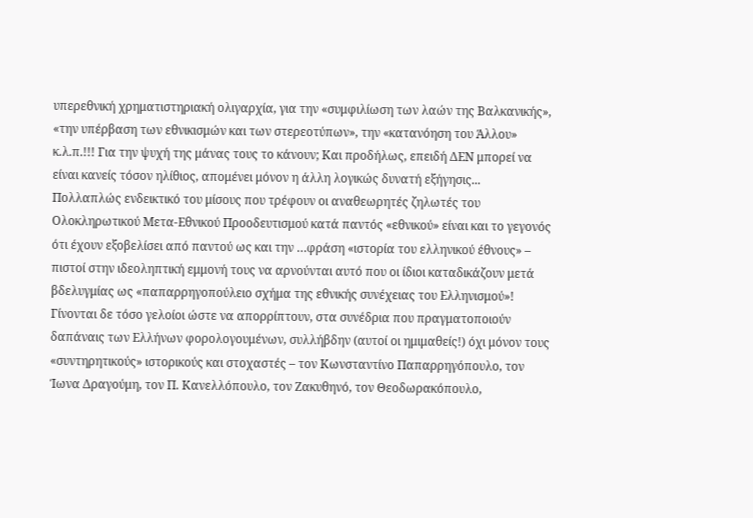υπερεθνική χρηματιστηριακή ολιγαρχία, για την «συμφιλίωση των λαών της Βαλκανικής», «την υπέρβαση των εθνικισμών και των στερεοτύπων», την «κατανόηση του Άλλου» κ.λ.π.!!! Για την ψυχή της μάνας τους το κάνουν; Και προδήλως, επειδή ΔΕΝ μπορεί να είναι κανείς τόσον ηλίθιος, απομένει μόνον η άλλη λογικώς δυνατή εξήγησις...
Πολλαπλώς ενδεικτικό του μίσους που τρέφουν οι αναθεωρητές ζηλωτές του Ολοκληρωτικού Μετα-Εθνικού Προοδευτισμού κατά παντός «εθνικού» είναι και το γεγονός ότι έχουν εξοβελίσει από παντού ως και την …φράση «ιστορία του ελληνικού έθνους» – πιστοί στην ιδεοληπτική εμμονή τους να αρνούνται αυτό που οι ίδιοι καταδικάζουν μετά βδελυγμίας ως «παπαρρηγοπούλειο σχήμα της εθνικής συνέχειας του Ελληνισμού»! Γίνονται δε τόσο γελοίοι ώστε να απορρίπτουν, στα συνέδρια που πραγματοποιούν δαπάναις των Ελλήνων φορολογουμένων, συλλήβδην (αυτοί οι ημιμαθείς!) όχι μόνον τους «συντηρητικούς» ιστορικούς και στοχαστές – τον Κωνσταντίνο Παπαρρηγόπουλο, τον Ίωνα Δραγούμη, τον Π. Κανελλόπουλο, τον Ζακυθηνό, τον Θεοδωρακόπουλο,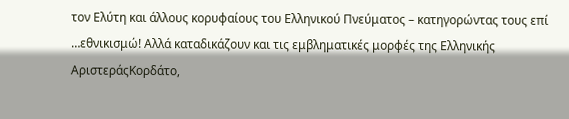τον Ελύτη και άλλους κορυφαίους του Ελληνικού Πνεύματος – κατηγορώντας τους επί …εθνικισμώ! Αλλά καταδικάζουν και τις εμβληματικές μορφές της Ελληνικής ΑριστεράςΚορδάτο,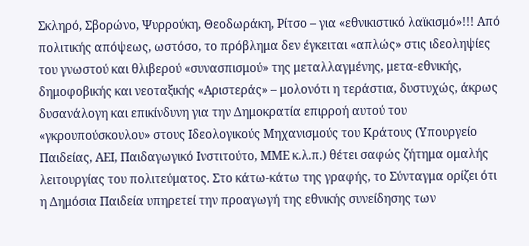Σκληρό, Σβορώνο, Ψυρρούκη, Θεοδωράκη, Ρίτσο – για «εθνικιστικό λαϊκισμό»!!! Από πολιτικής απόψεως, ωστόσο, το πρόβλημα δεν έγκειται «απλώς» στις ιδεοληψίες του γνωστού και θλιβερού «συνασπισμού» της μεταλλαγμένης, μετα-εθνικής, δημοφοβικής και νεοταξικής «Αριστεράς» – μολονότι η τεράστια, δυστυχώς, άκρως δυσανάλογη και επικίνδυνη για την Δημοκρατία επιρροή αυτού του «γκρουπούσκουλου» στους Ιδεολογικούς Μηχανισμούς του Κράτους (Υπουργείο Παιδείας, ΑΕΙ, Παιδαγωγικό Ινστιτούτο, ΜΜΕ κ.λ.π.) θέτει σαφώς ζήτημα ομαλής λειτουργίας του πολιτεύματος. Στο κάτω-κάτω της γραφής, το Σύνταγμα ορίζει ότι η Δημόσια Παιδεία υπηρετεί την προαγωγή της εθνικής συνείδησης των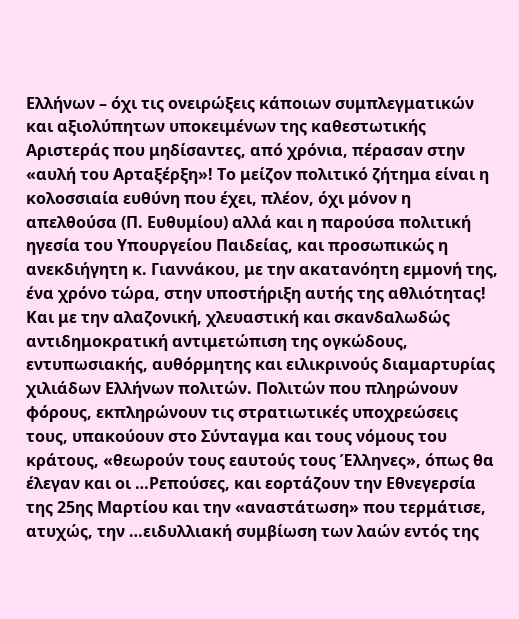Ελλήνων – όχι τις ονειρώξεις κάποιων συμπλεγματικών και αξιολύπητων υποκειμένων της καθεστωτικής Αριστεράς που μηδίσαντες, από χρόνια, πέρασαν στην «αυλή του Αρταξέρξη»! Το μείζον πολιτικό ζήτημα είναι η κολοσσιαία ευθύνη που έχει, πλέον, όχι μόνον η απελθούσα (Π. Ευθυμίου) αλλά και η παρούσα πολιτική ηγεσία του Υπουργείου Παιδείας, και προσωπικώς η ανεκδιήγητη κ. Γιαννάκου, με την ακατανόητη εμμονή της, ένα χρόνο τώρα, στην υποστήριξη αυτής της αθλιότητας! Και με την αλαζονική, χλευαστική και σκανδαλωδώς αντιδημοκρατική αντιμετώπιση της ογκώδους, εντυπωσιακής, αυθόρμητης και ειλικρινούς διαμαρτυρίας χιλιάδων Ελλήνων πολιτών. Πολιτών που πληρώνουν φόρους, εκπληρώνουν τις στρατιωτικές υποχρεώσεις τους, υπακούουν στο Σύνταγμα και τους νόμους του κράτους, «θεωρούν τους εαυτούς τους Έλληνες», όπως θα έλεγαν και οι …Ρεπούσες, και εορτάζουν την Εθνεγερσία της 25ης Μαρτίου και την «αναστάτωση» που τερμάτισε, ατυχώς, την …ειδυλλιακή συμβίωση των λαών εντός της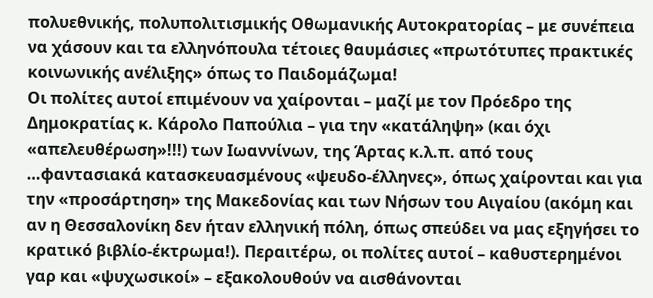πολυεθνικής, πολυπολιτισμικής Οθωμανικής Αυτοκρατορίας – με συνέπεια να χάσουν και τα ελληνόπουλα τέτοιες θαυμάσιες «πρωτότυπες πρακτικές κοινωνικής ανέλιξης» όπως το Παιδομάζωμα!
Οι πολίτες αυτοί επιμένουν να χαίρονται – μαζί με τον Πρόεδρο της Δημοκρατίας κ. Κάρολο Παπούλια – για την «κατάληψη» (και όχι «απελευθέρωση»!!!) των Ιωαννίνων, της Άρτας κ.λ.π. από τους …φαντασιακά κατασκευασμένους «ψευδο-έλληνες», όπως χαίρονται και για την «προσάρτηση» της Μακεδονίας και των Νήσων του Αιγαίου (ακόμη και αν η Θεσσαλονίκη δεν ήταν ελληνική πόλη, όπως σπεύδει να μας εξηγήσει το κρατικό βιβλίο-έκτρωμα!). Περαιτέρω, οι πολίτες αυτοί – καθυστερημένοι γαρ και «ψυχωσικοί» – εξακολουθούν να αισθάνονται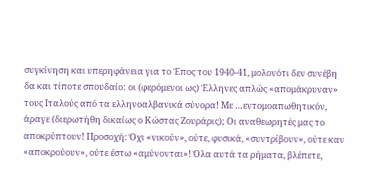συγκίνηση και υπερηφάνεια για το Έπος του 1940-41, μολονότι δεν συνέβη δα και τίποτε σπουδαίο: οι (φερόμενοι ως) Έλληνες απλώς «απομάκρυναν» τους Ιταλούς από τα ελληνοαλβανικά σύνορα! Με …εντομοαπωθητικόν, άραγε (διερωτήθη δικαίως ο Κώστας Ζουράρις); Oι αναθεωρητές μας το αποκρύπτουν! Προσοχή: Όχι «νικούν», ούτε, φυσικά, «συντρίβουν», ούτε καν «αποκρούουν», ούτε έστω «αμύνονται»! Όλα αυτά τα ρήματα, βλέπετε,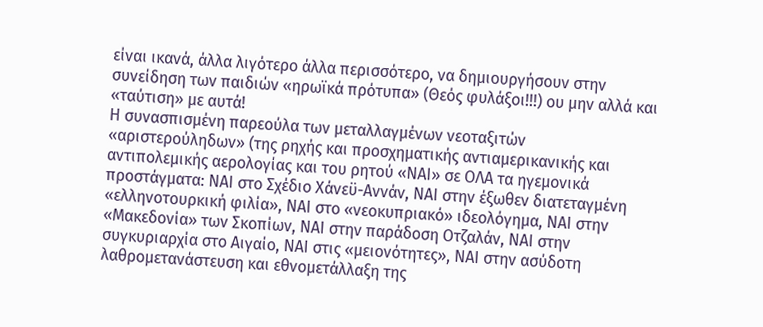είναι ικανά, άλλα λιγότερο άλλα περισσότερο, να δημιουργήσουν στην συνείδηση των παιδιών «ηρωϊκά πρότυπα» (Θεός φυλάξοι!!!) ου μην αλλά και «ταύτιση» με αυτά!
Η συνασπισμένη παρεούλα των μεταλλαγμένων νεοταξιτών «αριστερούληδων» (της ρηχής και προσχηματικής αντιαμερικανικής και αντιπολεμικής αερολογίας και του ρητού «ΝΑΙ» σε ΟΛΑ τα ηγεμονικά προστάγματα: ΝΑΙ στο Σχέδιο Χάνεϋ-Αννάν, ΝΑΙ στην έξωθεν διατεταγμένη «ελληνοτουρκική φιλία», ΝΑΙ στο «νεοκυπριακό» ιδεολόγημα, ΝΑΙ στην «Μακεδονία» των Σκοπίων, ΝΑΙ στην παράδοση Οτζαλάν, ΝΑΙ στην συγκυριαρχία στο Αιγαίο, ΝΑΙ στις «μειονότητες», ΝΑΙ στην ασύδοτη λαθρομετανάστευση και εθνομετάλλαξη της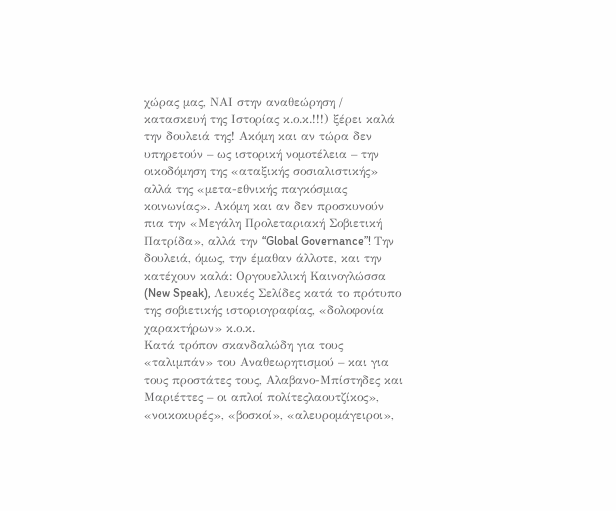χώρας μας, ΝΑΙ στην αναθεώρηση / κατασκευή της Ιστορίας κ.ο.κ.!!!) ξέρει καλά την δουλειά της! Ακόμη και αν τώρα δεν υπηρετούν – ως ιστορική νομοτέλεια – την οικοδόμηση της «αταξικής σοσιαλιστικής» αλλά της «μετα-εθνικής παγκόσμιας κοινωνίας». Ακόμη και αν δεν προσκυνούν πια την «Μεγάλη Προλεταριακή Σοβιετική Πατρίδα», αλλά την “Global Governance”! Την δουλειά, όμως, την έμαθαν άλλοτε, και την κατέχουν καλά: Οργουελλική Καινογλώσσα (New Speak), Λευκές Σελίδες κατά το πρότυπο της σοβιετικής ιστοριογραφίας, «δολοφονία χαρακτήρων» κ.ο.κ.
Κατά τρόπον σκανδαλώδη για τους «ταλιμπάν» του Αναθεωρητισμού – και για τους προστάτες τους, Αλαβανο-Μπίστηδες και Μαριέττες – οι απλοί πολίτεςλαουτζίκος», «νοικοκυρές», «βοσκοί», «αλευρομάγειροι»,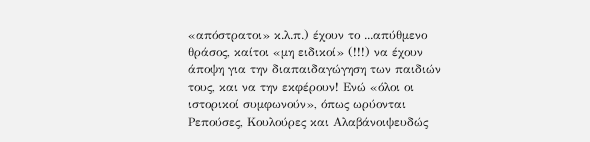«απόστρατοι» κ.λ.π.) έχουν το ...απύθμενο θράσος, καίτοι «μη ειδικοί» (!!!) να έχουν άποψη για την διαπαιδαγώγηση των παιδιών τους, και να την εκφέρουν! Ενώ «όλοι οι ιστορικοί συμφωνούν», όπως ωρύονται Ρεπούσες, Κουλούρες και Αλαβάνοιψευδώς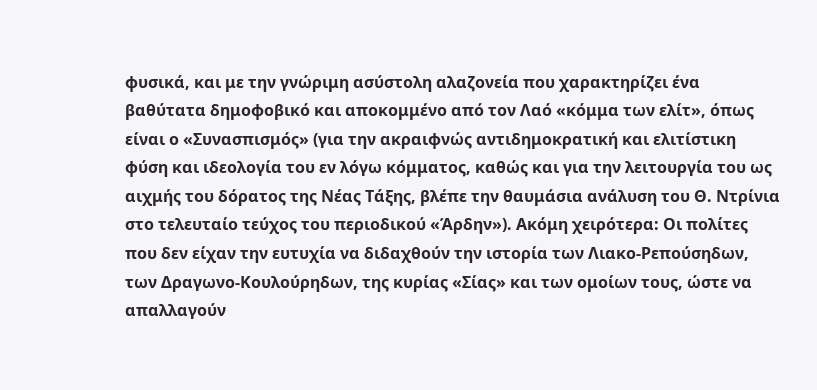φυσικά, και με την γνώριμη ασύστολη αλαζονεία που χαρακτηρίζει ένα βαθύτατα δημοφοβικό και αποκομμένο από τον Λαό «κόμμα των ελίτ», όπως είναι ο «Συνασπισμός» (για την ακραιφνώς αντιδημοκρατική και ελιτίστικη φύση και ιδεολογία του εν λόγω κόμματος, καθώς και για την λειτουργία του ως αιχμής του δόρατος της Νέας Τάξης, βλέπε την θαυμάσια ανάλυση του Θ. Ντρίνια στο τελευταίο τεύχος του περιοδικού «Άρδην»). Ακόμη χειρότερα: Οι πολίτες που δεν είχαν την ευτυχία να διδαχθούν την ιστορία των Λιακο-Ρεπούσηδων, των Δραγωνο-Κουλούρηδων, της κυρίας «Σίας» και των ομοίων τους, ώστε να απαλλαγούν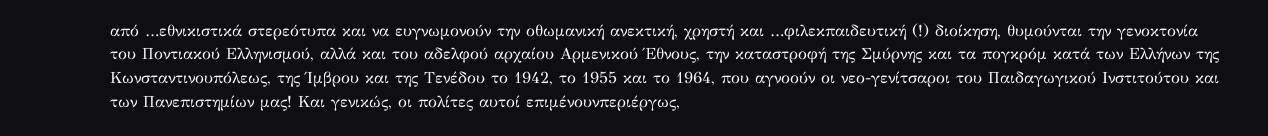από …εθνικιστικά στερεότυπα και να ευγνωμονούν την οθωμανική ανεκτική, χρηστή και …φιλεκπαιδευτική (!) διοίκηση, θυμούνται την γενοκτονία του Ποντιακού Ελληνισμού, αλλά και του αδελφού αρχαίου Αρμενικού Έθνους, την καταστροφή της Σμύρνης και τα πογκρόμ κατά των Ελλήνων της Κωνσταντινουπόλεως, της Ίμβρου και της Τενέδου το 1942, το 1955 και το 1964, που αγνοούν οι νεο-γενίτσαροι του Παιδαγωγικού Ινστιτούτου και των Πανεπιστημίων μας! Και γενικώς, οι πολίτες αυτοί επιμένουνπεριέργως,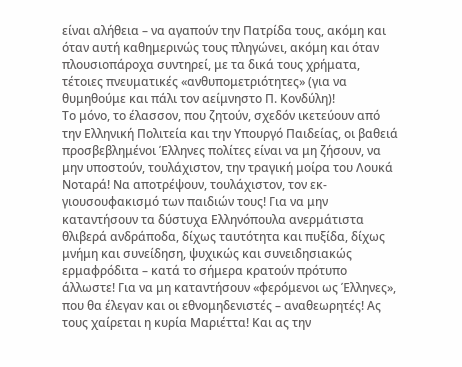είναι αλήθεια – να αγαπούν την Πατρίδα τους, ακόμη και όταν αυτή καθημερινώς τους πληγώνει, ακόμη και όταν πλουσιοπάροχα συντηρεί, με τα δικά τους χρήματα, τέτοιες πνευματικές «ανθυπομετριότητες» (για να θυμηθούμε και πάλι τον αείμνηστο Π. Κονδύλη)!
Το μόνο, το έλασσον, που ζητούν, σχεδόν ικετεύουν από την Ελληνική Πολιτεία και την Υπουργό Παιδείας, οι βαθειά προσβεβλημένοι Έλληνες πολίτες είναι να μη ζήσουν, να μην υποστούν, τουλάχιστον, την τραγική μοίρα του Λουκά Νοταρά! Να αποτρέψουν, τουλάχιστον, τον εκ-γιουσουφακισμό των παιδιών τους! Για να μην καταντήσουν τα δύστυχα Ελληνόπουλα ανερμάτιστα θλιβερά ανδράποδα, δίχως ταυτότητα και πυξίδα, δίχως μνήμη και συνείδηση, ψυχικώς και συνειδησιακώς ερμαφρόδιτα – κατά το σήμερα κρατούν πρότυπο άλλωστε! Για να μη καταντήσουν «φερόμενοι ως Έλληνες», που θα έλεγαν και οι εθνομηδενιστές – αναθεωρητές! Ας τους χαίρεται η κυρία Μαριέττα! Και ας την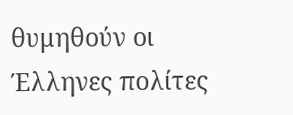θυμηθούν οι Έλληνες πολίτες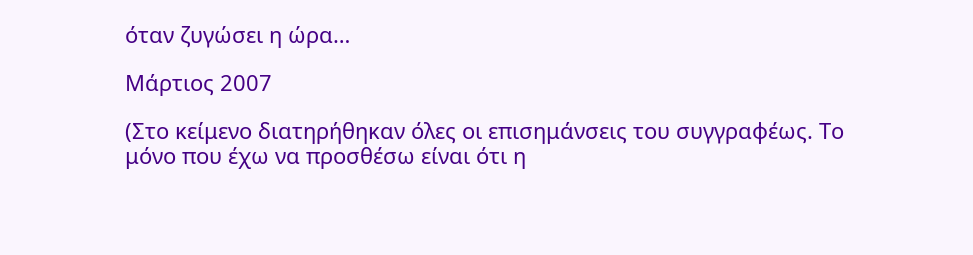όταν ζυγώσει η ώρα…

Μάρτιος 2007

(Στο κείμενο διατηρήθηκαν όλες οι επισημάνσεις του συγγραφέως. Το μόνο που έχω να προσθέσω είναι ότι η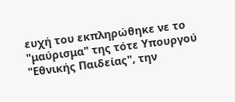ευχή του εκπληρώθηκε νε το "μαύρισμα" της τότε Υπουργού "Εθνικής Παιδείας", την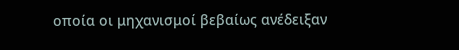οποία οι μηχανισμοί βεβαίως ανέδειξαν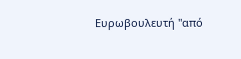Ευρωβουλευτή "από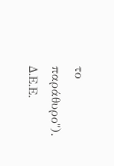το παράθυρο"). Δ.Ε.Ε.